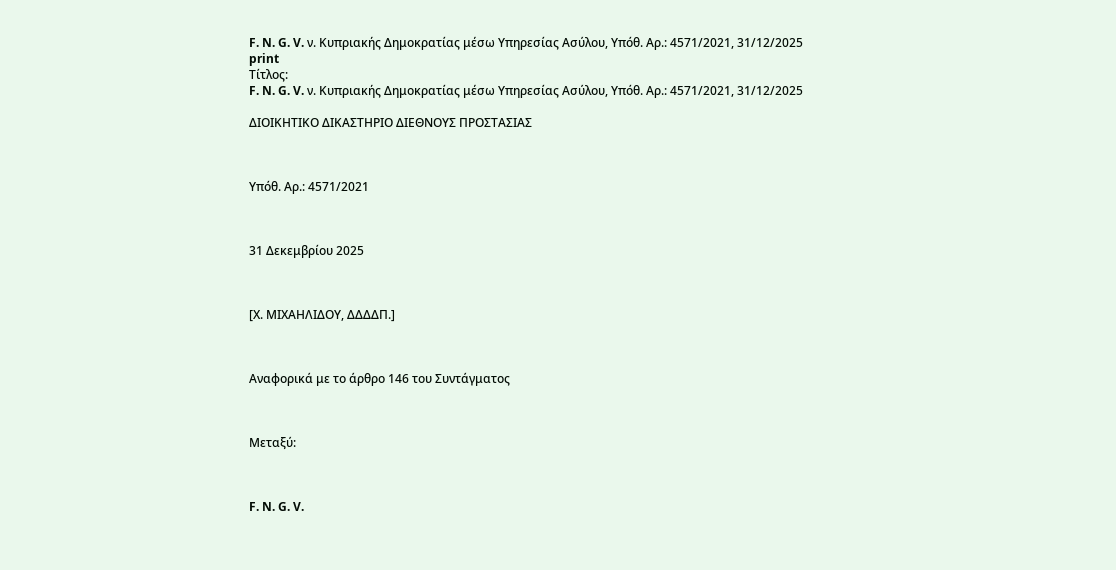F. N. G. V. ν. Κυπριακής Δημοκρατίας μέσω Υπηρεσίας Ασύλου, Υπόθ. Αρ.: 4571/2021, 31/12/2025
print
Τίτλος:
F. N. G. V. ν. Κυπριακής Δημοκρατίας μέσω Υπηρεσίας Ασύλου, Υπόθ. Αρ.: 4571/2021, 31/12/2025

ΔΙΟΙΚΗΤΙΚΟ ΔΙΚΑΣΤΗΡΙΟ ΔΙΕΘΝΟΥΣ ΠΡΟΣΤΑΣΙΑΣ



Υπόθ. Αρ.: 4571/2021



31 Δεκεμβρίου 2025



[Χ. ΜΙΧΑΗΛΙΔΟΥ, ΔΔΔΔΠ.]



Αναφορικά με το άρθρο 146 του Συντάγματος



Μεταξύ:



F. N. G. V.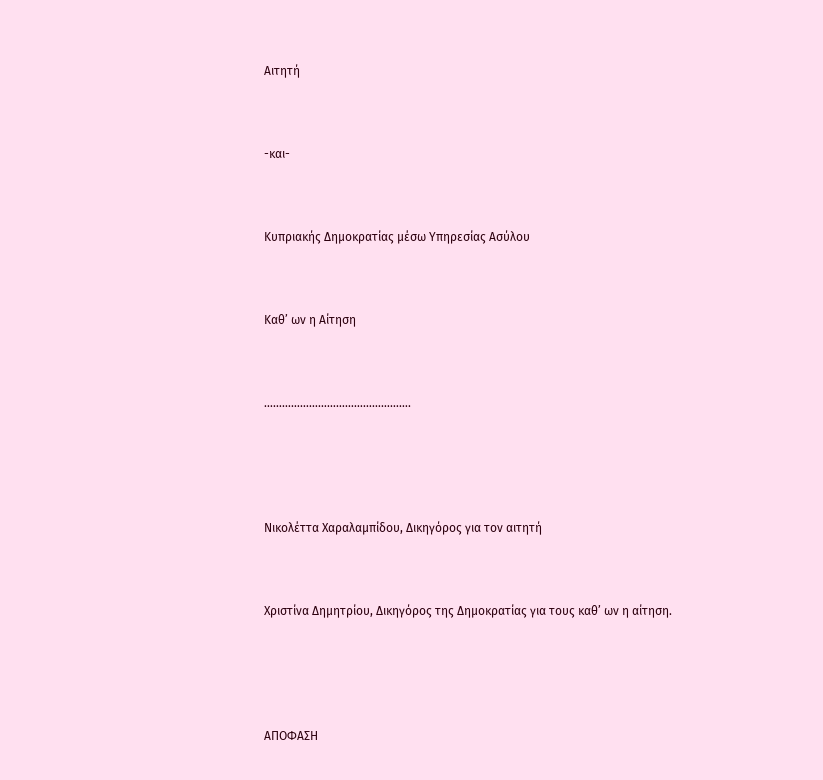Αιτητή



-και-



Κυπριακής Δημοκρατίας μέσω Υπηρεσίας Ασύλου



Καθ’ ων η Αίτηση



………………………………………….





Νικολέττα Χαραλαμπίδου, Δικηγόρος για τον αιτητή



Χριστίνα Δημητρίου, Δικηγόρος της Δημοκρατίας για τους καθ’ ων η αίτηση.





ΑΠΟΦΑΣΗ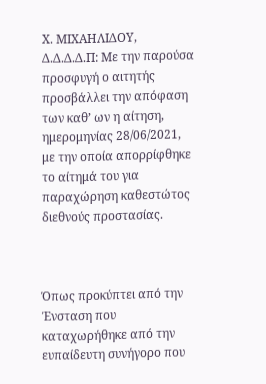Χ. ΜΙΧΑΗΛΙΔΟΥ, Δ.Δ.Δ.Δ.Π: Με την παρούσα προσφυγή ο αιτητής προσβάλλει την απόφαση των καθ’ ων η αίτηση, ημερομηνίας 28/06/2021, με την οποία απορρίφθηκε το αίτημά του για παραχώρηση καθεστώτος διεθνούς προστασίας.



Όπως προκύπτει από την Ένσταση που καταχωρήθηκε από την ευπαίδευτη συνήγορο που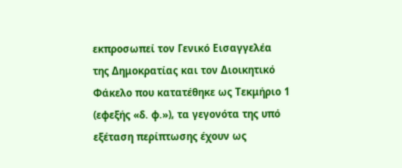εκπροσωπεί τον Γενικό Εισαγγελέα της Δημοκρατίας και τον Διοικητικό Φάκελο που κατατέθηκε ως Τεκμήριο 1 (εφεξής «δ. φ.»), τα γεγονότα της υπό εξέταση περίπτωσης έχουν ως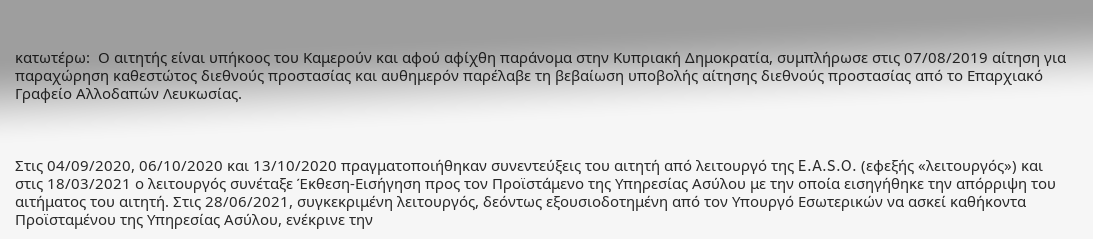κατωτέρω:  Ο αιτητής είναι υπήκοος του Καμερούν και αφού αφίχθη παράνομα στην Κυπριακή Δημοκρατία, συμπλήρωσε στις 07/08/2019 αίτηση για παραχώρηση καθεστώτος διεθνούς προστασίας και αυθημερόν παρέλαβε τη βεβαίωση υποβολής αίτησης διεθνούς προστασίας από το Επαρχιακό Γραφείο Αλλοδαπών Λευκωσίας.



Στις 04/09/2020, 06/10/2020 και 13/10/2020 πραγματοποιήθηκαν συνεντεύξεις του αιτητή από λειτουργό της E.A.S.O. (εφεξής «λειτουργός») και στις 18/03/2021 ο λειτουργός συνέταξε Έκθεση-Εισήγηση προς τον Προϊστάμενο της Υπηρεσίας Ασύλου με την οποία εισηγήθηκε την απόρριψη του αιτήματος του αιτητή. Στις 28/06/2021, συγκεκριμένη λειτουργός, δεόντως εξουσιοδοτημένη από τον Υπουργό Εσωτερικών να ασκεί καθήκοντα Προϊσταμένου της Υπηρεσίας Ασύλου, ενέκρινε την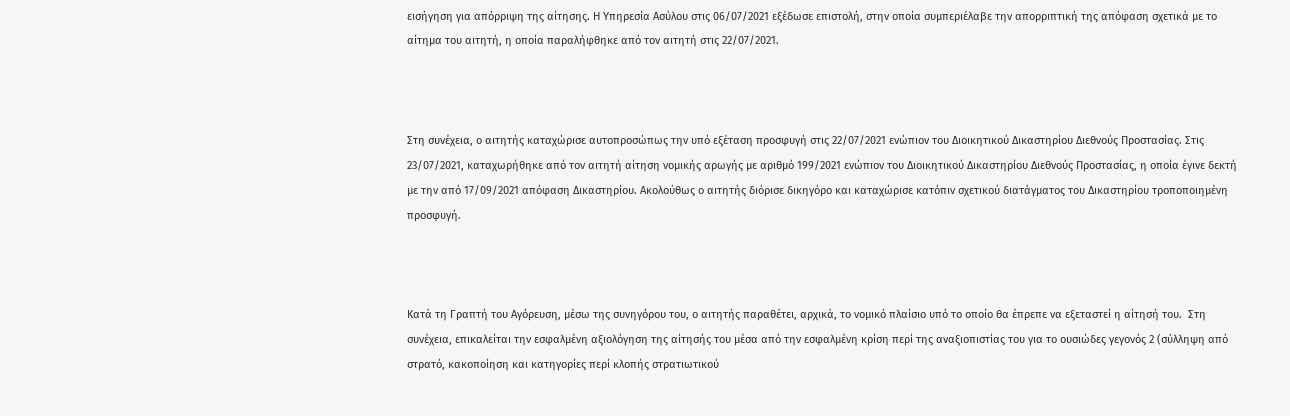εισήγηση για απόρριψη της αίτησης. Η Υπηρεσία Ασύλου στις 06/07/2021 εξέδωσε επιστολή, στην οποία συμπεριέλαβε την απορριπτική της απόφαση σχετικά με το αίτημα του αιτητή, η οποία παραλήφθηκε από τον αιτητή στις 22/07/2021.



Στη συνέχεια, ο αιτητής καταχώρισε αυτοπροσώπως την υπό εξέταση προσφυγή στις 22/07/2021 ενώπιον του Διοικητικού Δικαστηρίου Διεθνούς Προστασίας. Στις 23/07/2021, καταχωρήθηκε από τον αιτητή αίτηση νομικής αρωγής με αριθμό 199/2021 ενώπιον του Διοικητικού Δικαστηρίου Διεθνούς Προστασίας, η οποία έγινε δεκτή με την από 17/09/2021 απόφαση Δικαστηρίου. Ακολούθως ο αιτητής διόρισε δικηγόρο και καταχώρισε κατόπιν σχετικού διατάγματος του Δικαστηρίου τροποποιημένη προσφυγή.



Κατά τη Γραπτή του Αγόρευση, μέσω της συνηγόρου του, ο αιτητής παραθέτει, αρχικά, το νομικό πλαίσιο υπό το οποίο θα έπρεπε να εξεταστεί η αίτησή του.  Στη συνέχεια, επικαλείται την εσφαλμένη αξιολόγηση της αίτησής του μέσα από την εσφαλμένη κρίση περί της αναξιοπιστίας του για το ουσιώδες γεγονός 2 (σύλληψη από στρατό, κακοποίηση και κατηγορίες περί κλοπής στρατιωτικού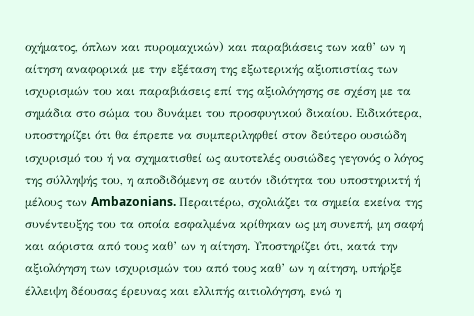οχήματος, όπλων και πυρομαχικών) και παραβιάσεις των καθ’ ων η αίτηση αναφορικά με την εξέταση της εξωτερικής αξιοπιστίας των ισχυρισμών του και παραβιάσεις επί της αξιολόγησης σε σχέση με τα σημάδια στο σώμα του δυνάμει του προσφυγικού δικαίου. Ειδικότερα, υποστηρίζει ότι θα έπρεπε να συμπεριληφθεί στον δεύτερο ουσιώδη ισχυρισμό του ή να σχηματισθεί ως αυτοτελές ουσιώδες γεγονός ο λόγος της σύλληψής του, η αποδιδόμενη σε αυτόν ιδιότητα του υποστηρικτή ή μέλους των Ambazonians. Περαιτέρω, σχολιάζει τα σημεία εκείνα της συνέντευξης του τα οποία εσφαλμένα κρίθηκαν ως μη συνεπή, μη σαφή και αόριστα από τους καθ’ ων η αίτηση. Υποστηρίζει ότι, κατά την αξιολόγηση των ισχυρισμών του από τους καθ’ ων η αίτηση, υπήρξε έλλειψη δέουσας έρευνας και ελλιπής αιτιολόγηση, ενώ η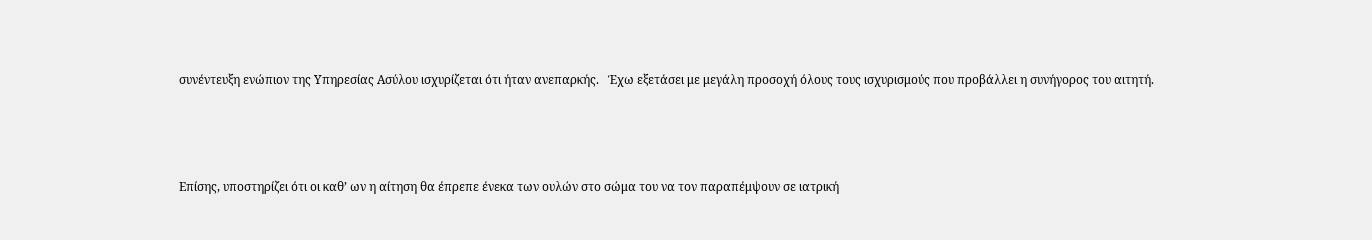συνέντευξη ενώπιον της Υπηρεσίας Ασύλου ισχυρίζεται ότι ήταν ανεπαρκής.   Έχω εξετάσει με μεγάλη προσοχή όλους τους ισχυρισμούς που προβάλλει η συνήγορος του αιτητή.



Επίσης, υποστηρίζει ότι οι καθ’ ων η αίτηση θα έπρεπε ένεκα των ουλών στο σώμα του να τον παραπέμψουν σε ιατρική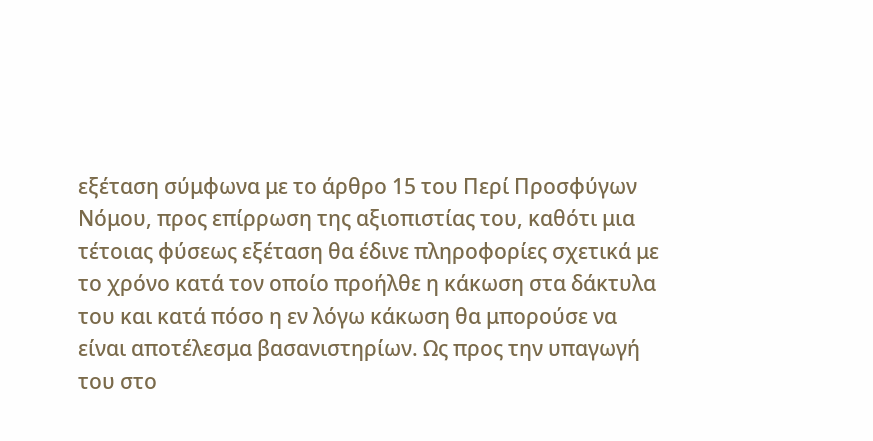εξέταση σύμφωνα με το άρθρο 15 του Περί Προσφύγων Νόμου, προς επίρρωση της αξιοπιστίας του, καθότι μια τέτοιας φύσεως εξέταση θα έδινε πληροφορίες σχετικά με το χρόνο κατά τον οποίο προήλθε η κάκωση στα δάκτυλα του και κατά πόσο η εν λόγω κάκωση θα μπορούσε να είναι αποτέλεσμα βασανιστηρίων. Ως προς την υπαγωγή του στο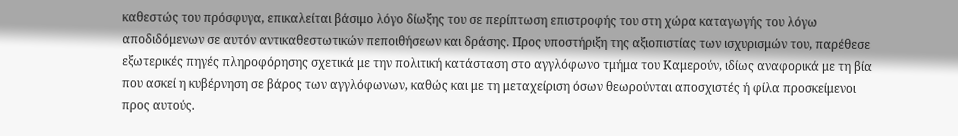καθεστώς του πρόσφυγα, επικαλείται βάσιμο λόγο δίωξης του σε περίπτωση επιστροφής του στη χώρα καταγωγής του λόγω αποδιδόμενων σε αυτόν αντικαθεστωτικών πεποιθήσεων και δράσης. Προς υποστήριξη της αξιοπιστίας των ισχυρισμών του, παρέθεσε εξωτερικές πηγές πληροφόρησης σχετικά με την πολιτική κατάσταση στο αγγλόφωνο τμήμα του Καμερούν, ιδίως αναφορικά με τη βία που ασκεί η κυβέρνηση σε βάρος των αγγλόφωνων, καθώς και με τη μεταχείριση όσων θεωρούνται αποσχιστές ή φίλα προσκείμενοι προς αυτούς.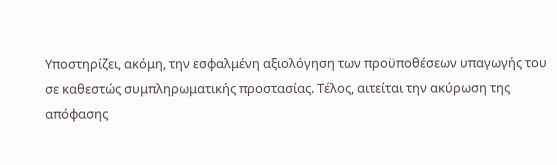Υποστηρίζει, ακόμη, την εσφαλμένη αξιολόγηση των προϋποθέσεων υπαγωγής του σε καθεστώς συμπληρωματικής προστασίας. Τέλος, αιτείται την ακύρωση της απόφασης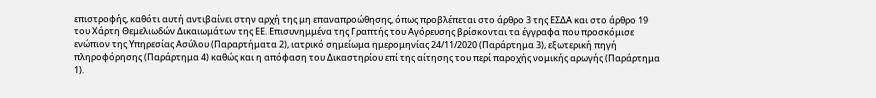επιστροφής, καθότι αυτή αντιβαίνει στην αρχή της μη επαναπροώθησης, όπως προβλέπεται στο άρθρο 3 της ΕΣΔΑ και στο άρθρο 19 του Χάρτη Θεμελιωδών Δικαιωμάτων της ΕΕ. Επισυνημμένα της Γραπτής του Αγόρευσης βρίσκονται τα έγγραφα που προσκόμισε ενώπιον της Υπηρεσίας Ασύλου (Παραρτήματα 2), ιατρικό σημείωμα ημερομηνίας 24/11/2020 (Παράρτημα 3), εξωτερική πηγή πληροφόρησης (Παράρτημα 4) καθώς και η απόφαση του Δικαστηρίου επί της αίτησης του περί παροχής νομικής αρωγής (Παράρτημα 1).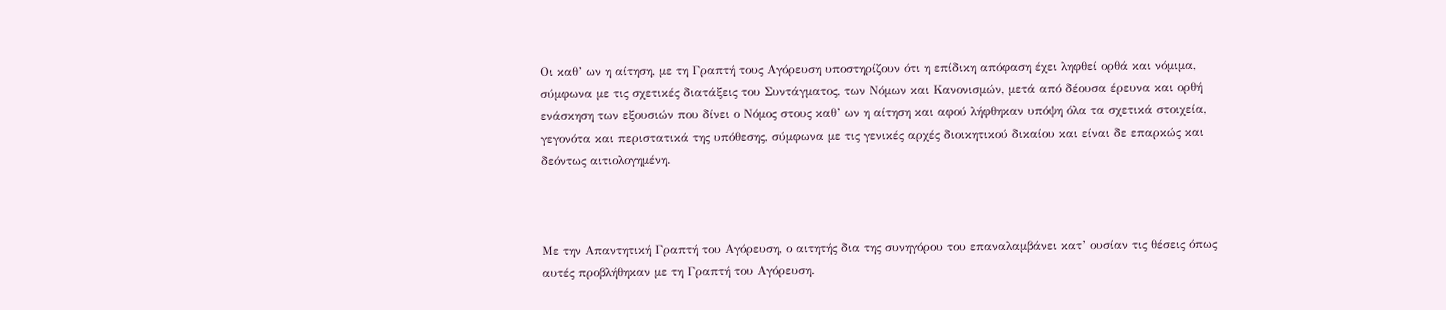Οι καθ’ ων η αίτηση, με τη Γραπτή τους Αγόρευση υποστηρίζουν ότι η επίδικη απόφαση έχει ληφθεί ορθά και νόμιμα, σύμφωνα με τις σχετικές διατάξεις του Συντάγματος, των Νόμων και Κανονισμών, μετά από δέουσα έρευνα και ορθή ενάσκηση των εξουσιών που δίνει ο Νόμος στους καθ’ ων η αίτηση και αφού λήφθηκαν υπόψη όλα τα σχετικά στοιχεία, γεγονότα και περιστατικά της υπόθεσης, σύμφωνα με τις γενικές αρχές διοικητικού δικαίου και είναι δε επαρκώς και δεόντως αιτιολογημένη.



Με την Απαντητική Γραπτή του Αγόρευση, ο αιτητής δια της συνηγόρου του επαναλαμβάνει κατ’ ουσίαν τις θέσεις όπως αυτές προβλήθηκαν με τη Γραπτή του Αγόρευση.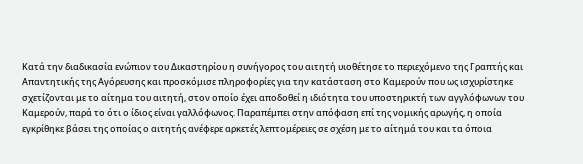Κατά την διαδικασία ενώπιον του Δικαστηρίου η συνήγορος του αιτητή υιοθέτησε το περιεχόμενο της Γραπτής και Απαντητικής της Αγόρευσης και προσκόμισε πληροφορίες για την κατάσταση στο Καμερούν που ως ισχυρίστηκε σχετίζονται με το αίτημα του αιτητή, στον οποίο έχει αποδοθεί η ιδιότητα του υποστηρικτή των αγγλόφωνων του Καμερούν, παρά το ότι ο ίδιος είναι γαλλόφωνος. Παραπέμπει στην απόφαση επί της νομικής αρωγής, η οποία εγκρίθηκε βάσει της οποίας ο αιτητής ανέφερε αρκετές λεπτομέρειες σε σχέση με το αίτημά του και τα όποια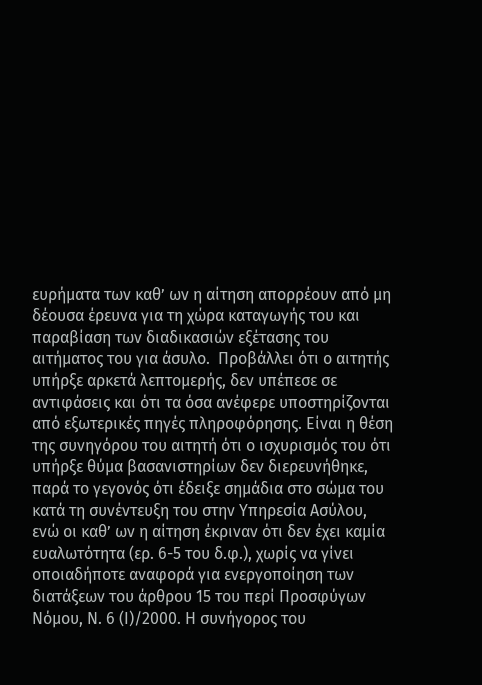ευρήματα των καθ’ ων η αίτηση απορρέουν από μη δέουσα έρευνα για τη χώρα καταγωγής του και παραβίαση των διαδικασιών εξέτασης του αιτήματος του για άσυλο.  Προβάλλει ότι ο αιτητής υπήρξε αρκετά λεπτομερής, δεν υπέπεσε σε αντιφάσεις και ότι τα όσα ανέφερε υποστηρίζονται από εξωτερικές πηγές πληροφόρησης. Είναι η θέση της συνηγόρου του αιτητή ότι ο ισχυρισμός του ότι υπήρξε θύμα βασανιστηρίων δεν διερευνήθηκε, παρά το γεγονός ότι έδειξε σημάδια στο σώμα του κατά τη συνέντευξη του στην Υπηρεσία Ασύλου, ενώ οι καθ’ ων η αίτηση έκριναν ότι δεν έχει καμία ευαλωτότητα (ερ. 6-5 του δ.φ.), χωρίς να γίνει οποιαδήποτε αναφορά για ενεργοποίηση των διατάξεων του άρθρου 15 του περί Προσφύγων Νόμου, Ν. 6 (Ι)/2000. Η συνήγορος του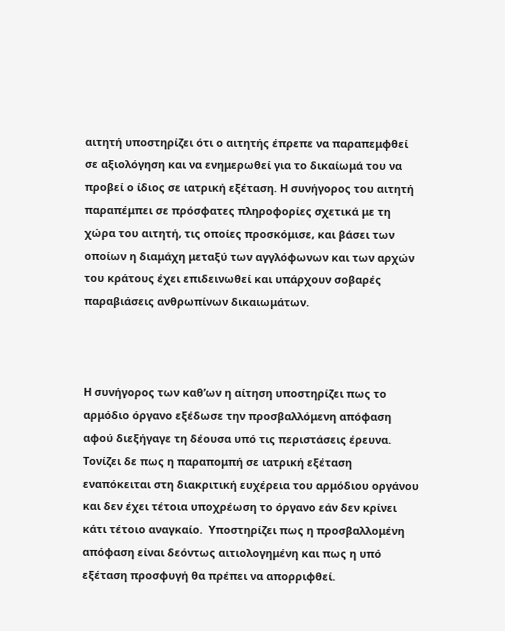αιτητή υποστηρίζει ότι ο αιτητής έπρεπε να παραπεμφθεί σε αξιολόγηση και να ενημερωθεί για το δικαίωμά του να προβεί ο ίδιος σε ιατρική εξέταση. Η συνήγορος του αιτητή παραπέμπει σε πρόσφατες πληροφορίες σχετικά με τη χώρα του αιτητή, τις οποίες προσκόμισε, και βάσει των οποίων η διαμάχη μεταξύ των αγγλόφωνων και των αρχών του κράτους έχει επιδεινωθεί και υπάρχουν σοβαρές παραβιάσεις ανθρωπίνων δικαιωμάτων.



Η συνήγορος των καθ’ων η αίτηση υποστηρίζει πως το αρμόδιο όργανο εξέδωσε την προσβαλλόμενη απόφαση αφού διεξήγαγε τη δέουσα υπό τις περιστάσεις έρευνα.  Τονίζει δε πως η παραπομπή σε ιατρική εξέταση εναπόκειται στη διακριτική ευχέρεια του αρμόδιου οργάνου και δεν έχει τέτοια υποχρέωση το όργανο εάν δεν κρίνει κάτι τέτοιο αναγκαίο.  Υποστηρίζει πως η προσβαλλομένη απόφαση είναι δεόντως αιτιολογημένη και πως η υπό εξέταση προσφυγή θα πρέπει να απορριφθεί.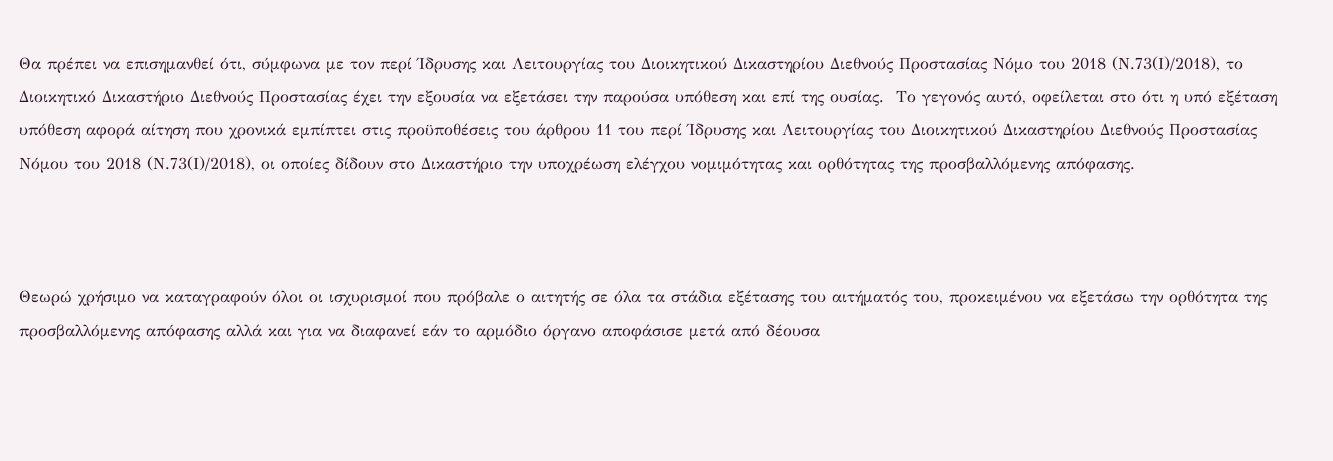Θα πρέπει να επισημανθεί ότι, σύμφωνα με τον περί Ίδρυσης και Λειτουργίας του Διοικητικού Δικαστηρίου Διεθνούς Προστασίας Νόμο του 2018 (Ν.73(Ι)/2018), το Διοικητικό Δικαστήριο Διεθνούς Προστασίας έχει την εξουσία να εξετάσει την παρούσα υπόθεση και επί της ουσίας.  Το γεγονός αυτό, οφείλεται στο ότι η υπό εξέταση υπόθεση αφορά αίτηση που χρονικά εμπίπτει στις προϋποθέσεις του άρθρου 11 του περί Ίδρυσης και Λειτουργίας του Διοικητικού Δικαστηρίου Διεθνούς Προστασίας Νόμου του 2018 (Ν.73(Ι)/2018), οι οποίες δίδουν στο Δικαστήριο την υποχρέωση ελέγχου νομιμότητας και ορθότητας της προσβαλλόμενης απόφασης.



Θεωρώ χρήσιμο να καταγραφούν όλοι οι ισχυρισμοί που πρόβαλε ο αιτητής σε όλα τα στάδια εξέτασης του αιτήματός του, προκειμένου να εξετάσω την ορθότητα της προσβαλλόμενης απόφασης αλλά και για να διαφανεί εάν το αρμόδιο όργανο αποφάσισε μετά από δέουσα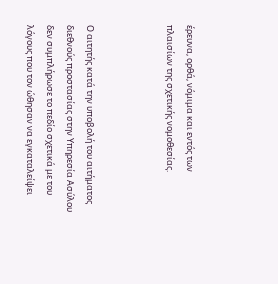έρευνα, ορθά, νόμιμα και εντός των πλαισίων της σχετικής νομοθεσίας.



Ο αιτητής κατά την υποβολή του αιτήματος διεθνούς προστασίας στην Υπηρεσία Ασύλου δεν συμπλήρωσε το πεδίο σχετικά με του λόγους που τον ώθησαν να εγκαταλείψει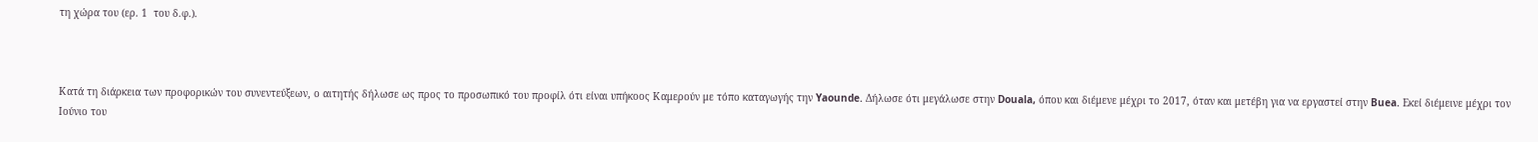τη χώρα του (ερ. 1  του δ.φ.).



Κατά τη διάρκεια των προφορικών του συνεντεύξεων, ο αιτητής δήλωσε ως προς το προσωπικό του προφίλ ότι είναι υπήκοος Καμερούν με τόπο καταγωγής την Yaounde. Δήλωσε ότι μεγάλωσε στην Douala, όπου και διέμενε μέχρι το 2017, όταν και μετέβη για να εργαστεί στην Buea. Εκεί διέμεινε μέχρι τον Ιούνιο του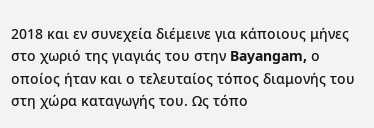2018 και εν συνεχεία διέμεινε για κάποιους μήνες στο χωριό της γιαγιάς του στην Bayangam, ο οποίος ήταν και ο τελευταίος τόπος διαμονής του στη χώρα καταγωγής του. Ως τόπο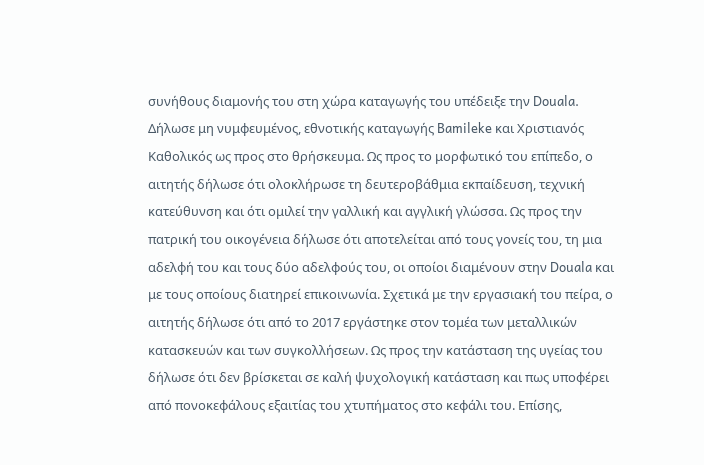συνήθους διαμονής του στη χώρα καταγωγής του υπέδειξε την Douala. Δήλωσε μη νυμφευμένος, εθνοτικής καταγωγής Bamileke και Χριστιανός Καθολικός ως προς στο θρήσκευμα. Ως προς το μορφωτικό του επίπεδο, ο αιτητής δήλωσε ότι ολοκλήρωσε τη δευτεροβάθμια εκπαίδευση, τεχνική κατεύθυνση και ότι ομιλεί την γαλλική και αγγλική γλώσσα. Ως προς την πατρική του οικογένεια δήλωσε ότι αποτελείται από τους γονείς του, τη μια αδελφή του και τους δύο αδελφούς του, οι οποίοι διαμένουν στην Douala και με τους οποίους διατηρεί επικοινωνία. Σχετικά με την εργασιακή του πείρα, ο αιτητής δήλωσε ότι από το 2017 εργάστηκε στον τομέα των μεταλλικών κατασκευών και των συγκολλήσεων. Ως προς την κατάσταση της υγείας του δήλωσε ότι δεν βρίσκεται σε καλή ψυχολογική κατάσταση και πως υποφέρει από πονοκεφάλους εξαιτίας του χτυπήματος στο κεφάλι του. Επίσης,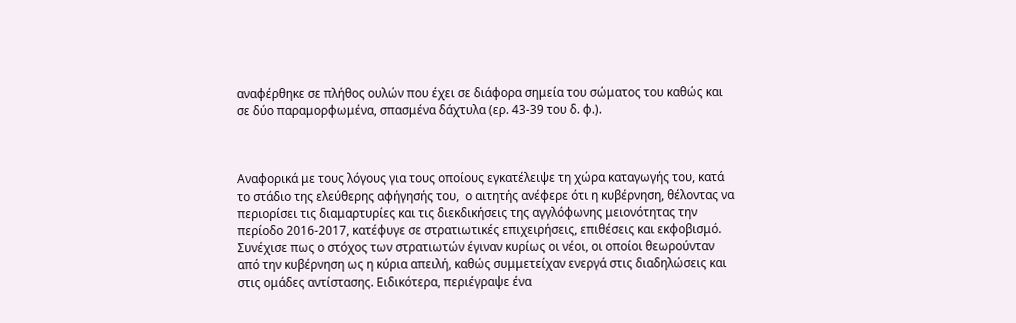αναφέρθηκε σε πλήθος ουλών που έχει σε διάφορα σημεία του σώματος του καθώς και σε δύο παραμορφωμένα, σπασμένα δάχτυλα (ερ. 43-39 του δ. φ.).



Αναφορικά με τους λόγους για τους οποίους εγκατέλειψε τη χώρα καταγωγής του, κατά το στάδιο της ελεύθερης αφήγησής του,  ο αιτητής ανέφερε ότι η κυβέρνηση, θέλοντας να περιορίσει τις διαμαρτυρίες και τις διεκδικήσεις της αγγλόφωνης μειονότητας την περίοδο 2016-2017, κατέφυγε σε στρατιωτικές επιχειρήσεις, επιθέσεις και εκφοβισμό. Συνέχισε πως ο στόχος των στρατιωτών έγιναν κυρίως οι νέοι, οι οποίοι θεωρούνταν από την κυβέρνηση ως η κύρια απειλή, καθώς συμμετείχαν ενεργά στις διαδηλώσεις και στις ομάδες αντίστασης. Ειδικότερα, περιέγραψε ένα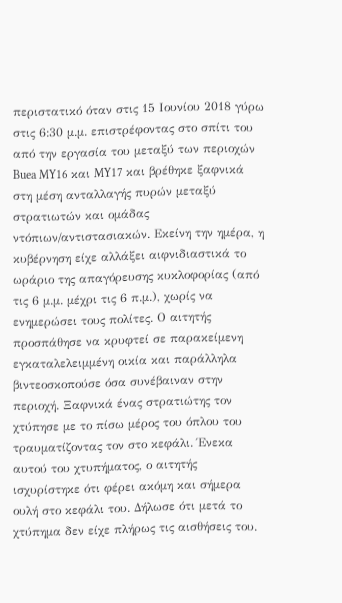περιστατικό όταν στις 15 Ιουνίου 2018 γύρω στις 6:30 μ.μ. επιστρέφοντας στο σπίτι του από την εργασία του μεταξύ των περιοχών Buea MY16 και MY17 και βρέθηκε ξαφνικά στη μέση ανταλλαγής πυρών μεταξύ στρατιωτών και ομάδας ντόπιων/αντιστασιακών. Εκείνη την ημέρα, η κυβέρνηση είχε αλλάξει αιφνιδιαστικά το ωράριο της απαγόρευσης κυκλοφορίας (από τις 6 μ.μ. μέχρι τις 6 π.μ.), χωρίς να ενημερώσει τους πολίτες. Ο αιτητής προσπάθησε να κρυφτεί σε παρακείμενη εγκαταλελειμμένη οικία και παράλληλα βιντεοσκοπούσε όσα συνέβαιναν στην περιοχή. Ξαφνικά ένας στρατιώτης τον χτύπησε με το πίσω μέρος του όπλου του τραυματίζοντας τον στο κεφάλι. Ένεκα αυτού του χτυπήματος, ο αιτητής ισχυρίστηκε ότι φέρει ακόμη και σήμερα ουλή στο κεφάλι του. Δήλωσε ότι μετά το χτύπημα δεν είχε πλήρως τις αισθήσεις του.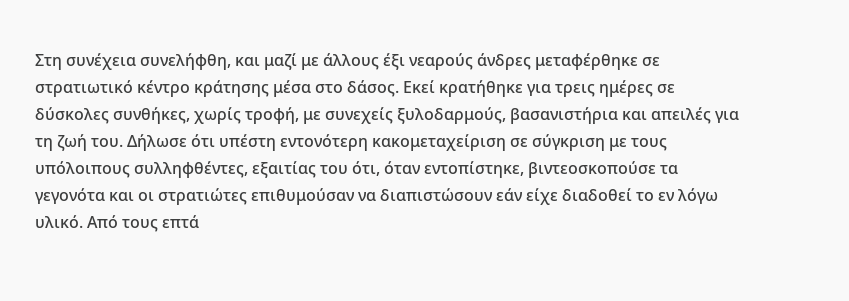Στη συνέχεια συνελήφθη, και μαζί με άλλους έξι νεαρούς άνδρες μεταφέρθηκε σε στρατιωτικό κέντρο κράτησης μέσα στο δάσος. Εκεί κρατήθηκε για τρεις ημέρες σε δύσκολες συνθήκες, χωρίς τροφή, με συνεχείς ξυλοδαρμούς, βασανιστήρια και απειλές για τη ζωή του. Δήλωσε ότι υπέστη εντονότερη κακομεταχείριση σε σύγκριση με τους υπόλοιπους συλληφθέντες, εξαιτίας του ότι, όταν εντοπίστηκε, βιντεοσκοπούσε τα γεγονότα και οι στρατιώτες επιθυμούσαν να διαπιστώσουν εάν είχε διαδοθεί το εν λόγω υλικό. Από τους επτά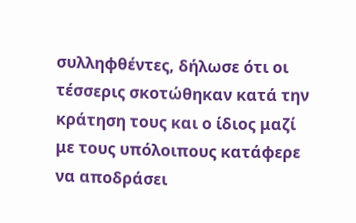συλληφθέντες, δήλωσε ότι οι τέσσερις σκοτώθηκαν κατά την κράτηση τους και ο ίδιος μαζί με τους υπόλοιπους κατάφερε να αποδράσει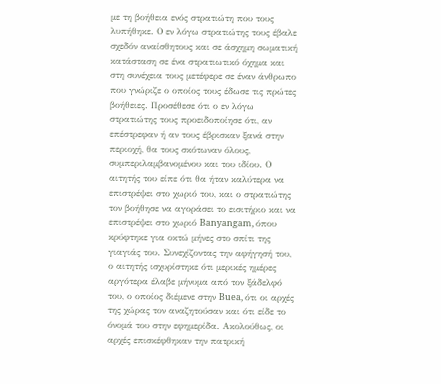με τη βοήθεια ενός στρατιώτη που τους λυπήθηκε. Ο εν λόγω στρατιώτης τους έβαλε σχεδόν αναίσθητους και σε άσχημη σωματική κατάσταση σε ένα στρατιωτικό όχημα και στη συνέχεια τους μετέφερε σε έναν άνθρωπο που γνώριζε ο οποίος τους έδωσε τις πρώτες βοήθειες. Προσέθεσε ότι ο εν λόγω στρατιώτης τους προειδοποίησε ότι, αν επέστρεφαν ή αν τους έβρισκαν ξανά στην περιοχή, θα τους σκότωναν όλους, συμπεριλαμβανομένου και του ιδίου. Ο αιτητής του είπε ότι θα ήταν καλύτερα να επιστρέψει στο χωριό του, και ο στρατιώτης τον βοήθησε να αγοράσει το εισιτήριο και να επιστρέψει στο χωριό Banyangam, όπου κρύφτηκε για οκτώ μήνες στο σπίτι της γιαγιάς του. Συνεχίζοντας την αφήγησή του, ο αιτητής ισχυρίστηκε ότι μερικές ημέρες αργότερα έλαβε μήνυμα από τον ξάδελφό του, ο οποίος διέμενε στην Buea, ότι οι αρχές της χώρας τον αναζητούσαν και ότι είδε το όνομά του στην εφημερίδα. Ακολούθως, οι αρχές επισκέφθηκαν την πατρική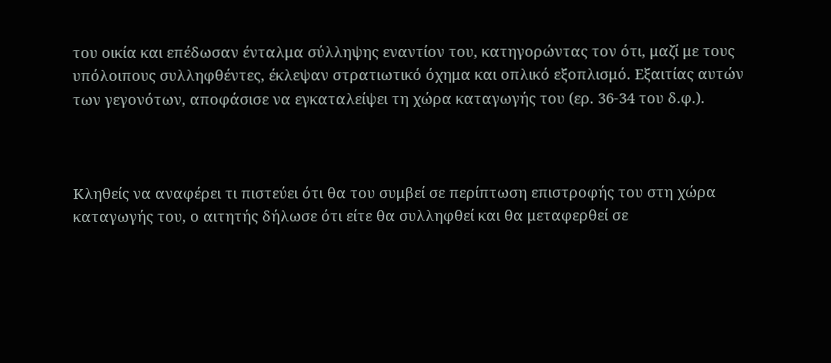του οικία και επέδωσαν ένταλμα σύλληψης εναντίον του, κατηγορώντας τον ότι, μαζί με τους υπόλοιπους συλληφθέντες, έκλεψαν στρατιωτικό όχημα και οπλικό εξοπλισμό. Εξαιτίας αυτών των γεγονότων, αποφάσισε να εγκαταλείψει τη χώρα καταγωγής του (ερ. 36-34 του δ.φ.).



Κληθείς να αναφέρει τι πιστεύει ότι θα του συμβεί σε περίπτωση επιστροφής του στη χώρα καταγωγής του, ο αιτητής δήλωσε ότι είτε θα συλληφθεί και θα μεταφερθεί σε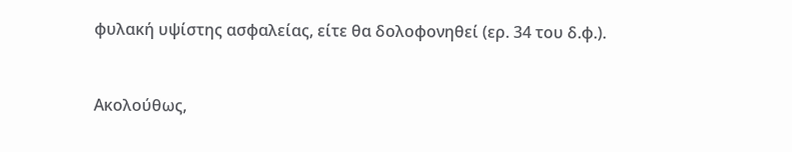φυλακή υψίστης ασφαλείας, είτε θα δολοφονηθεί (ερ. 34 του δ.φ.).



Ακολούθως,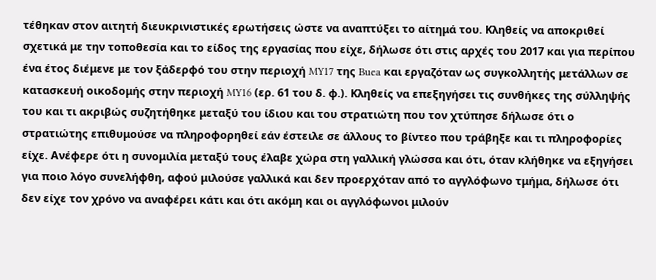τέθηκαν στον αιτητή διευκρινιστικές ερωτήσεις ώστε να αναπτύξει το αίτημά του. Κληθείς να αποκριθεί σχετικά με την τοποθεσία και το είδος της εργασίας που είχε, δήλωσε ότι στις αρχές του 2017 και για περίπου ένα έτος διέμενε με τον ξάδερφό του στην περιοχή MY17 της Buea και εργαζόταν ως συγκολλητής μετάλλων σε κατασκευή οικοδομής στην περιοχή MY16 (ερ. 61 του δ. φ.). Κληθείς να επεξηγήσει τις συνθήκες της σύλληψής του και τι ακριβώς συζητήθηκε μεταξύ του ίδιου και του στρατιώτη που τον χτύπησε δήλωσε ότι ο στρατιώτης επιθυμούσε να πληροφορηθεί εάν έστειλε σε άλλους το βίντεο που τράβηξε και τι πληροφορίες είχε. Ανέφερε ότι η συνομιλία μεταξύ τους έλαβε χώρα στη γαλλική γλώσσα και ότι, όταν κλήθηκε να εξηγήσει για ποιο λόγο συνελήφθη, αφού μιλούσε γαλλικά και δεν προερχόταν από το αγγλόφωνο τμήμα, δήλωσε ότι δεν είχε τον χρόνο να αναφέρει κάτι και ότι ακόμη και οι αγγλόφωνοι μιλούν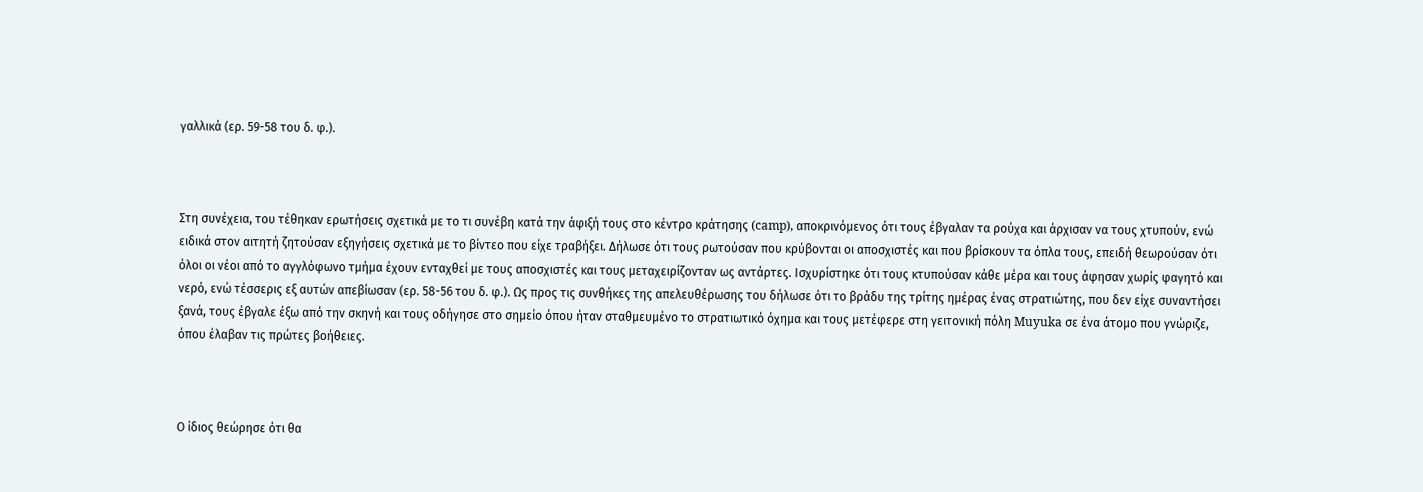γαλλικά (ερ. 59-58 του δ. φ.).



Στη συνέχεια, του τέθηκαν ερωτήσεις σχετικά με το τι συνέβη κατά την άφιξή τους στο κέντρο κράτησης (camp), αποκρινόμενος ότι τους έβγαλαν τα ρούχα και άρχισαν να τους χτυπούν, ενώ ειδικά στον αιτητή ζητούσαν εξηγήσεις σχετικά με το βίντεο που είχε τραβήξει. Δήλωσε ότι τους ρωτούσαν που κρύβονται οι αποσχιστές και που βρίσκουν τα όπλα τους, επειδή θεωρούσαν ότι όλοι οι νέοι από το αγγλόφωνο τμήμα έχουν ενταχθεί με τους αποσχιστές και τους μεταχειρίζονταν ως αντάρτες. Ισχυρίστηκε ότι τους κτυπούσαν κάθε μέρα και τους άφησαν χωρίς φαγητό και νερό, ενώ τέσσερις εξ αυτών απεβίωσαν (ερ. 58-56 του δ. φ.). Ως προς τις συνθήκες της απελευθέρωσης του δήλωσε ότι το βράδυ της τρίτης ημέρας ένας στρατιώτης, που δεν είχε συναντήσει ξανά, τους έβγαλε έξω από την σκηνή και τους οδήγησε στο σημείο όπου ήταν σταθμευμένο το στρατιωτικό όχημα και τους μετέφερε στη γειτονική πόλη Muyuka σε ένα άτομο που γνώριζε, όπου έλαβαν τις πρώτες βοήθειες.



Ο ίδιος θεώρησε ότι θα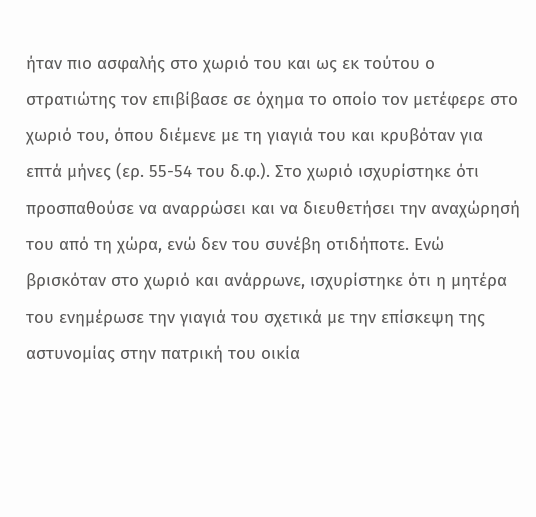ήταν πιο ασφαλής στο χωριό του και ως εκ τούτου ο στρατιώτης τον επιβίβασε σε όχημα το οποίο τον μετέφερε στο χωριό του, όπου διέμενε με τη γιαγιά του και κρυβόταν για επτά μήνες (ερ. 55-54 του δ.φ.). Στο χωριό ισχυρίστηκε ότι προσπαθούσε να αναρρώσει και να διευθετήσει την αναχώρησή του από τη χώρα, ενώ δεν του συνέβη οτιδήποτε. Ενώ βρισκόταν στο χωριό και ανάρρωνε, ισχυρίστηκε ότι η μητέρα του ενημέρωσε την γιαγιά του σχετικά με την επίσκεψη της αστυνομίας στην πατρική του οικία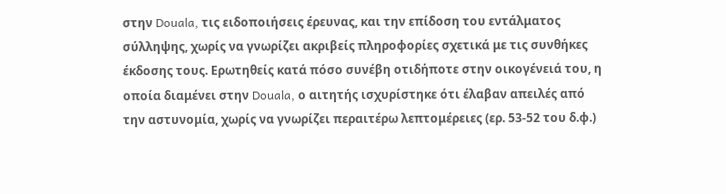στην Douala, τις ειδοποιήσεις έρευνας, και την επίδοση του εντάλματος σύλληψης, χωρίς να γνωρίζει ακριβείς πληροφορίες σχετικά με τις συνθήκες έκδοσης τους. Ερωτηθείς κατά πόσο συνέβη οτιδήποτε στην οικογένειά του, η οποία διαμένει στην Douala, ο αιτητής ισχυρίστηκε ότι έλαβαν απειλές από την αστυνομία, χωρίς να γνωρίζει περαιτέρω λεπτομέρειες (ερ. 53-52 του δ.φ.)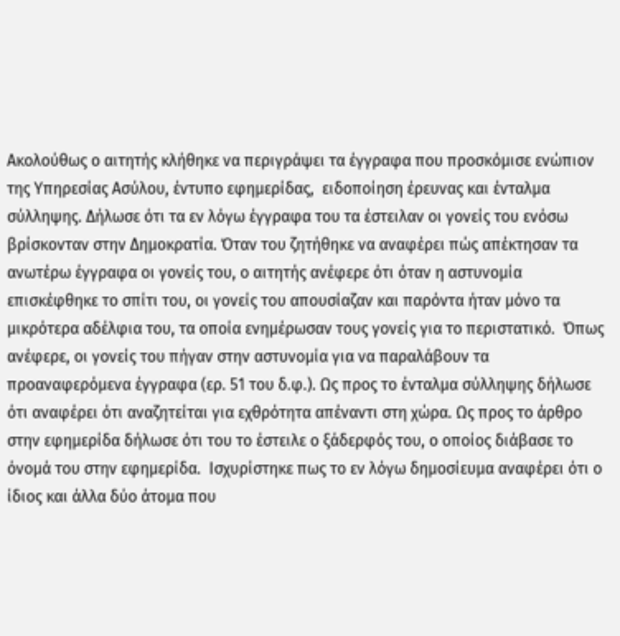Ακολούθως ο αιτητής κλήθηκε να περιγράψει τα έγγραφα που προσκόμισε ενώπιον της Υπηρεσίας Ασύλου, έντυπο εφημερίδας,  ειδοποίηση έρευνας και ένταλμα σύλληψης. Δήλωσε ότι τα εν λόγω έγγραφα του τα έστειλαν οι γονείς του ενόσω βρίσκονταν στην Δημοκρατία. Όταν του ζητήθηκε να αναφέρει πώς απέκτησαν τα ανωτέρω έγγραφα οι γονείς του, ο αιτητής ανέφερε ότι όταν η αστυνομία επισκέφθηκε το σπίτι του, οι γονείς του απουσίαζαν και παρόντα ήταν μόνο τα μικρότερα αδέλφια του, τα οποία ενημέρωσαν τους γονείς για το περιστατικό.  Όπως ανέφερε, οι γονείς του πήγαν στην αστυνομία για να παραλάβουν τα προαναφερόμενα έγγραφα (ερ. 51 του δ.φ.). Ως προς το ένταλμα σύλληψης δήλωσε ότι αναφέρει ότι αναζητείται για εχθρότητα απέναντι στη χώρα. Ως προς το άρθρο στην εφημερίδα δήλωσε ότι του το έστειλε ο ξάδερφός του, ο οποίος διάβασε το όνομά του στην εφημερίδα.  Ισχυρίστηκε πως το εν λόγω δημοσίευμα αναφέρει ότι ο ίδιος και άλλα δύο άτομα που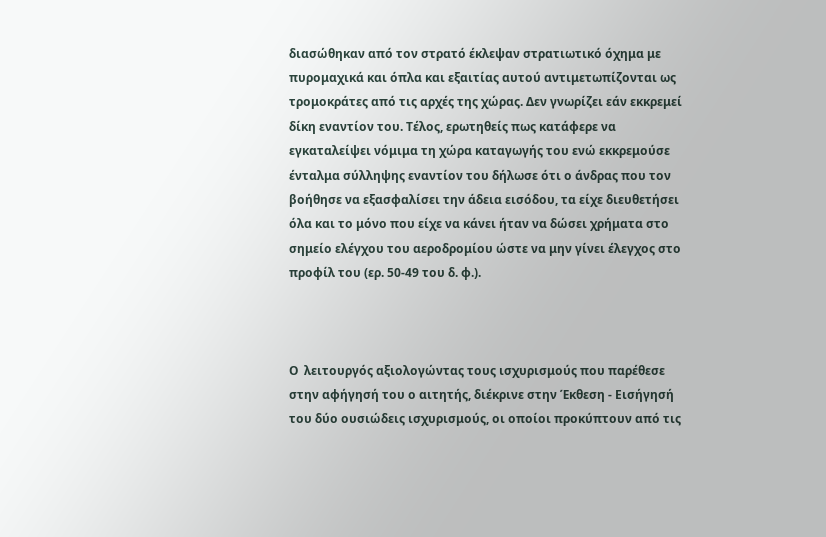διασώθηκαν από τον στρατό έκλεψαν στρατιωτικό όχημα με πυρομαχικά και όπλα και εξαιτίας αυτού αντιμετωπίζονται ως τρομοκράτες από τις αρχές της χώρας. Δεν γνωρίζει εάν εκκρεμεί δίκη εναντίον του. Τέλος, ερωτηθείς πως κατάφερε να εγκαταλείψει νόμιμα τη χώρα καταγωγής του ενώ εκκρεμούσε ένταλμα σύλληψης εναντίον του δήλωσε ότι ο άνδρας που τον βοήθησε να εξασφαλίσει την άδεια εισόδου, τα είχε διευθετήσει όλα και το μόνο που είχε να κάνει ήταν να δώσει χρήματα στο σημείο ελέγχου του αεροδρομίου ώστε να μην γίνει έλεγχος στο προφίλ του (ερ. 50-49 του δ. φ.).



Ο  λειτουργός αξιολογώντας τους ισχυρισμούς που παρέθεσε στην αφήγησή του ο αιτητής, διέκρινε στην Έκθεση - Εισήγησή του δύο ουσιώδεις ισχυρισμούς, οι οποίοι προκύπτουν από τις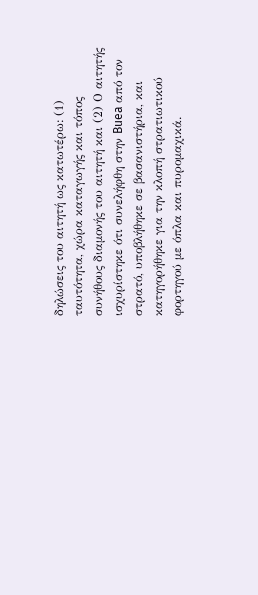δηλώσεις του αιτητή ως κατωτέρω: (1) ταυτότητα, χώρα καταγωγής και τόπος συνήθους διαμονής του αιτητή και (2) Ο αιτητής ισχυρίστηκε ότι συνελήφθη στην Buea από τον στρατό, υποβλήθηκε σε βασανιστήρια, και κατηγορήθηκε για την κλοπή στρατιωτικού φορτηγού με όπλα και πυρομαχικά.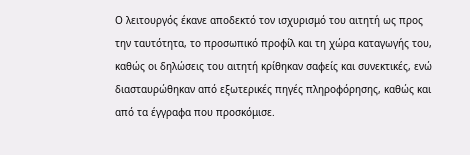Ο λειτουργός έκανε αποδεκτό τον ισχυρισμό του αιτητή ως προς την ταυτότητα, το προσωπικό προφίλ και τη χώρα καταγωγής του, καθώς οι δηλώσεις του αιτητή κρίθηκαν σαφείς και συνεκτικές, ενώ διασταυρώθηκαν από εξωτερικές πηγές πληροφόρησης, καθώς και από τα έγγραφα που προσκόμισε.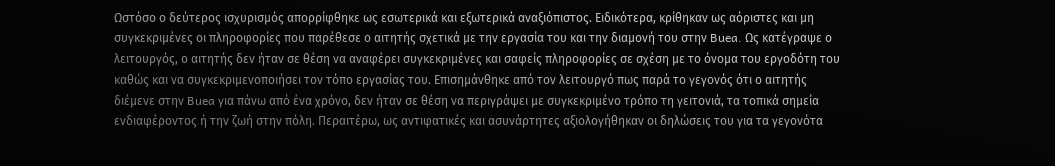Ωστόσο ο δεύτερος ισχυρισμός απορρίφθηκε ως εσωτερικά και εξωτερικά αναξιόπιστος. Ειδικότερα, κρίθηκαν ως αόριστες και μη συγκεκριμένες οι πληροφορίες που παρέθεσε ο αιτητής σχετικά με την εργασία του και την διαμονή του στην Buea. Ως κατέγραψε ο λειτουργός, ο αιτητής δεν ήταν σε θέση να αναφέρει συγκεκριμένες και σαφείς πληροφορίες σε σχέση με το όνομα του εργοδότη του καθώς και να συγκεκριμενοποιήσει τον τόπο εργασίας του. Επισημάνθηκε από τον λειτουργό πως παρά το γεγονός ότι ο αιτητής διέμενε στην Buea για πάνω από ένα χρόνο, δεν ήταν σε θέση να περιγράψει με συγκεκριμένο τρόπο τη γειτονιά, τα τοπικά σημεία ενδιαφέροντος ή την ζωή στην πόλη. Περαιτέρω, ως αντιφατικές και ασυνάρτητες αξιολογήθηκαν οι δηλώσεις του για τα γεγονότα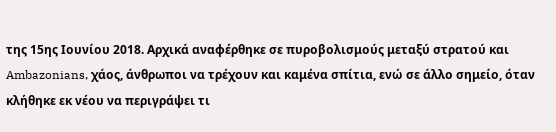της 15ης Ιουνίου 2018. Αρχικά αναφέρθηκε σε πυροβολισμούς μεταξύ στρατού και Ambazonians, χάος, άνθρωποι να τρέχουν και καμένα σπίτια, ενώ σε άλλο σημείο, όταν κλήθηκε εκ νέου να περιγράψει τι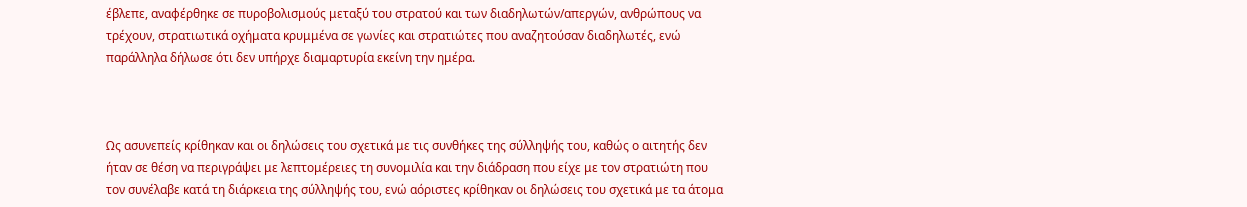έβλεπε, αναφέρθηκε σε πυροβολισμούς μεταξύ του στρατού και των διαδηλωτών/απεργών, ανθρώπους να τρέχουν, στρατιωτικά οχήματα κρυμμένα σε γωνίες και στρατιώτες που αναζητούσαν διαδηλωτές, ενώ παράλληλα δήλωσε ότι δεν υπήρχε διαμαρτυρία εκείνη την ημέρα.



Ως ασυνεπείς κρίθηκαν και οι δηλώσεις του σχετικά με τις συνθήκες της σύλληψής του, καθώς ο αιτητής δεν ήταν σε θέση να περιγράψει με λεπτομέρειες τη συνομιλία και την διάδραση που είχε με τον στρατιώτη που τον συνέλαβε κατά τη διάρκεια της σύλληψής του, ενώ αόριστες κρίθηκαν οι δηλώσεις του σχετικά με τα άτομα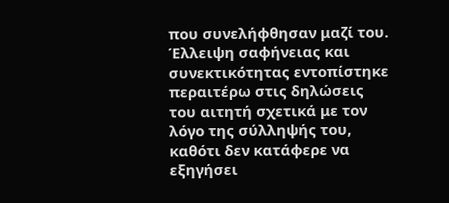που συνελήφθησαν μαζί του. Έλλειψη σαφήνειας και συνεκτικότητας εντοπίστηκε περαιτέρω στις δηλώσεις του αιτητή σχετικά με τον λόγο της σύλληψής του, καθότι δεν κατάφερε να εξηγήσει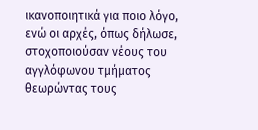ικανοποιητικά για ποιο λόγο, ενώ οι αρχές, όπως δήλωσε, στοχοποιούσαν νέους του αγγλόφωνου τμήματος θεωρώντας τους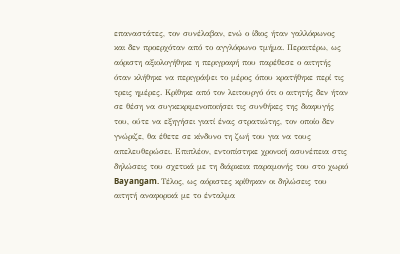επαναστάτες, τον συνέλαβαν, ενώ ο ίδιος ήταν γαλλόφωνος και δεν προερχόταν από το αγγλόφωνο τμήμα. Περαιτέρω, ως αόριστη αξιολογήθηκε η περιγραφή που παρέθεσε ο αιτητής όταν κλήθηκε να περιγράψει το μέρος όπου κρατήθηκε περί τις τρεις ημέρες. Κρίθηκε από τον λειτουργό ότι ο αιτητής δεν ήταν σε θέση να συγκεκριμενοποιήσει τις συνθήκες της διαφυγής του, ούτε να εξηγήσει γιατί ένας στρατιώτης, τον οποίο δεν γνώριζε, θα έθετε σε κίνδυνο τη ζωή του για να τους απελευθερώσει. Επιπλέον, εντοπίστηκε χρονική ασυνέπεια στις δηλώσεις του σχετικά με τη διάρκεια παραμονής του στο χωριό Bayangam. Τέλος, ως αόριστες κρίθηκαν οι δηλώσεις του αιτητή αναφορικά με το ένταλμα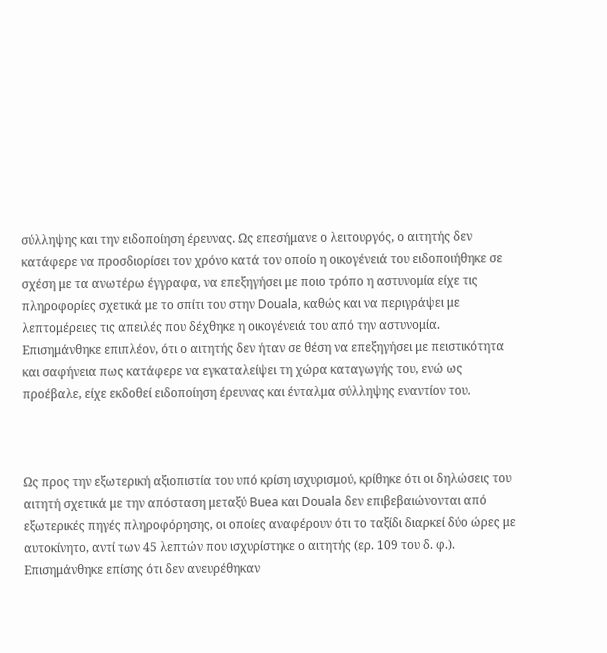σύλληψης και την ειδοποίηση έρευνας. Ως επεσήμανε ο λειτουργός, ο αιτητής δεν κατάφερε να προσδιορίσει τον χρόνο κατά τον οποίο η οικογένειά του ειδοποιήθηκε σε σχέση με τα ανωτέρω έγγραφα, να επεξηγήσει με ποιο τρόπο η αστυνομία είχε τις πληροφορίες σχετικά με το σπίτι του στην Douala, καθώς και να περιγράψει με λεπτομέρειες τις απειλές που δέχθηκε η οικογένειά του από την αστυνομία. Επισημάνθηκε επιπλέον, ότι ο αιτητής δεν ήταν σε θέση να επεξηγήσει με πειστικότητα και σαφήνεια πως κατάφερε να εγκαταλείψει τη χώρα καταγωγής του, ενώ ως προέβαλε, είχε εκδοθεί ειδοποίηση έρευνας και ένταλμα σύλληψης εναντίον του.



Ως προς την εξωτερική αξιοπιστία του υπό κρίση ισχυρισμού, κρίθηκε ότι οι δηλώσεις του αιτητή σχετικά με την απόσταση μεταξύ Buea και Douala δεν επιβεβαιώνονται από εξωτερικές πηγές πληροφόρησης, οι οποίες αναφέρουν ότι το ταξίδι διαρκεί δύο ώρες με αυτοκίνητο, αντί των 45 λεπτών που ισχυρίστηκε ο αιτητής (ερ. 109 του δ. φ.). Επισημάνθηκε επίσης ότι δεν ανευρέθηκαν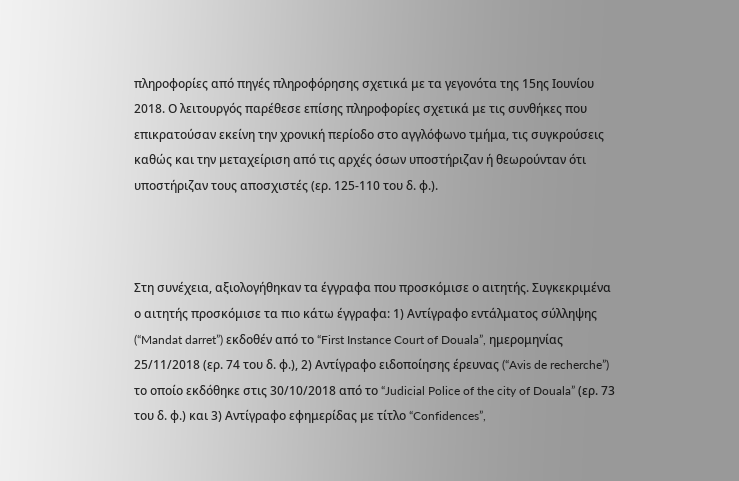πληροφορίες από πηγές πληροφόρησης σχετικά με τα γεγονότα της 15ης Ιουνίου 2018. Ο λειτουργός παρέθεσε επίσης πληροφορίες σχετικά με τις συνθήκες που επικρατούσαν εκείνη την χρονική περίοδο στο αγγλόφωνο τμήμα, τις συγκρούσεις καθώς και την μεταχείριση από τις αρχές όσων υποστήριζαν ή θεωρούνταν ότι υποστήριζαν τους αποσχιστές (ερ. 125-110 του δ. φ.).



Στη συνέχεια, αξιολογήθηκαν τα έγγραφα που προσκόμισε ο αιτητής. Συγκεκριμένα ο αιτητής προσκόμισε τα πιο κάτω έγγραφα: 1) Αντίγραφο εντάλματος σύλληψης  (“Mandat darret”) εκδοθέν από το “First Instance Court of Douala”, ημερομηνίας 25/11/2018 (ερ. 74 του δ. φ.), 2) Αντίγραφο ειδοποίησης έρευνας (“Avis de recherche”) το οποίο εκδόθηκε στις 30/10/2018 από το “Judicial Police of the city of Douala” (ερ. 73 του δ. φ.) και 3) Αντίγραφο εφημερίδας με τίτλο “Confidences”,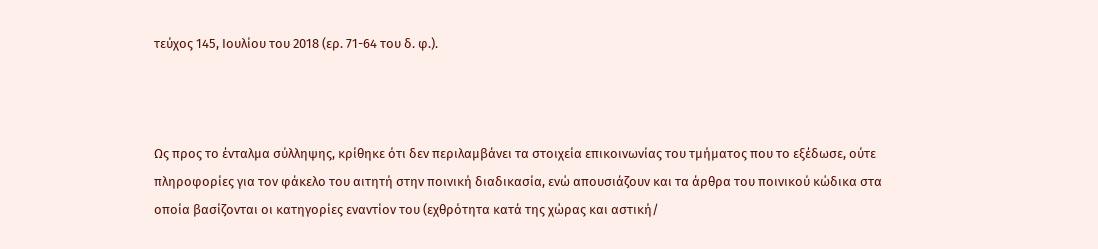τεύχος 145, Ιουλίου του 2018 (ερ. 71-64 του δ. φ.).



Ως προς το ένταλμα σύλληψης, κρίθηκε ότι δεν περιλαμβάνει τα στοιχεία επικοινωνίας του τμήματος που το εξέδωσε, ούτε πληροφορίες για τον φάκελο του αιτητή στην ποινική διαδικασία, ενώ απουσιάζουν και τα άρθρα του ποινικού κώδικα στα οποία βασίζονται οι κατηγορίες εναντίον του (εχθρότητα κατά της χώρας και αστική/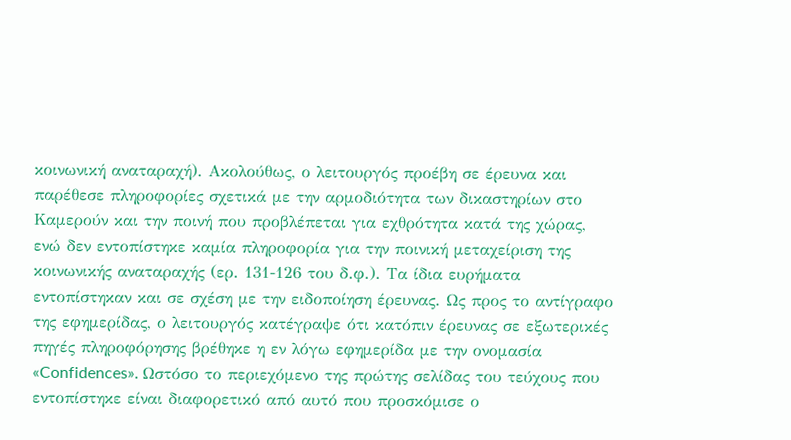κοινωνική αναταραχή). Ακολούθως, ο λειτουργός προέβη σε έρευνα και παρέθεσε πληροφορίες σχετικά με την αρμοδιότητα των δικαστηρίων στο Καμερούν και την ποινή που προβλέπεται για εχθρότητα κατά της χώρας, ενώ δεν εντοπίστηκε καμία πληροφορία για την ποινική μεταχείριση της κοινωνικής αναταραχής (ερ. 131-126 του δ.φ.). Τα ίδια ευρήματα εντοπίστηκαν και σε σχέση με την ειδοποίηση έρευνας. Ως προς το αντίγραφο της εφημερίδας, ο λειτουργός κατέγραψε ότι κατόπιν έρευνας σε εξωτερικές πηγές πληροφόρησης βρέθηκε η εν λόγω εφημερίδα με την ονομασία «Confidences». Ωστόσο το περιεχόμενο της πρώτης σελίδας του τεύχους που εντοπίστηκε είναι διαφορετικό από αυτό που προσκόμισε ο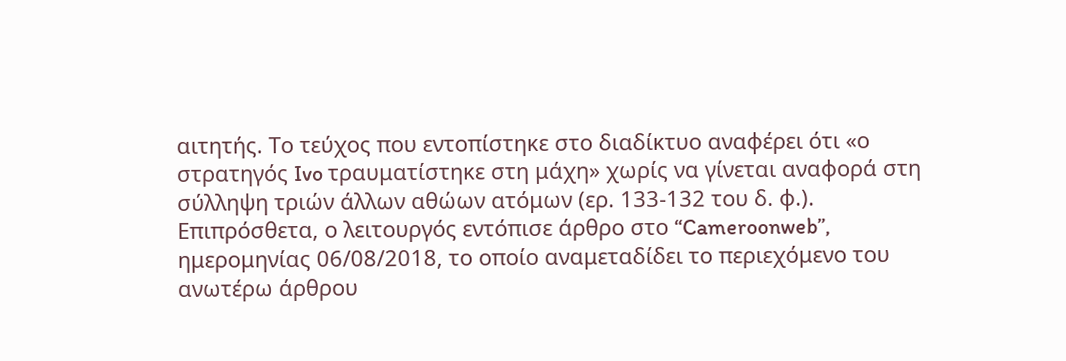αιτητής. Το τεύχος που εντοπίστηκε στο διαδίκτυο αναφέρει ότι «ο στρατηγός Ivo τραυματίστηκε στη μάχη» χωρίς να γίνεται αναφορά στη σύλληψη τριών άλλων αθώων ατόμων (ερ. 133-132 του δ. φ.). Επιπρόσθετα, ο λειτουργός εντόπισε άρθρο στο “Cameroonweb”, ημερομηνίας 06/08/2018, το οποίο αναμεταδίδει το περιεχόμενο του ανωτέρω άρθρου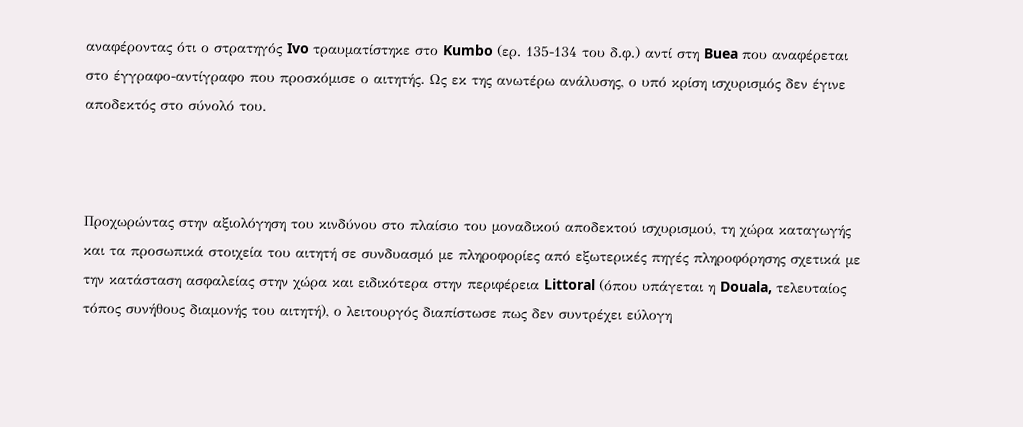αναφέροντας ότι ο στρατηγός Ivo τραυματίστηκε στο Kumbo (ερ. 135-134 του δ.φ.) αντί στη Buea που αναφέρεται στο έγγραφο-αντίγραφο που προσκόμισε ο αιτητής. Ως εκ της ανωτέρω ανάλυσης, ο υπό κρίση ισχυρισμός δεν έγινε αποδεκτός στο σύνολό του.



Προχωρώντας στην αξιολόγηση του κινδύνου στο πλαίσιο του μοναδικού αποδεκτού ισχυρισμού, τη χώρα καταγωγής και τα προσωπικά στοιχεία του αιτητή σε συνδυασμό με πληροφορίες από εξωτερικές πηγές πληροφόρησης σχετικά με την κατάσταση ασφαλείας στην χώρα και ειδικότερα στην περιφέρεια Littoral (όπου υπάγεται η Douala, τελευταίος τόπος συνήθους διαμονής του αιτητή), ο λειτουργός διαπίστωσε πως δεν συντρέχει εύλογη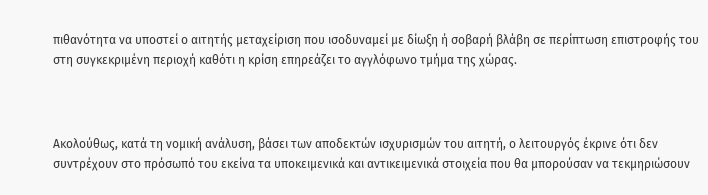πιθανότητα να υποστεί ο αιτητής μεταχείριση που ισοδυναμεί με δίωξη ή σοβαρή βλάβη σε περίπτωση επιστροφής του στη συγκεκριμένη περιοχή καθότι η κρίση επηρεάζει το αγγλόφωνο τμήμα της χώρας.



Ακολούθως, κατά τη νομική ανάλυση, βάσει των αποδεκτών ισχυρισμών του αιτητή, ο λειτουργός έκρινε ότι δεν συντρέχουν στο πρόσωπό του εκείνα τα υποκειμενικά και αντικειμενικά στοιχεία που θα μπορούσαν να τεκμηριώσουν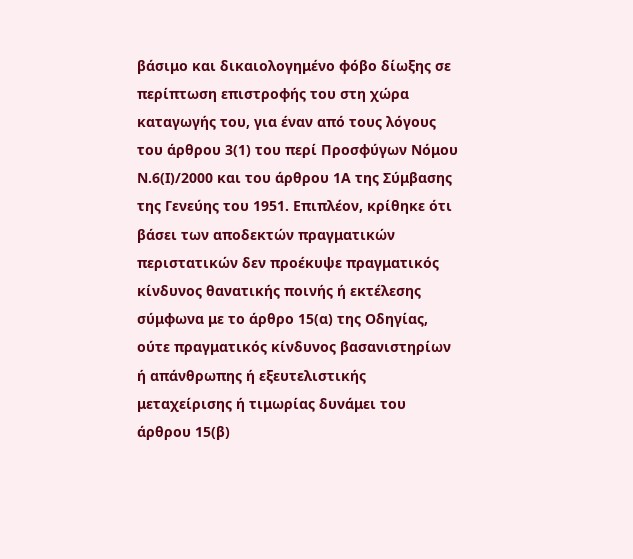βάσιμο και δικαιολογημένο φόβο δίωξης σε περίπτωση επιστροφής του στη χώρα καταγωγής του, για έναν από τους λόγους του άρθρου 3(1) του περί Προσφύγων Νόμου Ν.6(Ι)/2000 και του άρθρου 1Α της Σύμβασης της Γενεύης του 1951. Επιπλέον, κρίθηκε ότι βάσει των αποδεκτών πραγματικών περιστατικών δεν προέκυψε πραγματικός κίνδυνος θανατικής ποινής ή εκτέλεσης σύμφωνα με το άρθρο 15(α) της Οδηγίας, ούτε πραγματικός κίνδυνος βασανιστηρίων ή απάνθρωπης ή εξευτελιστικής μεταχείρισης ή τιμωρίας δυνάμει του άρθρου 15(β)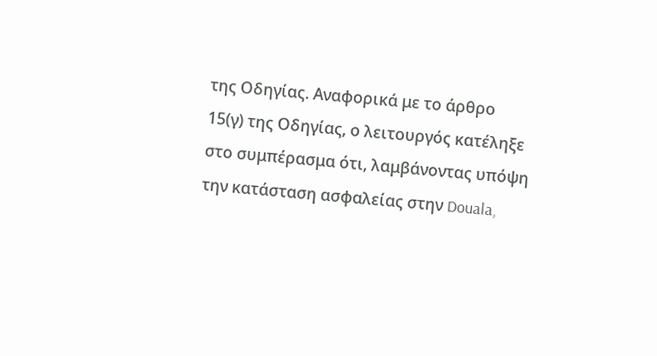της Οδηγίας. Αναφορικά με το άρθρο 15(γ) της Οδηγίας, ο λειτουργός κατέληξε στο συμπέρασμα ότι, λαμβάνοντας υπόψη την κατάσταση ασφαλείας στην Douala,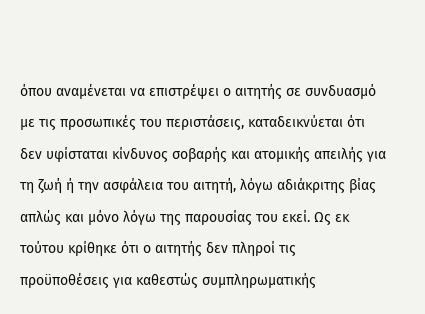όπου αναμένεται να επιστρέψει ο αιτητής σε συνδυασμό με τις προσωπικές του περιστάσεις, καταδεικνύεται ότι δεν υφίσταται κίνδυνος σοβαρής και ατομικής απειλής για τη ζωή ή την ασφάλεια του αιτητή, λόγω αδιάκριτης βίας απλώς και μόνο λόγω της παρουσίας του εκεί. Ως εκ τούτου κρίθηκε ότι ο αιτητής δεν πληροί τις προϋποθέσεις για καθεστώς συμπληρωματικής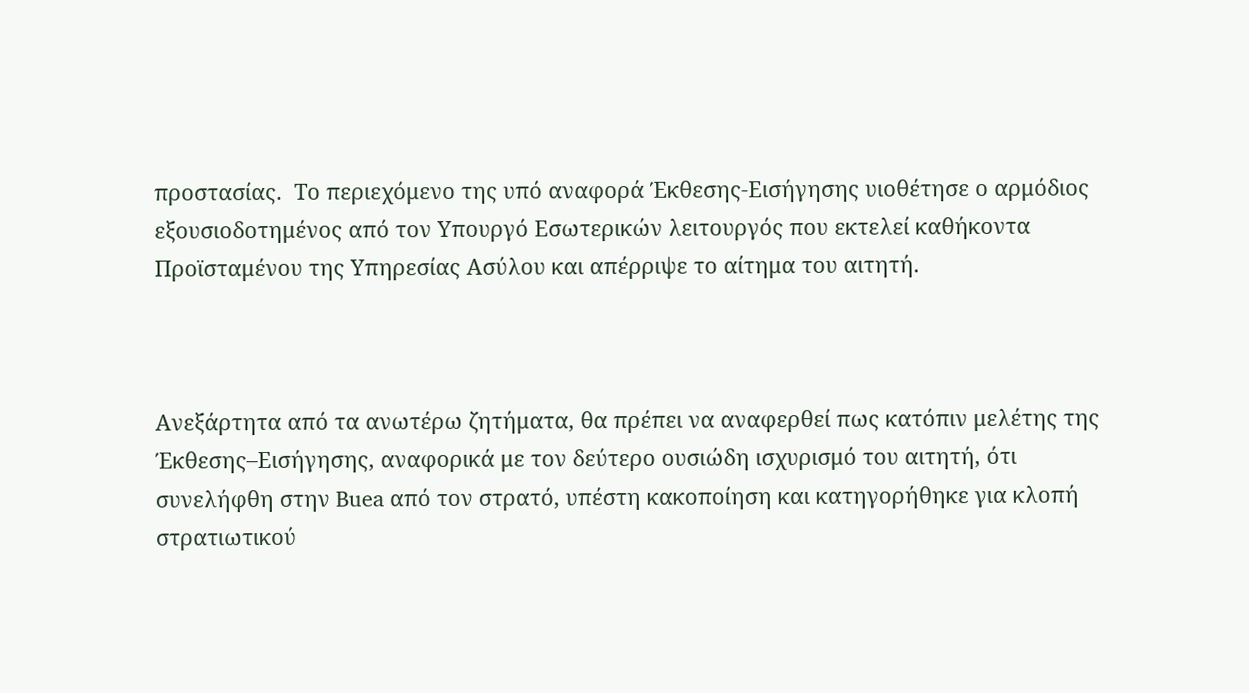προστασίας.  Το περιεχόμενο της υπό αναφορά Έκθεσης-Εισήγησης υιοθέτησε ο αρμόδιος εξουσιοδοτημένος από τον Υπουργό Εσωτερικών λειτουργός που εκτελεί καθήκοντα Προϊσταμένου της Υπηρεσίας Ασύλου και απέρριψε το αίτημα του αιτητή.



Ανεξάρτητα από τα ανωτέρω ζητήματα, θα πρέπει να αναφερθεί πως κατόπιν μελέτης της Έκθεσης–Εισήγησης, αναφορικά με τον δεύτερο ουσιώδη ισχυρισμό του αιτητή, ότι συνελήφθη στην Buea από τον στρατό, υπέστη κακοποίηση και κατηγορήθηκε για κλοπή στρατιωτικού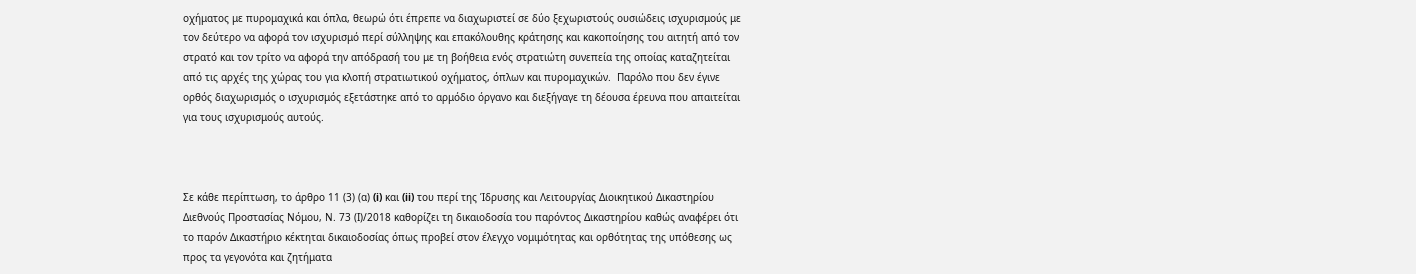οχήματος με πυρομαχικά και όπλα, θεωρώ ότι έπρεπε να διαχωριστεί σε δύο ξεχωριστούς ουσιώδεις ισχυρισμούς με τον δεύτερο να αφορά τον ισχυρισμό περί σύλληψης και επακόλουθης κράτησης και κακοποίησης του αιτητή από τον στρατό και τον τρίτο να αφορά την απόδρασή του με τη βοήθεια ενός στρατιώτη συνεπεία της οποίας καταζητείται από τις αρχές της χώρας του για κλοπή στρατιωτικού οχήματος, όπλων και πυρομαχικών.  Παρόλο που δεν έγινε ορθός διαχωρισμός ο ισχυρισμός εξετάστηκε από το αρμόδιο όργανο και διεξήγαγε τη δέουσα έρευνα που απαιτείται για τους ισχυρισμούς αυτούς.



Σε κάθε περίπτωση, το άρθρο 11 (3) (α) (i) και (ii) του περί της Ίδρυσης και Λειτουργίας Διοικητικού Δικαστηρίου Διεθνούς Προστασίας Νόμου, Ν. 73 (Ι)/2018 καθορίζει τη δικαιοδοσία του παρόντος Δικαστηρίου καθώς αναφέρει ότι το παρόν Δικαστήριο κέκτηται δικαιοδοσίας όπως προβεί στον έλεγχο νομιμότητας και ορθότητας της υπόθεσης ως προς τα γεγονότα και ζητήματα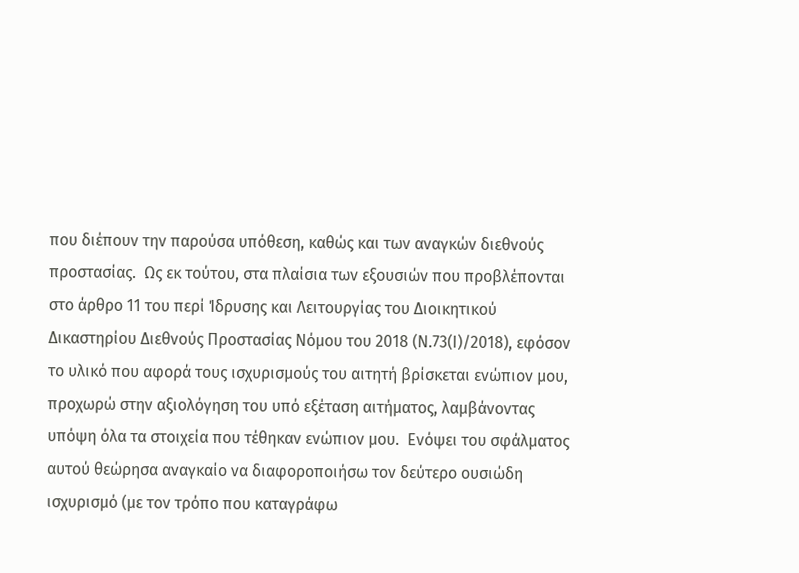που διέπουν την παρούσα υπόθεση, καθώς και των αναγκών διεθνούς προστασίας.  Ως εκ τούτου, στα πλαίσια των εξουσιών που προβλέπονται στο άρθρο 11 του περί Ίδρυσης και Λειτουργίας του Διοικητικού Δικαστηρίου Διεθνούς Προστασίας Νόμου του 2018 (Ν.73(Ι)/2018), εφόσον το υλικό που αφορά τους ισχυρισμούς του αιτητή βρίσκεται ενώπιον μου, προχωρώ στην αξιολόγηση του υπό εξέταση αιτήματος, λαμβάνοντας υπόψη όλα τα στοιχεία που τέθηκαν ενώπιον μου.  Ενόψει του σφάλματος αυτού θεώρησα αναγκαίο να διαφοροποιήσω τον δεύτερο ουσιώδη ισχυρισμό (με τον τρόπο που καταγράφω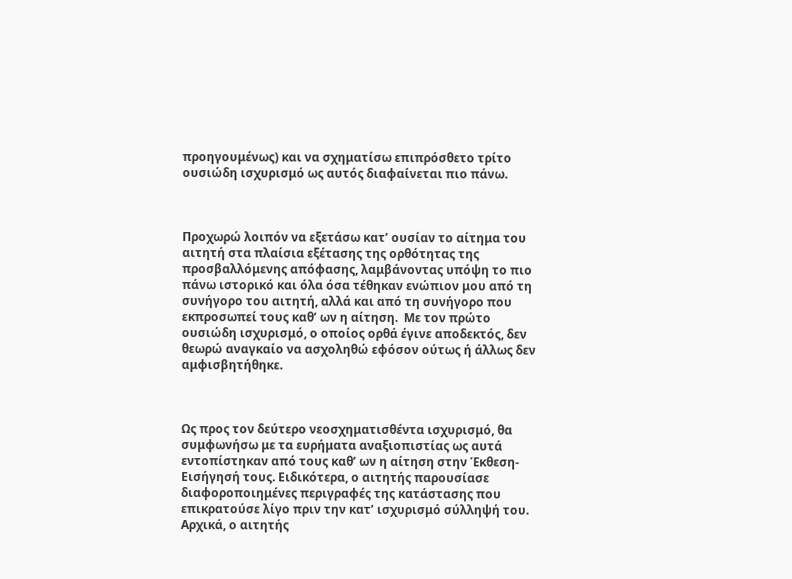προηγουμένως) και να σχηματίσω επιπρόσθετο τρίτο ουσιώδη ισχυρισμό ως αυτός διαφαίνεται πιο πάνω.



Προχωρώ λοιπόν να εξετάσω κατ’ ουσίαν το αίτημα του αιτητή στα πλαίσια εξέτασης της ορθότητας της προσβαλλόμενης απόφασης, λαμβάνοντας υπόψη το πιο πάνω ιστορικό και όλα όσα τέθηκαν ενώπιον μου από τη συνήγορο του αιτητή, αλλά και από τη συνήγορο που εκπροσωπεί τους καθ’ ων η αίτηση.  Με τον πρώτο ουσιώδη ισχυρισμό, ο οποίος ορθά έγινε αποδεκτός, δεν θεωρώ αναγκαίο να ασχοληθώ εφόσον ούτως ή άλλως δεν αμφισβητήθηκε.



Ως προς τον δεύτερο νεοσχηματισθέντα ισχυρισμό, θα συμφωνήσω με τα ευρήματα αναξιοπιστίας ως αυτά εντοπίστηκαν από τους καθ’ ων η αίτηση στην Έκθεση-Εισήγησή τους. Ειδικότερα, ο αιτητής παρουσίασε διαφοροποιημένες περιγραφές της κατάστασης που επικρατούσε λίγο πριν την κατ’ ισχυρισμό σύλληψή του. Αρχικά, ο αιτητής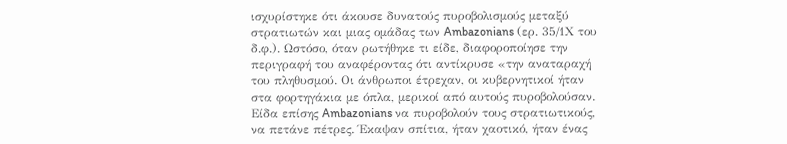ισχυρίστηκε ότι άκουσε δυνατούς πυροβολισμούς μεταξύ στρατιωτών και μιας ομάδας των Ambazonians (ερ. 35/1Χ του δ.φ.). Ωστόσο, όταν ρωτήθηκε τι είδε, διαφοροποίησε την περιγραφή του αναφέροντας ότι αντίκρυσε «την αναταραχή του πληθυσμού. Οι άνθρωποι έτρεχαν, οι κυβερνητικοί ήταν στα φορτηγάκια με όπλα, μερικοί από αυτούς πυροβολούσαν. Είδα επίσης Ambazonians να πυροβολούν τους στρατιωτικούς, να πετάνε πέτρες. Έκαψαν σπίτια, ήταν χαοτικό, ήταν ένας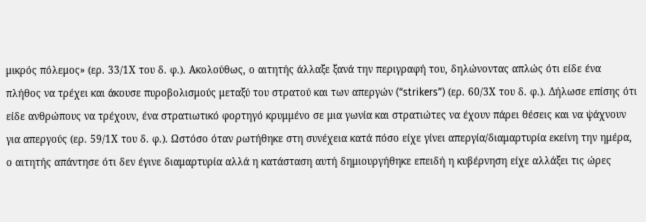μικρός πόλεμος» (ερ. 33/1Χ του δ. φ.). Ακολούθως, ο αιτητής άλλαξε ξανά την περιγραφή του, δηλώνοντας απλώς ότι είδε ένα πλήθος να τρέχει και άκουσε πυροβολισμούς μεταξύ του στρατού και των απεργών (“strikers”) (ερ. 60/3Χ του δ. φ.). Δήλωσε επίσης ότι είδε ανθρώπους να τρέχουν, ένα στρατιωτικό φορτηγό κρυμμένο σε μια γωνία και στρατιώτες να έχουν πάρει θέσεις και να ψάχνουν για απεργούς (ερ. 59/1Χ του δ. φ.). Ωστόσο όταν ρωτήθηκε στη συνέχεια κατά πόσο είχε γίνει απεργία/διαμαρτυρία εκείνη την ημέρα, ο αιτητής απάντησε ότι δεν έγινε διαμαρτυρία αλλά η κατάσταση αυτή δημιουργήθηκε επειδή η κυβέρνηση είχε αλλάξει τις ώρες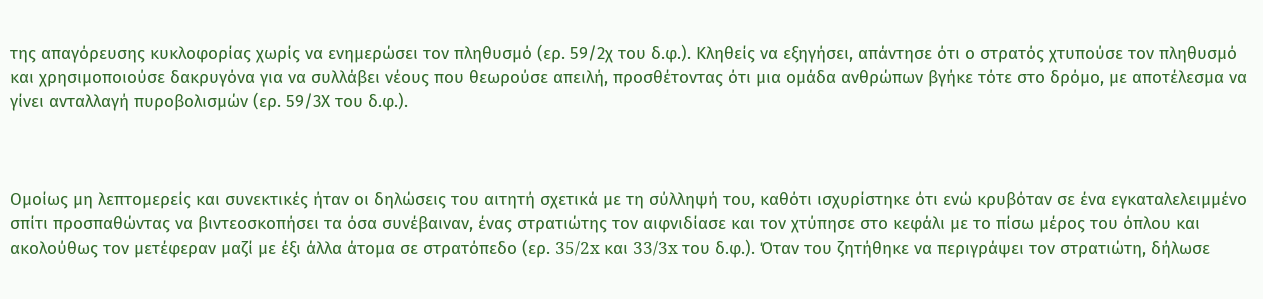της απαγόρευσης κυκλοφορίας χωρίς να ενημερώσει τον πληθυσμό (ερ. 59/2χ του δ.φ.). Κληθείς να εξηγήσει, απάντησε ότι ο στρατός χτυπούσε τον πληθυσμό και χρησιμοποιούσε δακρυγόνα για να συλλάβει νέους που θεωρούσε απειλή, προσθέτοντας ότι μια ομάδα ανθρώπων βγήκε τότε στο δρόμο, με αποτέλεσμα να γίνει ανταλλαγή πυροβολισμών (ερ. 59/3Χ του δ.φ.).



Ομοίως μη λεπτομερείς και συνεκτικές ήταν οι δηλώσεις του αιτητή σχετικά με τη σύλληψή του, καθότι ισχυρίστηκε ότι ενώ κρυβόταν σε ένα εγκαταλελειμμένο σπίτι προσπαθώντας να βιντεοσκοπήσει τα όσα συνέβαιναν, ένας στρατιώτης τον αιφνιδίασε και τον χτύπησε στο κεφάλι με το πίσω μέρος του όπλου και ακολούθως τον μετέφεραν μαζί με έξι άλλα άτομα σε στρατόπεδο (ερ. 35/2x και 33/3x του δ.φ.). Όταν του ζητήθηκε να περιγράψει τον στρατιώτη, δήλωσε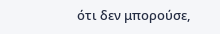ότι δεν μπορούσε,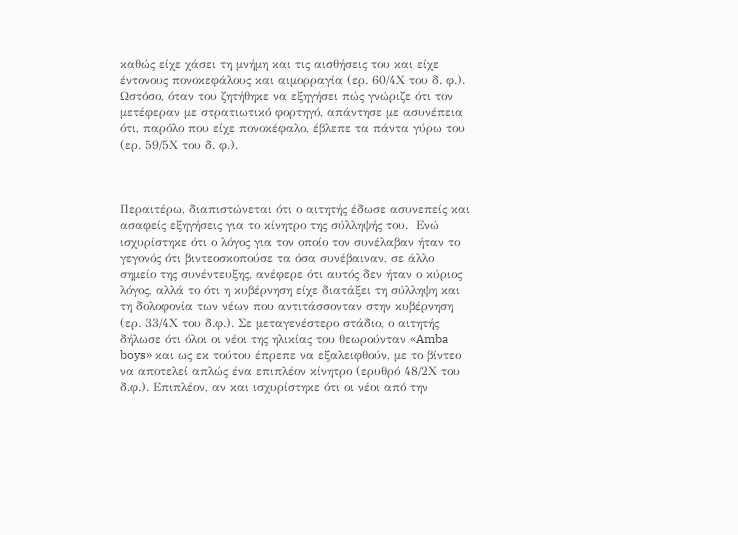καθώς είχε χάσει τη μνήμη και τις αισθήσεις του και είχε έντονους πονοκεφάλους και αιμορραγία (ερ. 60/4Χ του δ. φ.). Ωστόσο, όταν του ζητήθηκε να εξηγήσει πώς γνώριζε ότι τον μετέφεραν με στρατιωτικό φορτηγό, απάντησε με ασυνέπεια ότι, παρόλο που είχε πονοκέφαλο, έβλεπε τα πάντα γύρω του (ερ. 59/5Χ του δ. φ.).



Περαιτέρω, διαπιστώνεται ότι ο αιτητής έδωσε ασυνεπείς και ασαφείς εξηγήσεις για το κίνητρο της σύλληψής του.  Ενώ ισχυρίστηκε ότι ο λόγος για τον οποίο τον συνέλαβαν ήταν το γεγονός ότι βιντεοσκοπούσε τα όσα συνέβαιναν, σε άλλο σημείο της συνέντευξης, ανέφερε ότι αυτός δεν ήταν ο κύριος λόγος, αλλά το ότι η κυβέρνηση είχε διατάξει τη σύλληψη και τη δολοφονία των νέων που αντιτάσσονταν στην κυβέρνηση (ερ. 33/4Χ του δ.φ.). Σε μεταγενέστερο στάδιο, ο αιτητής δήλωσε ότι όλοι οι νέοι της ηλικίας του θεωρούνταν «Amba boys» και ως εκ τούτου έπρεπε να εξαλειφθούν, με το βίντεο να αποτελεί απλώς ένα επιπλέον κίνητρο (ερυθρό 48/2Χ του δ.φ.). Επιπλέον, αν και ισχυρίστηκε ότι οι νέοι από την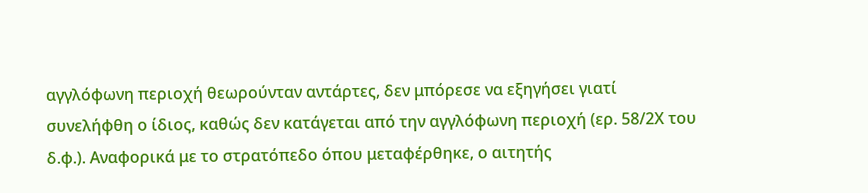αγγλόφωνη περιοχή θεωρούνταν αντάρτες, δεν μπόρεσε να εξηγήσει γιατί συνελήφθη ο ίδιος, καθώς δεν κατάγεται από την αγγλόφωνη περιοχή (ερ. 58/2Χ του δ.φ.). Αναφορικά με το στρατόπεδο όπου μεταφέρθηκε, ο αιτητής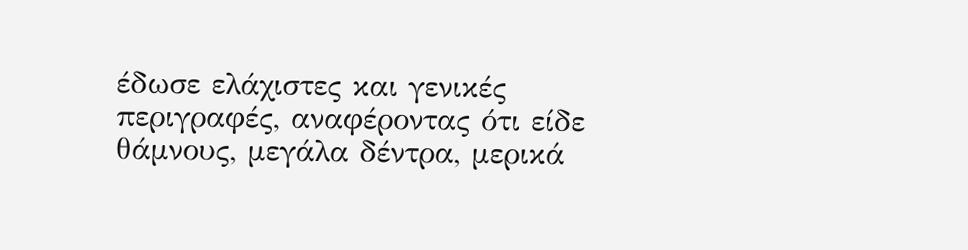έδωσε ελάχιστες και γενικές περιγραφές, αναφέροντας ότι είδε θάμνους, μεγάλα δέντρα, μερικά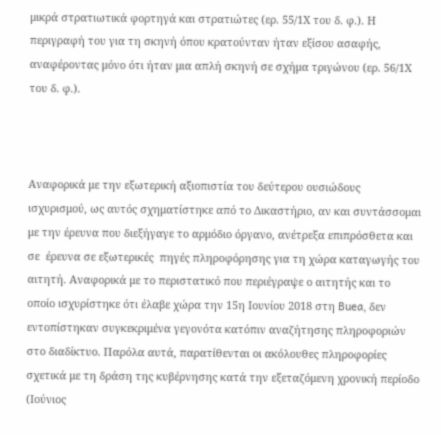μικρά στρατιωτικά φορτηγά και στρατιώτες (ερ. 55/1Χ του δ. φ.). Η περιγραφή του για τη σκηνή όπου κρατούνταν ήταν εξίσου ασαφής, αναφέροντας μόνο ότι ήταν μια απλή σκηνή σε σχήμα τριγώνου (ερ. 56/1Χ του δ. φ.).



Αναφορικά με την εξωτερική αξιοπιστία του δεύτερου ουσιώδους ισχυρισμού, ως αυτός σχηματίστηκε από το Δικαστήριο, αν και συντάσσομαι με την έρευνα που διεξήγαγε το αρμόδιο όργανο, ανέτρεξα επιπρόσθετα και σε  έρευνα σε εξωτερικές  πηγές πληροφόρησης για τη χώρα καταγωγής του αιτητή. Αναφορικά με το περιστατικό που περιέγραψε ο αιτητής και το οποίο ισχυρίστηκε ότι έλαβε χώρα την 15η Ιουνίου 2018 στη Buea, δεν εντοπίστηκαν συγκεκριμένα γεγονότα κατόπιν αναζήτησης πληροφοριών στο διαδίκτυο. Παρόλα αυτά, παρατίθενται οι ακόλουθες πληροφορίες σχετικά με τη δράση της κυβέρνησης κατά την εξεταζόμενη χρονική περίοδο (Ιούνιος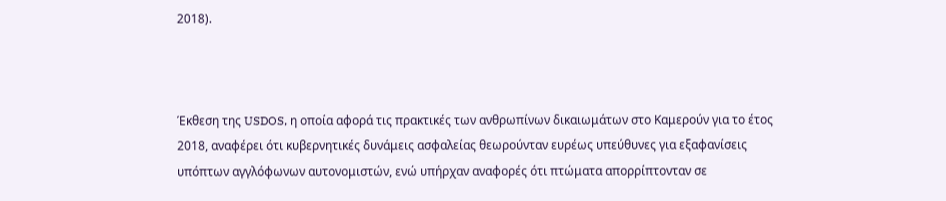2018).



Έκθεση της USDOS, η οποία αφορά τις πρακτικές των ανθρωπίνων δικαιωμάτων στο Καμερούν για το έτος 2018, αναφέρει ότι κυβερνητικές δυνάμεις ασφαλείας θεωρούνταν ευρέως υπεύθυνες για εξαφανίσεις υπόπτων αγγλόφωνων αυτονομιστών, ενώ υπήρχαν αναφορές ότι πτώματα απορρίπτονταν σε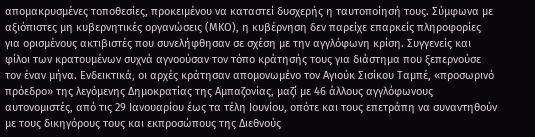απομακρυσμένες τοποθεσίες, προκειμένου να καταστεί δυσχερής η ταυτοποίησή τους. Σύμφωνα με αξιόπιστες μη κυβερνητικές οργανώσεις (ΜΚΟ), η κυβέρνηση δεν παρείχε επαρκείς πληροφορίες για ορισμένους ακτιβιστές που συνελήφθησαν σε σχέση με την αγγλόφωνη κρίση. Συγγενείς και φίλοι των κρατουμένων συχνά αγνοούσαν τον τόπο κράτησής τους για διάστημα που ξεπερνούσε τον έναν μήνα. Ενδεικτικά, οι αρχές κράτησαν απομονωμένο τον Αγιούκ Σισίκου Ταμπέ, «προσωρινό πρόεδρο» της λεγόμενης Δημοκρατίας της Αμπαζονίας, μαζί με 46 άλλους αγγλόφωνους αυτονομιστές, από τις 29 Ιανουαρίου έως τα τέλη Ιουνίου, οπότε και τους επετράπη να συναντηθούν με τους δικηγόρους τους και εκπροσώπους της Διεθνούς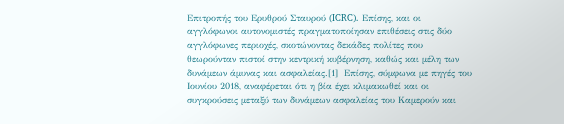Επιτροπής του Ερυθρού Σταυρού (ICRC). Επίσης, και οι αγγλόφωνοι αυτονομιστές πραγματοποίησαν επιθέσεις στις δύο αγγλόφωνες περιοχές, σκοτώνοντας δεκάδες πολίτες που θεωρούνταν πιστοί στην κεντρική κυβέρνηση, καθώς και μέλη των δυνάμεων άμυνας και ασφαλείας.[1]  Επίσης, σύμφωνα με πηγές του Ιουνίου 2018, αναφέρεται ότι η βία έχει κλιμακωθεί και οι συγκρούσεις μεταξύ των δυνάμεων ασφαλείας του Καμερούν και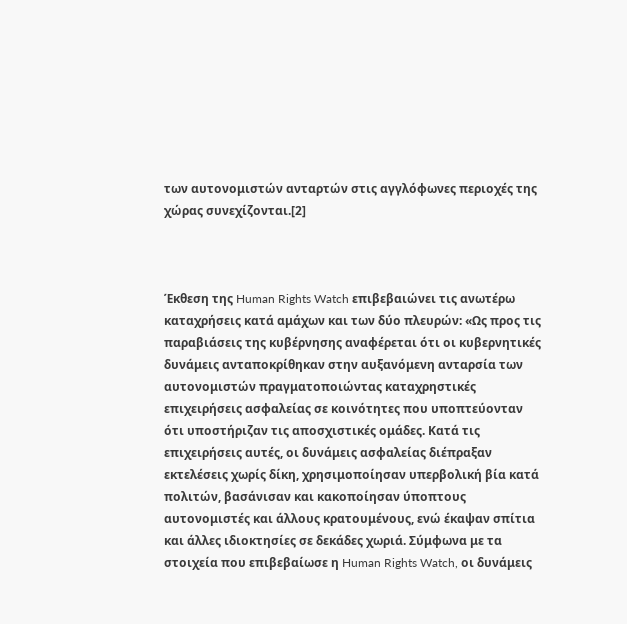των αυτονομιστών ανταρτών στις αγγλόφωνες περιοχές της χώρας συνεχίζονται.[2]



Έκθεση της Human Rights Watch επιβεβαιώνει τις ανωτέρω καταχρήσεις κατά αμάχων και των δύο πλευρών: «Ως προς τις παραβιάσεις της κυβέρνησης αναφέρεται ότι οι κυβερνητικές δυνάμεις ανταποκρίθηκαν στην αυξανόμενη ανταρσία των αυτονομιστών πραγματοποιώντας καταχρηστικές επιχειρήσεις ασφαλείας σε κοινότητες που υποπτεύονταν ότι υποστήριζαν τις αποσχιστικές ομάδες. Κατά τις επιχειρήσεις αυτές, οι δυνάμεις ασφαλείας διέπραξαν εκτελέσεις χωρίς δίκη, χρησιμοποίησαν υπερβολική βία κατά πολιτών, βασάνισαν και κακοποίησαν ύποπτους αυτονομιστές και άλλους κρατουμένους, ενώ έκαψαν σπίτια και άλλες ιδιοκτησίες σε δεκάδες χωριά. Σύμφωνα με τα στοιχεία που επιβεβαίωσε η Human Rights Watch, οι δυνάμεις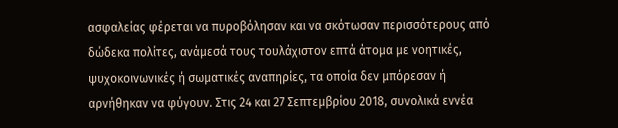ασφαλείας φέρεται να πυροβόλησαν και να σκότωσαν περισσότερους από δώδεκα πολίτες, ανάμεσά τους τουλάχιστον επτά άτομα με νοητικές, ψυχοκοινωνικές ή σωματικές αναπηρίες, τα οποία δεν μπόρεσαν ή αρνήθηκαν να φύγουν. Στις 24 και 27 Σεπτεμβρίου 2018, συνολικά εννέα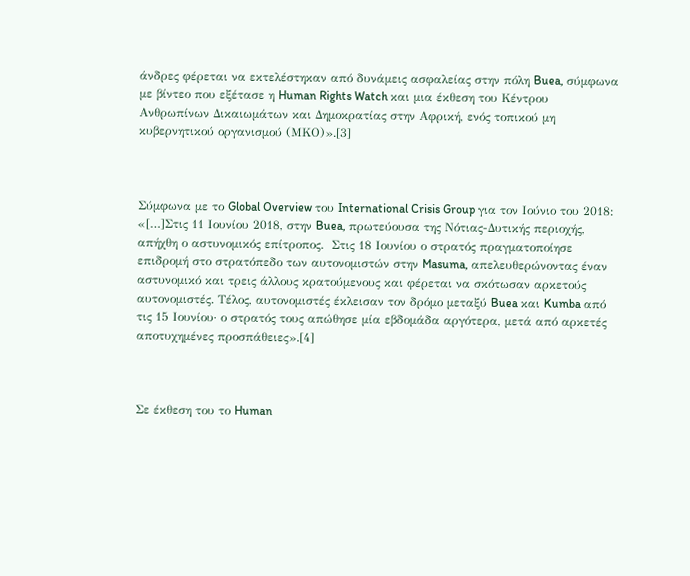άνδρες φέρεται να εκτελέστηκαν από δυνάμεις ασφαλείας στην πόλη Buea, σύμφωνα με βίντεο που εξέτασε η Human Rights Watch και μια έκθεση του Κέντρου Ανθρωπίνων Δικαιωμάτων και Δημοκρατίας στην Αφρική, ενός τοπικού μη κυβερνητικού οργανισμού (ΜΚΟ)».[3]



Σύμφωνα με το Global Overview του International Crisis Group για τον Ιούνιο του 2018: «[…]Στις 11 Ιουνίου 2018, στην Buea, πρωτεύουσα της Νότιας-Δυτικής περιοχής, απήχθη ο αστυνομικός επίτροπος.  Στις 18 Ιουνίου ο στρατός πραγματοποίησε επιδρομή στο στρατόπεδο των αυτονομιστών στην Masuma, απελευθερώνοντας έναν αστυνομικό και τρεις άλλους κρατούμενους και φέρεται να σκότωσαν αρκετούς αυτονομιστές. Τέλος, αυτονομιστές έκλεισαν τον δρόμο μεταξύ Buea και Kumba από τις 15 Ιουνίου· ο στρατός τους απώθησε μία εβδομάδα αργότερα, μετά από αρκετές αποτυχημένες προσπάθειες».[4]



Σε έκθεση του το Human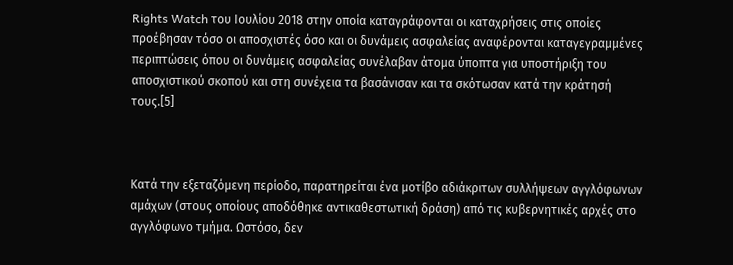Rights Watch του Ιουλίου 2018 στην οποία καταγράφονται οι καταχρήσεις στις οποίες προέβησαν τόσο οι αποσχιστές όσο και οι δυνάμεις ασφαλείας αναφέρονται καταγεγραμμένες περιπτώσεις όπου οι δυνάμεις ασφαλείας συνέλαβαν άτομα ύποπτα για υποστήριξη του αποσχιστικού σκοπού και στη συνέχεια τα βασάνισαν και τα σκότωσαν κατά την κράτησή τους.[5]



Κατά την εξεταζόμενη περίοδο, παρατηρείται ένα μοτίβο αδιάκριτων συλλήψεων αγγλόφωνων αμάχων (στους οποίους αποδόθηκε αντικαθεστωτική δράση) από τις κυβερνητικές αρχές στο αγγλόφωνο τμήμα. Ωστόσο, δεν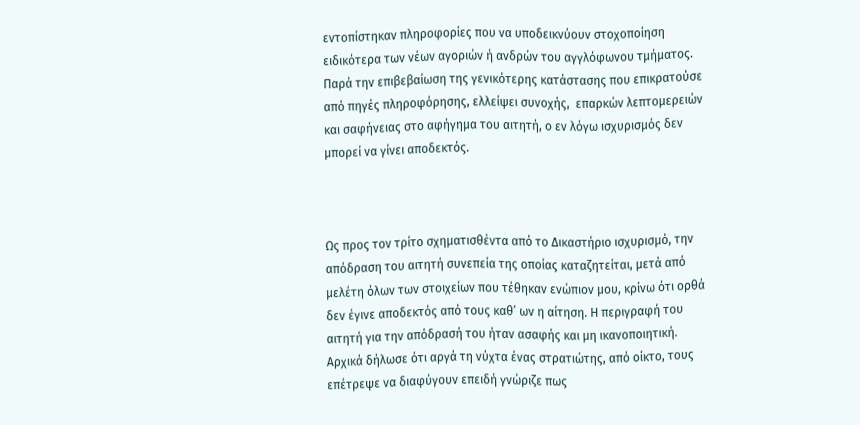εντοπίστηκαν πληροφορίες που να υποδεικνύουν στοχοποίηση ειδικότερα των νέων αγοριών ή ανδρών του αγγλόφωνου τμήματος. Παρά την επιβεβαίωση της γενικότερης κατάστασης που επικρατούσε από πηγές πληροφόρησης, ελλείψει συνοχής,  επαρκών λεπτομερειών και σαφήνειας στο αφήγημα του αιτητή, ο εν λόγω ισχυρισμός δεν μπορεί να γίνει αποδεκτός.



Ως προς τον τρίτο σχηματισθέντα από το Δικαστήριο ισχυρισμό, την απόδραση του αιτητή συνεπεία της οποίας καταζητείται, μετά από μελέτη όλων των στοιχείων που τέθηκαν ενώπιον μου, κρίνω ότι ορθά δεν έγινε αποδεκτός από τους καθ’ ων η αίτηση. Η περιγραφή του αιτητή για την απόδρασή του ήταν ασαφής και μη ικανοποιητική. Αρχικά δήλωσε ότι αργά τη νύχτα ένας στρατιώτης, από οίκτο, τους επέτρεψε να διαφύγουν επειδή γνώριζε πως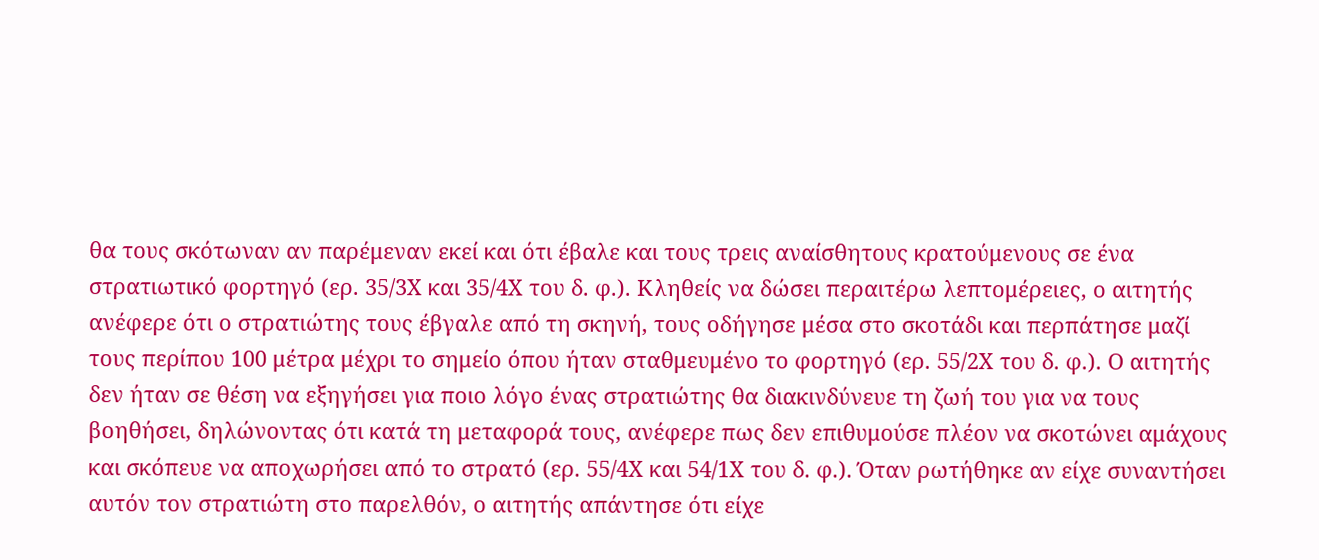θα τους σκότωναν αν παρέμεναν εκεί και ότι έβαλε και τους τρεις αναίσθητους κρατούμενους σε ένα στρατιωτικό φορτηγό (ερ. 35/3Χ και 35/4Χ του δ. φ.). Κληθείς να δώσει περαιτέρω λεπτομέρειες, ο αιτητής ανέφερε ότι ο στρατιώτης τους έβγαλε από τη σκηνή, τους οδήγησε μέσα στο σκοτάδι και περπάτησε μαζί τους περίπου 100 μέτρα μέχρι το σημείο όπου ήταν σταθμευμένο το φορτηγό (ερ. 55/2Χ του δ. φ.). Ο αιτητής δεν ήταν σε θέση να εξηγήσει για ποιο λόγο ένας στρατιώτης θα διακινδύνευε τη ζωή του για να τους βοηθήσει, δηλώνοντας ότι κατά τη μεταφορά τους, ανέφερε πως δεν επιθυμούσε πλέον να σκοτώνει αμάχους και σκόπευε να αποχωρήσει από το στρατό (ερ. 55/4Χ και 54/1Χ του δ. φ.). Όταν ρωτήθηκε αν είχε συναντήσει αυτόν τον στρατιώτη στο παρελθόν, ο αιτητής απάντησε ότι είχε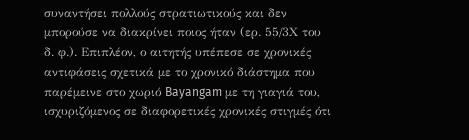συναντήσει πολλούς στρατιωτικούς και δεν μπορούσε να διακρίνει ποιος ήταν (ερ. 55/3Χ του δ. φ.). Επιπλέον, ο αιτητής υπέπεσε σε χρονικές αντιφάσεις σχετικά με το χρονικό διάστημα που παρέμεινε στο χωριό Bayangam με τη γιαγιά του, ισχυριζόμενος σε διαφορετικές χρονικές στιγμές ότι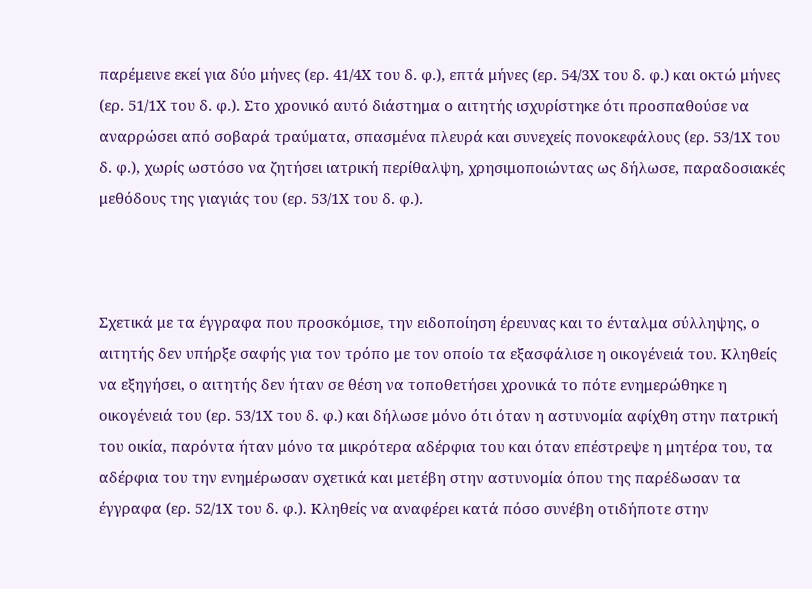παρέμεινε εκεί για δύο μήνες (ερ. 41/4Χ του δ. φ.), επτά μήνες (ερ. 54/3Χ του δ. φ.) και οκτώ μήνες (ερ. 51/1Χ του δ. φ.). Στο χρονικό αυτό διάστημα ο αιτητής ισχυρίστηκε ότι προσπαθούσε να αναρρώσει από σοβαρά τραύματα, σπασμένα πλευρά και συνεχείς πονοκεφάλους (ερ. 53/1Χ του δ. φ.), χωρίς ωστόσο να ζητήσει ιατρική περίθαλψη, χρησιμοποιώντας ως δήλωσε, παραδοσιακές μεθόδους της γιαγιάς του (ερ. 53/1Χ του δ. φ.).



Σχετικά με τα έγγραφα που προσκόμισε, την ειδοποίηση έρευνας και το ένταλμα σύλληψης, ο αιτητής δεν υπήρξε σαφής για τον τρόπο με τον οποίο τα εξασφάλισε η οικογένειά του. Κληθείς να εξηγήσει, ο αιτητής δεν ήταν σε θέση να τοποθετήσει χρονικά το πότε ενημερώθηκε η οικογένειά του (ερ. 53/1Χ του δ. φ.) και δήλωσε μόνο ότι όταν η αστυνομία αφίχθη στην πατρική του οικία, παρόντα ήταν μόνο τα μικρότερα αδέρφια του και όταν επέστρεψε η μητέρα του, τα αδέρφια του την ενημέρωσαν σχετικά και μετέβη στην αστυνομία όπου της παρέδωσαν τα έγγραφα (ερ. 52/1Χ του δ. φ.). Κληθείς να αναφέρει κατά πόσο συνέβη οτιδήποτε στην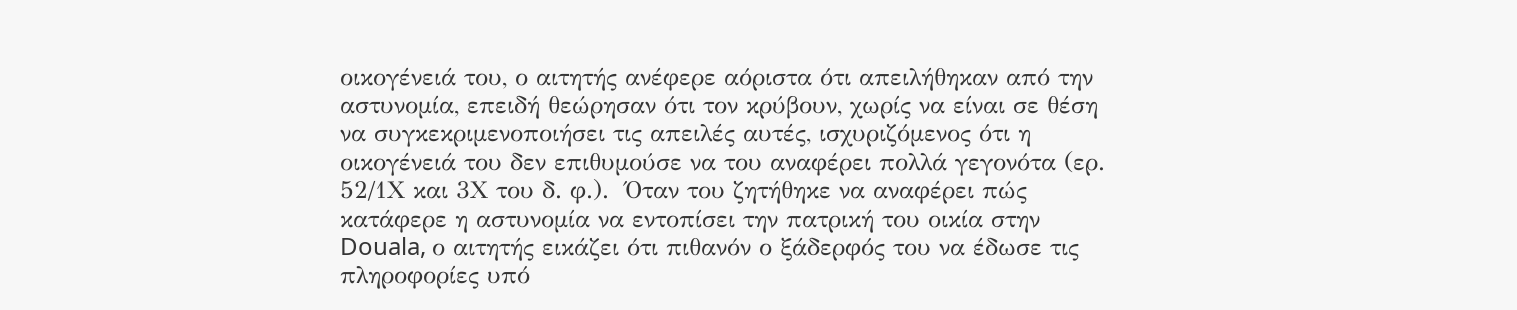οικογένειά του, ο αιτητής ανέφερε αόριστα ότι απειλήθηκαν από την αστυνομία, επειδή θεώρησαν ότι τον κρύβουν, χωρίς να είναι σε θέση να συγκεκριμενοποιήσει τις απειλές αυτές, ισχυριζόμενος ότι η οικογένειά του δεν επιθυμούσε να του αναφέρει πολλά γεγονότα (ερ. 52/1Χ και 3Χ του δ. φ.).  Όταν του ζητήθηκε να αναφέρει πώς κατάφερε η αστυνομία να εντοπίσει την πατρική του οικία στην Douala, ο αιτητής εικάζει ότι πιθανόν ο ξάδερφός του να έδωσε τις πληροφορίες υπό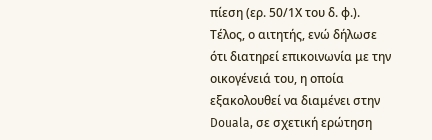πίεση (ερ. 50/1Χ του δ. φ.). Τέλος, ο αιτητής, ενώ δήλωσε ότι διατηρεί επικοινωνία με την οικογένειά του, η οποία εξακολουθεί να διαμένει στην Douala, σε σχετική ερώτηση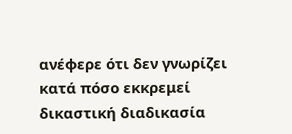ανέφερε ότι δεν γνωρίζει κατά πόσο εκκρεμεί δικαστική διαδικασία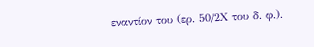εναντίον του (ερ. 50/2Χ του δ. φ.).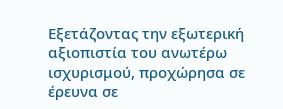Εξετάζοντας την εξωτερική αξιοπιστία του ανωτέρω ισχυρισμού, προχώρησα σε έρευνα σε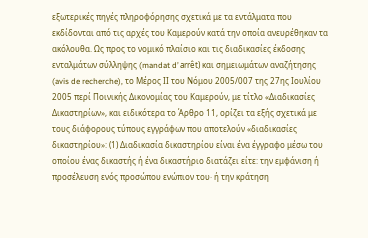εξωτερικές πηγές πληροφόρησης σχετικά με τα εντάλματα που εκδίδονται από τις αρχές του Καμερούν κατά την οποία ανευρέθηκαν τα ακόλουθα. Ως προς το νομικό πλαίσιο και τις διαδικασίες έκδοσης ενταλμάτων σύλληψης (mandat d’ arrêt) και σημειωμάτων αναζήτησης (avis de recherche), το Μέρος ΙΙ του Νόμου 2005/007 της 27ης Ιουλίου 2005 περί Ποινικής Δικονομίας του Καμερούν, με τίτλο «Διαδικασίες Δικαστηρίων», και ειδικότερα το Άρθρο 11, ορίζει τα εξής σχετικά με τους διάφορους τύπους εγγράφων που αποτελούν «διαδικασίες δικαστηρίου»: (1) Διαδικασία δικαστηρίου είναι ένα έγγραφο μέσω του οποίου ένας δικαστής ή ένα δικαστήριο διατάζει είτε: την εμφάνιση ή προσέλευση ενός προσώπου ενώπιον του· ή την κράτηση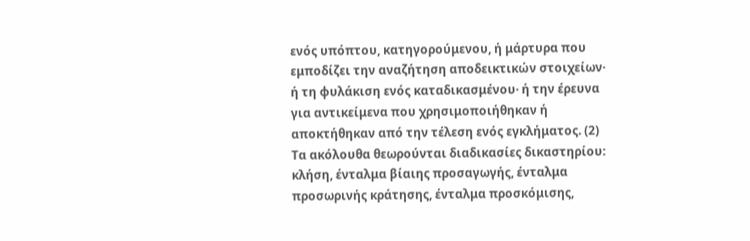ενός υπόπτου, κατηγορούμενου, ή μάρτυρα που εμποδίζει την αναζήτηση αποδεικτικών στοιχείων· ή τη φυλάκιση ενός καταδικασμένου· ή την έρευνα για αντικείμενα που χρησιμοποιήθηκαν ή αποκτήθηκαν από την τέλεση ενός εγκλήματος. (2) Τα ακόλουθα θεωρούνται διαδικασίες δικαστηρίου: κλήση, ένταλμα βίαιης προσαγωγής, ένταλμα προσωρινής κράτησης, ένταλμα προσκόμισης,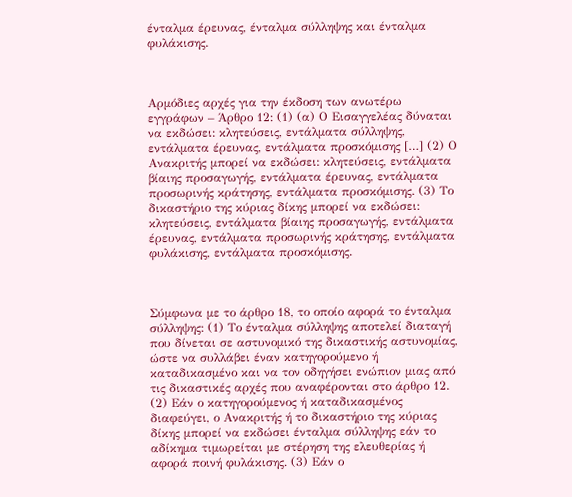ένταλμα έρευνας, ένταλμα σύλληψης και ένταλμα φυλάκισης.



Αρμόδιες αρχές για την έκδοση των ανωτέρω εγγράφων – Άρθρο 12: (1) (α) Ο Εισαγγελέας δύναται να εκδώσει: κλητεύσεις, εντάλματα σύλληψης, εντάλματα έρευνας, εντάλματα προσκόμισης […] (2) Ο Ανακριτής μπορεί να εκδώσει: κλητεύσεις, εντάλματα βίαιης προσαγωγής, εντάλματα έρευνας, εντάλματα προσωρινής κράτησης, εντάλματα προσκόμισης. (3) Το δικαστήριο της κύριας δίκης μπορεί να εκδώσει: κλητεύσεις, εντάλματα βίαιης προσαγωγής, εντάλματα έρευνας, εντάλματα προσωρινής κράτησης, εντάλματα φυλάκισης, εντάλματα προσκόμισης.



Σύμφωνα με το άρθρο 18, το οποίο αφορά το ένταλμα σύλληψης: (1) Το ένταλμα σύλληψης αποτελεί διαταγή που δίνεται σε αστυνομικό της δικαστικής αστυνομίας, ώστε να συλλάβει έναν κατηγορούμενο ή καταδικασμένο και να τον οδηγήσει ενώπιον μιας από τις δικαστικές αρχές που αναφέρονται στο άρθρο 12. (2) Εάν ο κατηγορούμενος ή καταδικασμένος διαφεύγει, ο Ανακριτής ή το δικαστήριο της κύριας δίκης μπορεί να εκδώσει ένταλμα σύλληψης εάν το αδίκημα τιμωρείται με στέρηση της ελευθερίας ή αφορά ποινή φυλάκισης. (3) Εάν ο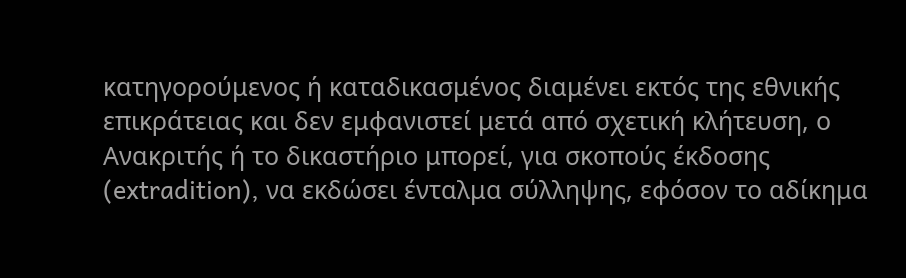κατηγορούμενος ή καταδικασμένος διαμένει εκτός της εθνικής επικράτειας και δεν εμφανιστεί μετά από σχετική κλήτευση, ο Ανακριτής ή το δικαστήριο μπορεί, για σκοπούς έκδοσης (extradition), να εκδώσει ένταλμα σύλληψης, εφόσον το αδίκημα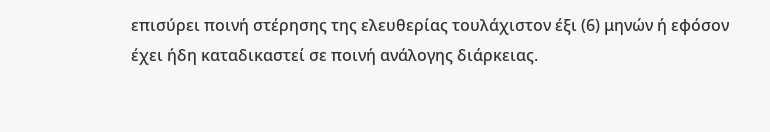επισύρει ποινή στέρησης της ελευθερίας τουλάχιστον έξι (6) μηνών ή εφόσον έχει ήδη καταδικαστεί σε ποινή ανάλογης διάρκειας.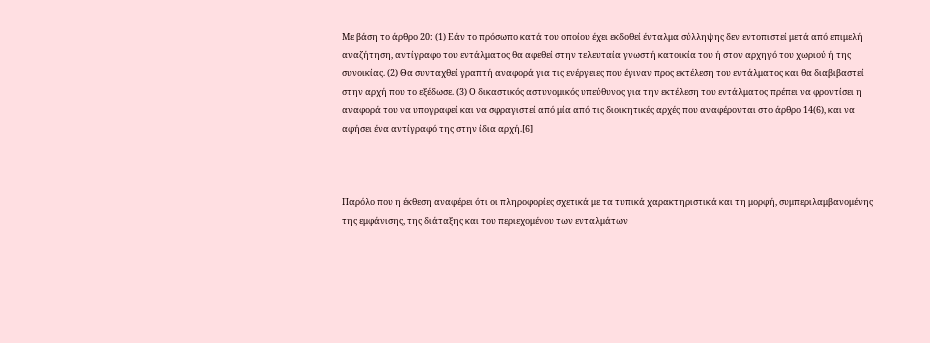Με βάση το άρθρο 20: (1) Εάν το πρόσωπο κατά του οποίου έχει εκδοθεί ένταλμα σύλληψης δεν εντοπιστεί μετά από επιμελή αναζήτηση, αντίγραφο του εντάλματος θα αφεθεί στην τελευταία γνωστή κατοικία του ή στον αρχηγό του χωριού ή της συνοικίας. (2) Θα συνταχθεί γραπτή αναφορά για τις ενέργειες που έγιναν προς εκτέλεση του εντάλματος και θα διαβιβαστεί στην αρχή που το εξέδωσε. (3) Ο δικαστικός αστυνομικός υπεύθυνος για την εκτέλεση του εντάλματος πρέπει να φροντίσει η αναφορά του να υπογραφεί και να σφραγιστεί από μία από τις διοικητικές αρχές που αναφέρονται στο άρθρο 14(6), και να αφήσει ένα αντίγραφό της στην ίδια αρχή.[6]



Παρόλο που η έκθεση αναφέρει ότι οι πληροφορίες σχετικά με τα τυπικά χαρακτηριστικά και τη μορφή, συμπεριλαμβανομένης της εμφάνισης, της διάταξης και του περιεχομένου των ενταλμάτων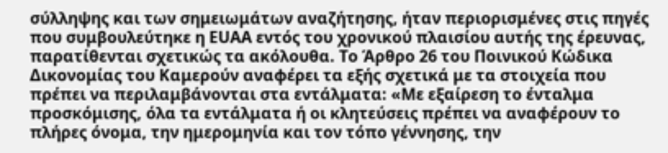σύλληψης και των σημειωμάτων αναζήτησης, ήταν περιορισμένες στις πηγές που συμβουλεύτηκε η EUAA εντός του χρονικού πλαισίου αυτής της έρευνας, παρατίθενται σχετικώς τα ακόλουθα. Το Άρθρο 26 του Ποινικού Κώδικα Δικονομίας του Καμερούν αναφέρει τα εξής σχετικά με τα στοιχεία που πρέπει να περιλαμβάνονται στα εντάλματα: «Με εξαίρεση το ένταλμα προσκόμισης, όλα τα εντάλματα ή οι κλητεύσεις πρέπει να αναφέρουν το πλήρες όνομα, την ημερομηνία και τον τόπο γέννησης, την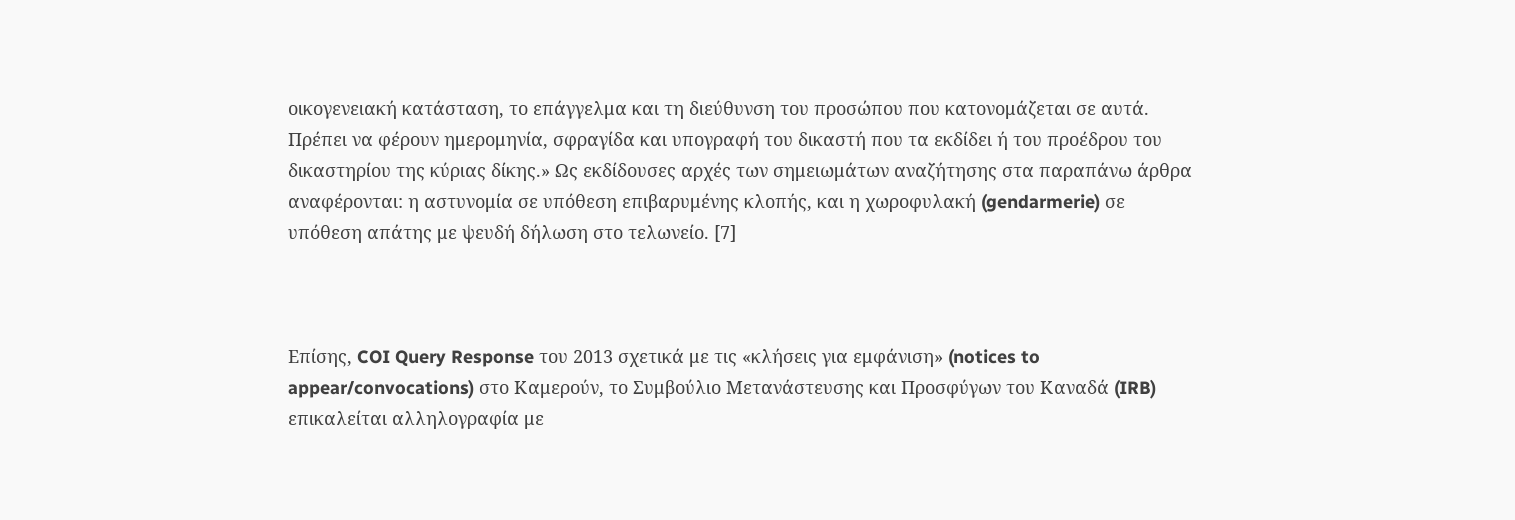οικογενειακή κατάσταση, το επάγγελμα και τη διεύθυνση του προσώπου που κατονομάζεται σε αυτά. Πρέπει να φέρουν ημερομηνία, σφραγίδα και υπογραφή του δικαστή που τα εκδίδει ή του προέδρου του δικαστηρίου της κύριας δίκης.» Ως εκδίδουσες αρχές των σημειωμάτων αναζήτησης στα παραπάνω άρθρα αναφέρονται: η αστυνομία σε υπόθεση επιβαρυμένης κλοπής, και η χωροφυλακή (gendarmerie) σε υπόθεση απάτης με ψευδή δήλωση στο τελωνείο. [7]



Επίσης, COI Query Response του 2013 σχετικά με τις «κλήσεις για εμφάνιση» (notices to appear/convocations) στο Καμερούν, το Συμβούλιο Μετανάστευσης και Προσφύγων του Καναδά (IRB) επικαλείται αλληλογραφία με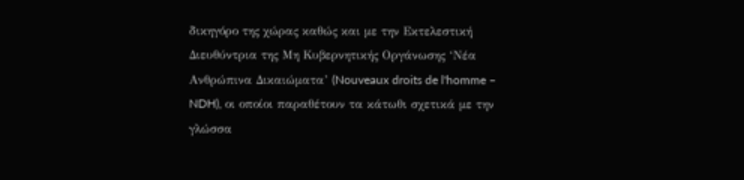δικηγόρο της χώρας καθώς και με την Εκτελεστική Διευθύντρια της Μη Κυβερνητικής Οργάνωσης ‘Νέα Ανθρώπινα Δικαιώματα’ (Nouveaux droits de l'homme – NDH), οι οποίοι παραθέτουν τα κάτωθι σχετικά με την γλώσσα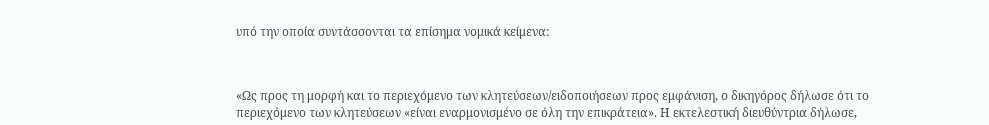υπό την οποία συντάσσονται τα επίσημα νομικά κείμενα:



«Ως προς τη μορφή και το περιεχόμενο των κλητεύσεων/ειδοποιήσεων προς εμφάνιση, ο δικηγόρος δήλωσε ότι το περιεχόμενο των κλητεύσεων «είναι εναρμονισμένο σε όλη την επικράτεια». Η εκτελεστική διευθύντρια δήλωσε,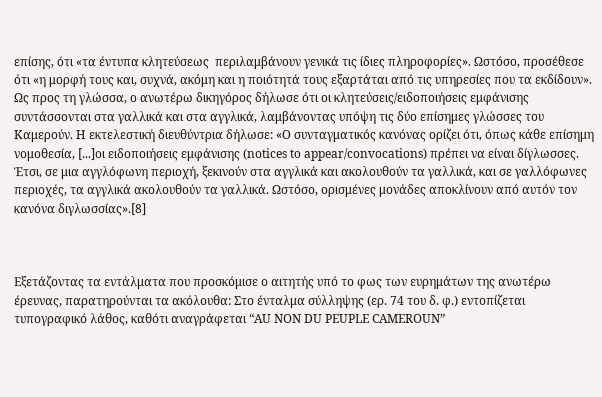επίσης, ότι «τα έντυπα κλητεύσεως  περιλαμβάνουν γενικά τις ίδιες πληροφορίες». Ωστόσο, προσέθεσε ότι «η μορφή τους και, συχνά, ακόμη και η ποιότητά τους εξαρτάται από τις υπηρεσίες που τα εκδίδουν». Ως προς τη γλώσσα, ο ανωτέρω δικηγόρος δήλωσε ότι οι κλητεύσεις/ειδοποιήσεις εμφάνισης συντάσσονται στα γαλλικά και στα αγγλικά, λαμβάνοντας υπόψη τις δύο επίσημες γλώσσες του Καμερούν. Η εκτελεστική διευθύντρια δήλωσε: «Ο συνταγματικός κανόνας ορίζει ότι, όπως κάθε επίσημη νομοθεσία, [...]οι ειδοποιήσεις εμφάνισης (notices to appear/convocations) πρέπει να είναι δίγλωσσες. Έτσι, σε μια αγγλόφωνη περιοχή, ξεκινούν στα αγγλικά και ακολουθούν τα γαλλικά, και σε γαλλόφωνες περιοχές, τα αγγλικά ακολουθούν τα γαλλικά. Ωστόσο, ορισμένες μονάδες αποκλίνουν από αυτόν τον κανόνα διγλωσσίας».[8]



Εξετάζοντας τα εντάλματα που προσκόμισε ο αιτητής υπό το φως των ευρημάτων της ανωτέρω έρευνας, παρατηρούνται τα ακόλουθα: Στο ένταλμα σύλληψης (ερ. 74 του δ. φ.) εντοπίζεται τυπογραφικό λάθος, καθότι αναγράφεται “AU NON DU PEUPLE CAMEROUN”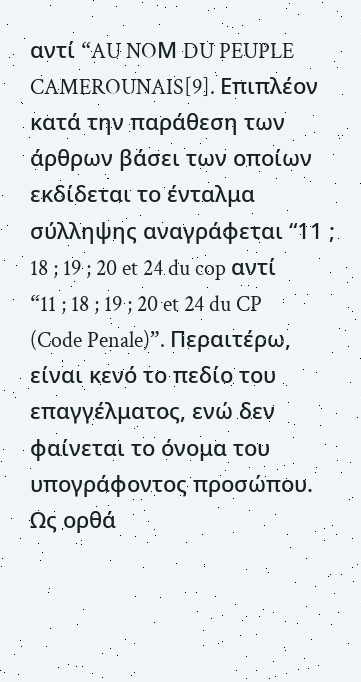αντί “AU NOΜ DU PEUPLE CAMEROUNAIS[9]. Επιπλέον κατά την παράθεση των άρθρων βάσει των οποίων εκδίδεται το ένταλμα σύλληψης αναγράφεται “11 ; 18 ; 19 ; 20 et 24 du cop αντί “11 ; 18 ; 19 ; 20 et 24 du CP (Code Penale)”. Περαιτέρω, είναι κενό το πεδίο του επαγγέλματος, ενώ δεν φαίνεται το όνομα του υπογράφοντος προσώπου. Ως ορθά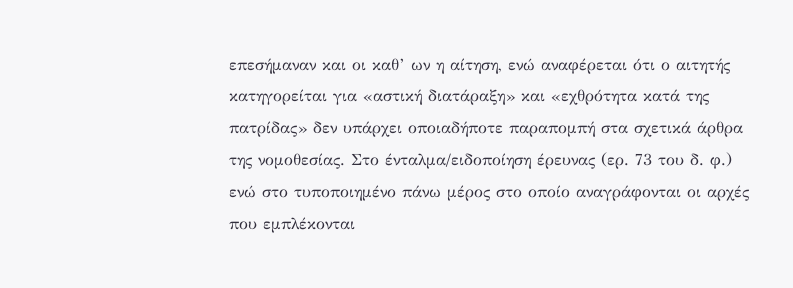επεσήμαναν και οι καθ’ ων η αίτηση, ενώ αναφέρεται ότι ο αιτητής κατηγορείται για «αστική διατάραξη» και «εχθρότητα κατά της πατρίδας» δεν υπάρχει οποιαδήποτε παραπομπή στα σχετικά άρθρα της νομοθεσίας. Στο ένταλμα/ειδοποίηση έρευνας (ερ. 73 του δ. φ.)   ενώ στο τυποποιημένο πάνω μέρος στο οποίο αναγράφονται οι αρχές που εμπλέκονται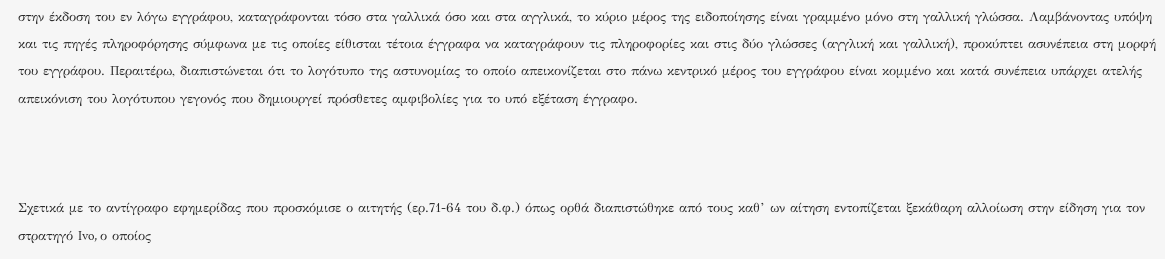στην έκδοση του εν λόγω εγγράφου, καταγράφονται τόσο στα γαλλικά όσο και στα αγγλικά, το κύριο μέρος της ειδοποίησης είναι γραμμένο μόνο στη γαλλική γλώσσα. Λαμβάνοντας υπόψη και τις πηγές πληροφόρησης σύμφωνα με τις οποίες είθισται τέτοια έγγραφα να καταγράφουν τις πληροφορίες και στις δύο γλώσσες (αγγλική και γαλλική), προκύπτει ασυνέπεια στη μορφή του εγγράφου. Περαιτέρω, διαπιστώνεται ότι το λογότυπο της αστυνομίας το οποίο απεικονίζεται στο πάνω κεντρικό μέρος του εγγράφου είναι κομμένο και κατά συνέπεια υπάρχει ατελής απεικόνιση του λογότυπου γεγονός που δημιουργεί πρόσθετες αμφιβολίες για το υπό εξέταση έγγραφο.



Σχετικά με το αντίγραφο εφημερίδας που προσκόμισε ο αιτητής (ερ.71-64 του δ.φ.) όπως ορθά διαπιστώθηκε από τους καθ’ ων αίτηση εντοπίζεται ξεκάθαρη αλλοίωση στην είδηση για τον στρατηγό Ivo, ο οποίος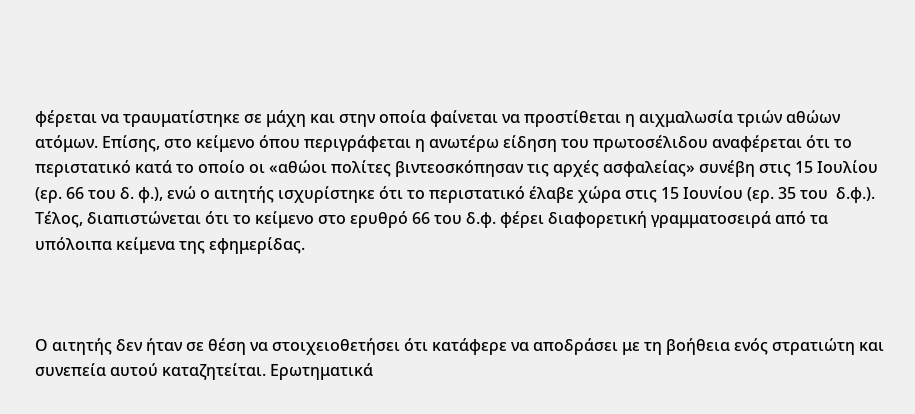φέρεται να τραυματίστηκε σε μάχη και στην οποία φαίνεται να προστίθεται η αιχμαλωσία τριών αθώων ατόμων. Επίσης, στο κείμενο όπου περιγράφεται η ανωτέρω είδηση του πρωτοσέλιδου αναφέρεται ότι το περιστατικό κατά το οποίο οι «αθώοι πολίτες βιντεοσκόπησαν τις αρχές ασφαλείας» συνέβη στις 15 Ιουλίου (ερ. 66 του δ. φ.), ενώ ο αιτητής ισχυρίστηκε ότι το περιστατικό έλαβε χώρα στις 15 Ιουνίου (ερ. 35 του  δ.φ.). Τέλος, διαπιστώνεται ότι το κείμενο στο ερυθρό 66 του δ.φ. φέρει διαφορετική γραμματοσειρά από τα υπόλοιπα κείμενα της εφημερίδας.



Ο αιτητής δεν ήταν σε θέση να στοιχειοθετήσει ότι κατάφερε να αποδράσει με τη βοήθεια ενός στρατιώτη και συνεπεία αυτού καταζητείται. Ερωτηματικά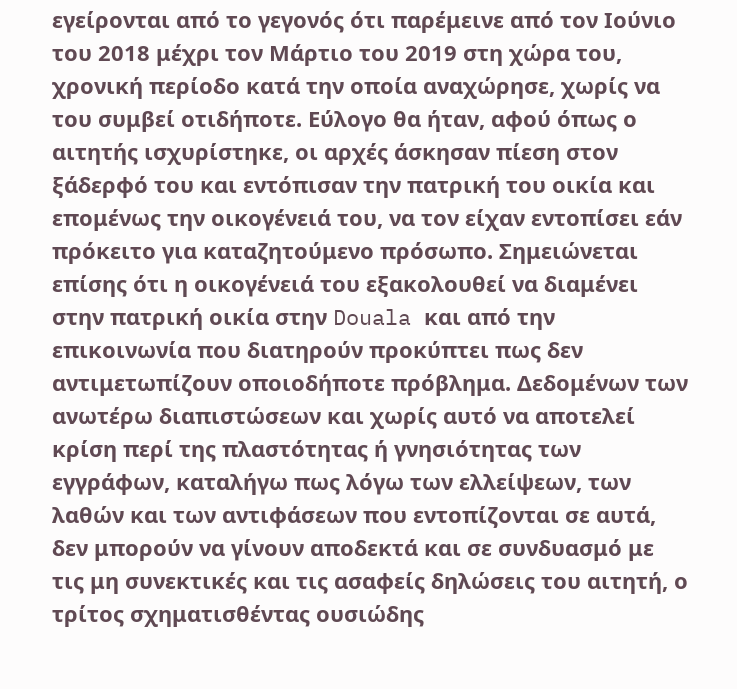εγείρονται από το γεγονός ότι παρέμεινε από τον Ιούνιο του 2018 μέχρι τον Μάρτιο του 2019 στη χώρα του, χρονική περίοδο κατά την οποία αναχώρησε, χωρίς να του συμβεί οτιδήποτε. Εύλογο θα ήταν, αφού όπως ο αιτητής ισχυρίστηκε, οι αρχές άσκησαν πίεση στον ξάδερφό του και εντόπισαν την πατρική του οικία και επομένως την οικογένειά του, να τον είχαν εντοπίσει εάν πρόκειτο για καταζητούμενο πρόσωπο. Σημειώνεται επίσης ότι η οικογένειά του εξακολουθεί να διαμένει στην πατρική οικία στην Douala και από την επικοινωνία που διατηρούν προκύπτει πως δεν αντιμετωπίζουν οποιοδήποτε πρόβλημα. Δεδομένων των ανωτέρω διαπιστώσεων και χωρίς αυτό να αποτελεί κρίση περί της πλαστότητας ή γνησιότητας των εγγράφων, καταλήγω πως λόγω των ελλείψεων, των λαθών και των αντιφάσεων που εντοπίζονται σε αυτά, δεν μπορούν να γίνουν αποδεκτά και σε συνδυασμό με τις μη συνεκτικές και τις ασαφείς δηλώσεις του αιτητή, ο τρίτος σχηματισθέντας ουσιώδης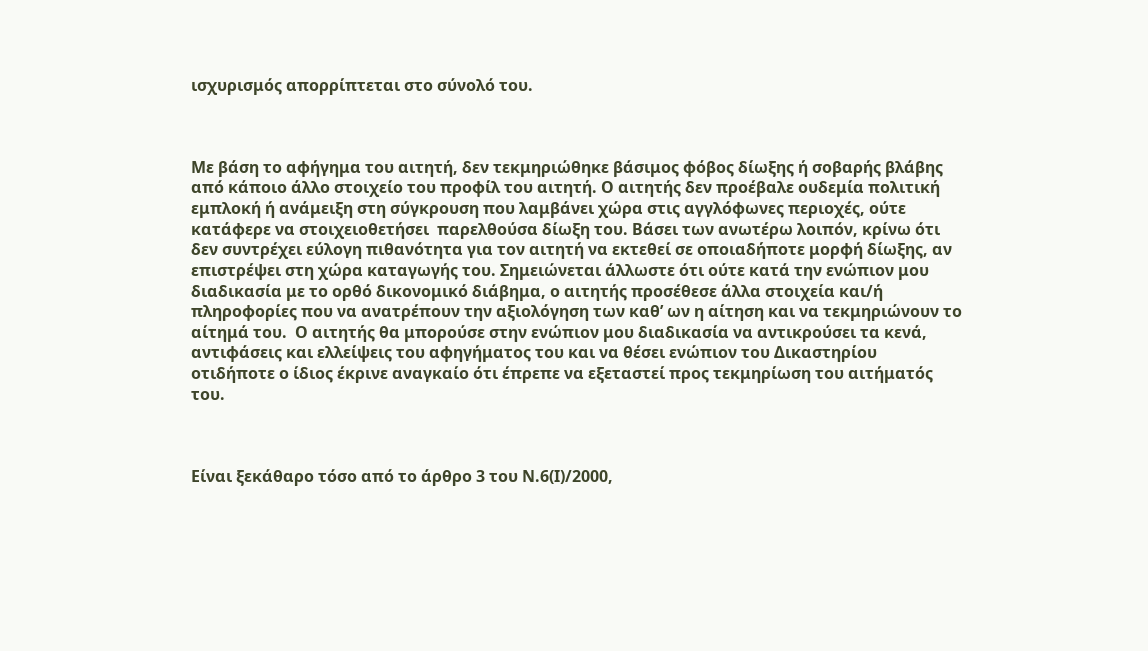ισχυρισμός απορρίπτεται στο σύνολό του.



Με βάση το αφήγημα του αιτητή, δεν τεκμηριώθηκε βάσιμος φόβος δίωξης ή σοβαρής βλάβης από κάποιο άλλο στοιχείο του προφίλ του αιτητή. Ο αιτητής δεν προέβαλε ουδεμία πολιτική εμπλοκή ή ανάμειξη στη σύγκρουση που λαμβάνει χώρα στις αγγλόφωνες περιοχές, ούτε κατάφερε να στοιχειοθετήσει  παρελθούσα δίωξη του. Βάσει των ανωτέρω λοιπόν, κρίνω ότι δεν συντρέχει εύλογη πιθανότητα για τον αιτητή να εκτεθεί σε οποιαδήποτε μορφή δίωξης, αν επιστρέψει στη χώρα καταγωγής του. Σημειώνεται άλλωστε ότι ούτε κατά την ενώπιον μου διαδικασία με το ορθό δικονομικό διάβημα, ο αιτητής προσέθεσε άλλα στοιχεία και/ή πληροφορίες που να ανατρέπουν την αξιολόγηση των καθ’ ων η αίτηση και να τεκμηριώνουν το αίτημά του.  Ο αιτητής θα μπορούσε στην ενώπιον μου διαδικασία να αντικρούσει τα κενά, αντιφάσεις και ελλείψεις του αφηγήματος του και να θέσει ενώπιον του Δικαστηρίου οτιδήποτε ο ίδιος έκρινε αναγκαίο ότι έπρεπε να εξεταστεί προς τεκμηρίωση του αιτήματός του.



Είναι ξεκάθαρο τόσο από το άρθρο 3 του Ν.6(Ι)/2000,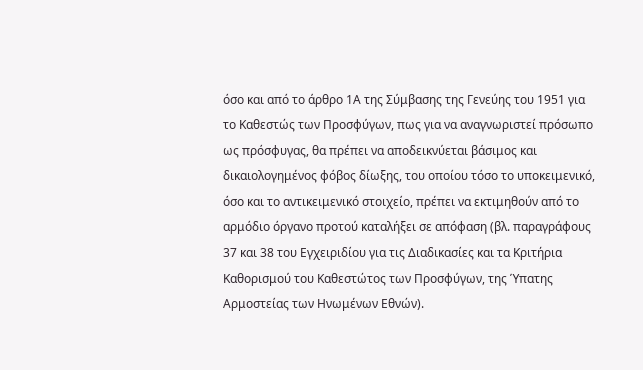όσο και από το άρθρο 1Α της Σύμβασης της Γενεύης του 1951 για το Καθεστώς των Προσφύγων, πως για να αναγνωριστεί πρόσωπο ως πρόσφυγας, θα πρέπει να αποδεικνύεται βάσιμος και δικαιολογημένος φόβος δίωξης, του οποίου τόσο το υποκειμενικό, όσο και το αντικειμενικό στοιχείο, πρέπει να εκτιμηθούν από το αρμόδιο όργανο προτού καταλήξει σε απόφαση (βλ. παραγράφους 37 και 38 του Εγχειριδίου για τις Διαδικασίες και τα Κριτήρια Καθορισμού του Καθεστώτος των Προσφύγων, της Ύπατης Αρμοστείας των Ηνωμένων Εθνών).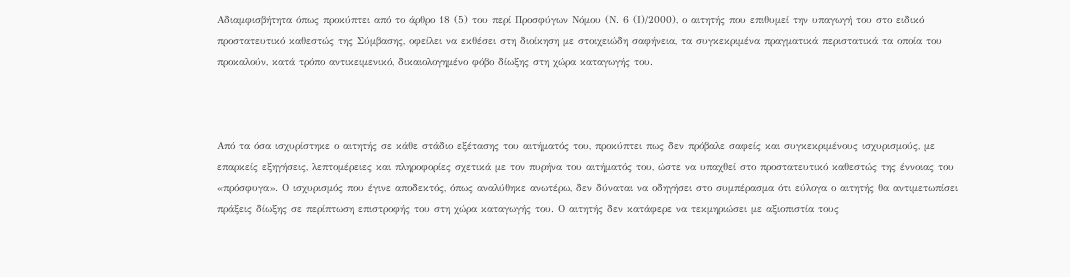Αδιαμφισβήτητα όπως προκύπτει από το άρθρο 18 (5) του περί Προσφύγων Νόμου (Ν. 6 (Ι)/2000), ο αιτητής που επιθυμεί την υπαγωγή του στο ειδικό προστατευτικό καθεστώς της Σύμβασης, οφείλει να εκθέσει στη διοίκηση με στοιχειώδη σαφήνεια, τα συγκεκριμένα πραγματικά περιστατικά τα οποία του προκαλούν, κατά τρόπο αντικειμενικό, δικαιολογημένο φόβο δίωξης στη χώρα καταγωγής του.



Από τα όσα ισχυρίστηκε ο αιτητής σε κάθε στάδιο εξέτασης του αιτήματός του, προκύπτει πως δεν πρόβαλε σαφείς και συγκεκριμένους ισχυρισμούς, με επαρκείς εξηγήσεις, λεπτομέρειες και πληροφορίες σχετικά με τον πυρήνα του αιτήματός του, ώστε να υπαχθεί στο προστατευτικό καθεστώς της έννοιας του «πρόσφυγα». Ο ισχυρισμός που έγινε αποδεκτός, όπως αναλύθηκε ανωτέρω, δεν δύναται να οδηγήσει στο συμπέρασμα ότι εύλογα ο αιτητής θα αντιμετωπίσει πράξεις δίωξης σε περίπτωση επιστροφής του στη χώρα καταγωγής του. Ο αιτητής δεν κατάφερε να τεκμηριώσει με αξιοπιστία τους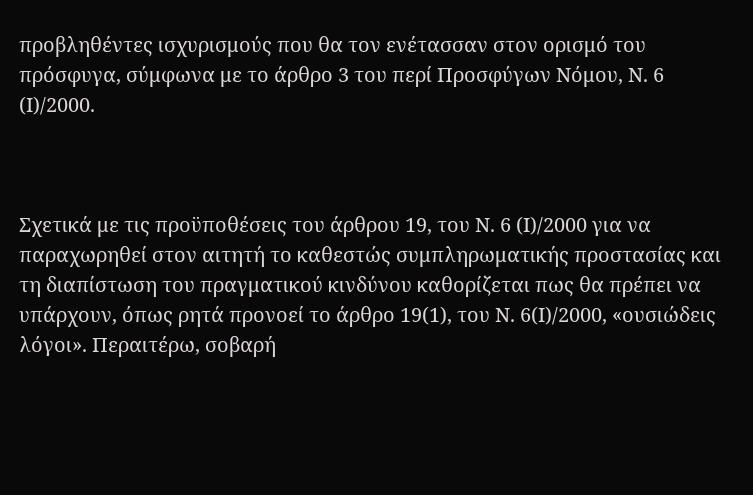προβληθέντες ισχυρισμούς που θα τον ενέτασσαν στον ορισμό του πρόσφυγα, σύμφωνα με το άρθρο 3 του περί Προσφύγων Νόμου, Ν. 6 (Ι)/2000.



Σχετικά με τις προϋποθέσεις του άρθρου 19, του Ν. 6 (Ι)/2000 για να παραχωρηθεί στον αιτητή το καθεστώς συμπληρωματικής προστασίας και τη διαπίστωση του πραγματικού κινδύνου καθορίζεται πως θα πρέπει να υπάρχουν, όπως ρητά προνοεί το άρθρο 19(1), του Ν. 6(Ι)/2000, «ουσιώδεις λόγοι». Περαιτέρω, σοβαρή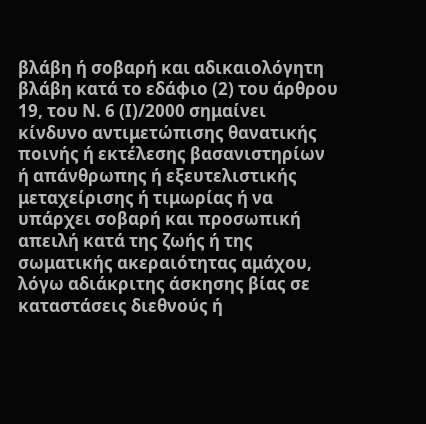βλάβη ή σοβαρή και αδικαιολόγητη βλάβη κατά το εδάφιο (2) του άρθρου 19, του Ν. 6 (Ι)/2000 σημαίνει κίνδυνο αντιμετώπισης θανατικής ποινής ή εκτέλεσης βασανιστηρίων ή απάνθρωπης ή εξευτελιστικής μεταχείρισης ή τιμωρίας ή να υπάρχει σοβαρή και προσωπική απειλή κατά της ζωής ή της σωματικής ακεραιότητας αμάχου, λόγω αδιάκριτης άσκησης βίας σε καταστάσεις διεθνούς ή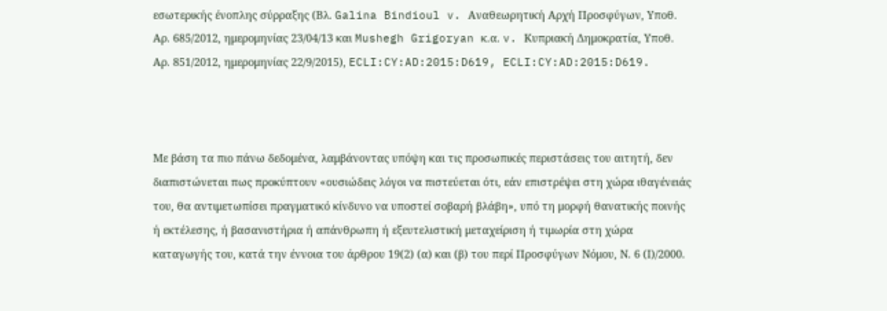εσωτερικής ένοπλης σύρραξης (Βλ. Galina Bindioul v. Αναθεωρητική Αρχή Προσφύγων, Υποθ. Αρ. 685/2012, ημερομηνίας 23/04/13 και Mushegh Grigoryan κ.α. v. Κυπριακή Δημοκρατία, Υποθ. Αρ. 851/2012, ημερομηνίας 22/9/2015), ECLI:CY:AD:2015:D619, ECLI:CY:AD:2015:D619.



Με βάση τα πιο πάνω δεδομένα, λαμβάνοντας υπόψη και τις προσωπικές περιστάσεις του αιτητή, δεν διαπιστώνεται πως προκύπτουν «ουσιώδεις λόγοι να πιστεύεται ότι, εάν επιστρέψει στη χώρα ιθαγένειάς του, θα αντιμετωπίσει πραγματικό κίνδυνο να υποστεί σοβαρή βλάβη», υπό τη μορφή θανατικής ποινής ή εκτέλεσης, ή βασανιστήρια ή απάνθρωπη ή εξευτελιστική μεταχείριση ή τιμωρία στη χώρα καταγωγής του, κατά την έννοια του άρθρου 19(2) (α) και (β) του περί Προσφύγων Νόμου, Ν. 6 (Ι)/2000.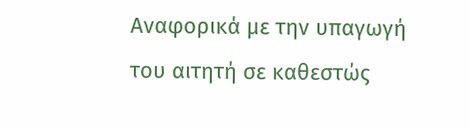Αναφορικά με την υπαγωγή του αιτητή σε καθεστώς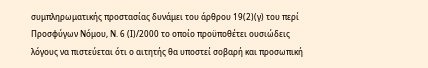συμπληρωματικής προστασίας δυνάμει του άρθρου 19(2)(γ) του περί Προσφύγων Νόμου, Ν. 6 (Ι)/2000 το οποίο προϋποθέτει ουσιώδεις λόγους να πιστεύεται ότι ο αιτητής θα υποστεί σοβαρή και προσωπική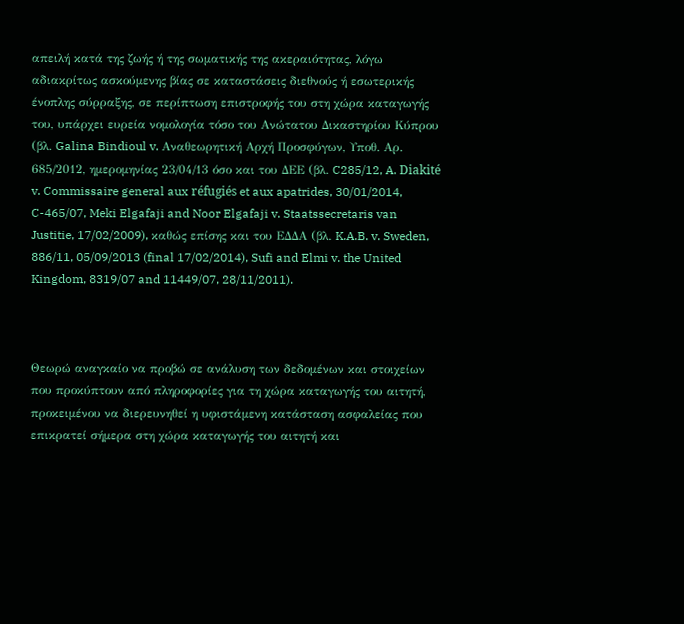απειλή κατά της ζωής ή της σωματικής της ακεραιότητας, λόγω αδιακρίτως ασκούμενης βίας σε καταστάσεις διεθνούς ή εσωτερικής ένοπλης σύρραξης, σε περίπτωση επιστροφής του στη χώρα καταγωγής του, υπάρχει ευρεία νομολογία τόσο του Ανώτατου Δικαστηρίου Κύπρου (βλ. Galina Bindioul v. Αναθεωρητική Αρχή Προσφύγων, Υποθ. Αρ. 685/2012, ημερομηνίας 23/04/13 όσο και του ΔΕΕ (βλ. C285/12, A. Diakité v. Commissaire general aux réfugiés et aux apatrides, 30/01/2014, C-465/07, Meki Elgafaji and Noor Elgafaji v. Staatssecretaris van Justitie, 17/02/2009), καθώς επίσης και του ΕΔΔΑ (βλ. K.A.B. v. Sweden, 886/11, 05/09/2013 (final 17/02/2014), Sufi and Elmi v. the United Kingdom, 8319/07 and 11449/07, 28/11/2011).



Θεωρώ αναγκαίο να προβώ σε ανάλυση των δεδομένων και στοιχείων που προκύπτουν από πληροφορίες για τη χώρα καταγωγής του αιτητή, προκειμένου να διερευνηθεί η υφιστάμενη κατάσταση ασφαλείας που επικρατεί σήμερα στη χώρα καταγωγής του αιτητή και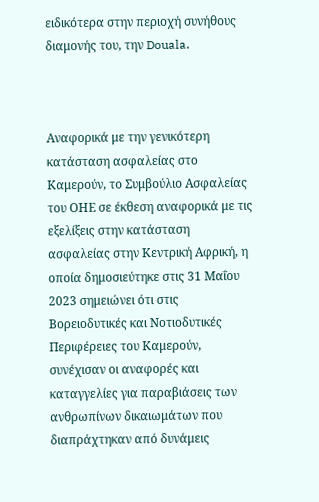ειδικότερα στην περιοχή συνήθους διαμονής του, την Douala.



Αναφορικά με την γενικότερη κατάσταση ασφαλείας στο Καμερούν, το Συμβούλιο Ασφαλείας του ΟΗΕ σε έκθεση αναφορικά με τις εξελίξεις στην κατάσταση ασφαλείας στην Κεντρική Αφρική, η οποία δημοσιεύτηκε στις 31 Μαΐου 2023 σημειώνει ότι στις Βορειοδυτικές και Νοτιοδυτικές Περιφέρειες του Καμερούν, συνέχισαν οι αναφορές και καταγγελίες για παραβιάσεις των ανθρωπίνων δικαιωμάτων που διαπράχτηκαν από δυνάμεις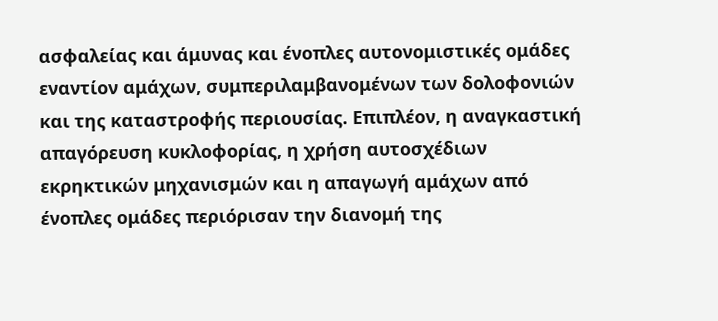ασφαλείας και άμυνας και ένοπλες αυτονομιστικές ομάδες εναντίον αμάχων, συμπεριλαμβανομένων των δολοφονιών και της καταστροφής περιουσίας. Επιπλέον, η αναγκαστική απαγόρευση κυκλοφορίας, η χρήση αυτοσχέδιων εκρηκτικών μηχανισμών και η απαγωγή αμάχων από ένοπλες ομάδες περιόρισαν την διανομή της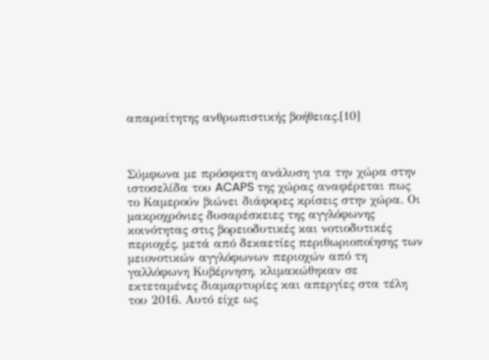απαραίτητης ανθρωπιστικής βοήθειας.[10]



Σύμφωνα με πρόσφατη ανάλυση για την χώρα στην ιστοσελίδα του ACAPS της χώρας αναφέρεται πως το Καμερούν βιώνει διάφορες κρίσεις στην χώρα. Οι μακροχρόνιες δυσαρέσκειες της αγγλόφωνης κοινότητας στις βορειοδυτικές και νοτιοδυτικές περιοχές, μετά από δεκαετίες περιθωριοποίησης των μειονοτικών αγγλόφωνων περιοχών από τη γαλλόφωνη Κυβέρνηση, κλιμακώθηκαν σε εκτεταμένες διαμαρτυρίες και απεργίες στα τέλη του 2016. Αυτό είχε ως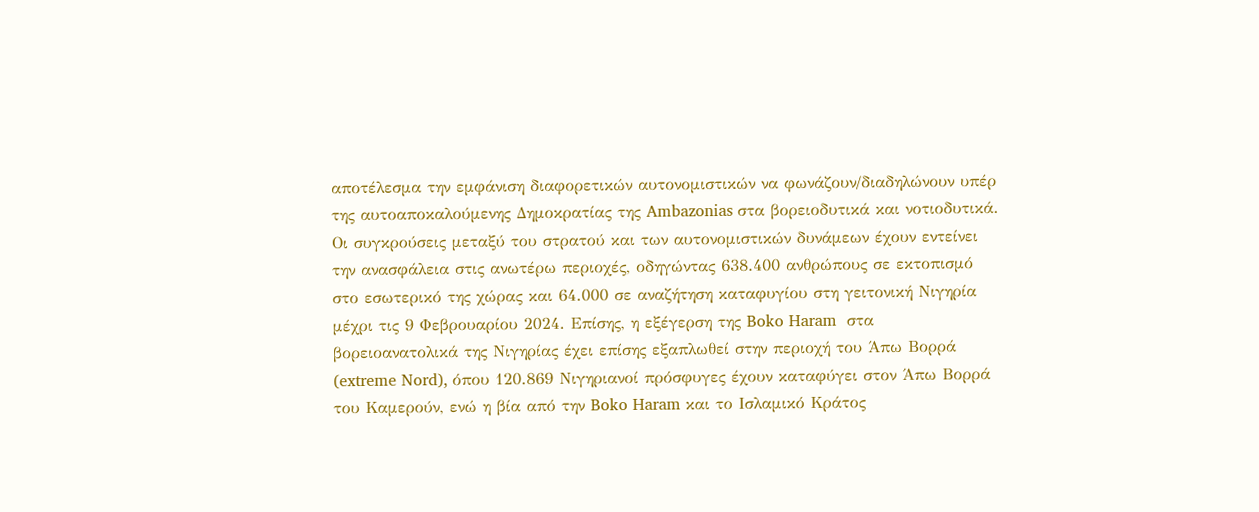αποτέλεσμα την εμφάνιση διαφορετικών αυτονομιστικών να φωνάζουν/διαδηλώνουν υπέρ της αυτοαποκαλούμενης Δημοκρατίας της Ambazonias στα βορειοδυτικά και νοτιοδυτικά. Οι συγκρούσεις μεταξύ του στρατού και των αυτονομιστικών δυνάμεων έχουν εντείνει την ανασφάλεια στις ανωτέρω περιοχές, οδηγώντας 638.400 ανθρώπους σε εκτοπισμό  στο εσωτερικό της χώρας και 64.000 σε αναζήτηση καταφυγίου στη γειτονική Νιγηρία μέχρι τις 9 Φεβρουαρίου 2024. Επίσης, η εξέγερση της Boko Haram  στα βορειοανατολικά της Νιγηρίας έχει επίσης εξαπλωθεί στην περιοχή του Άπω Βορρά (extreme Nord), όπου 120.869 Νιγηριανοί πρόσφυγες έχουν καταφύγει στον Άπω Βορρά του Καμερούν, ενώ η βία από την Boko Haram και το Ισλαμικό Κράτος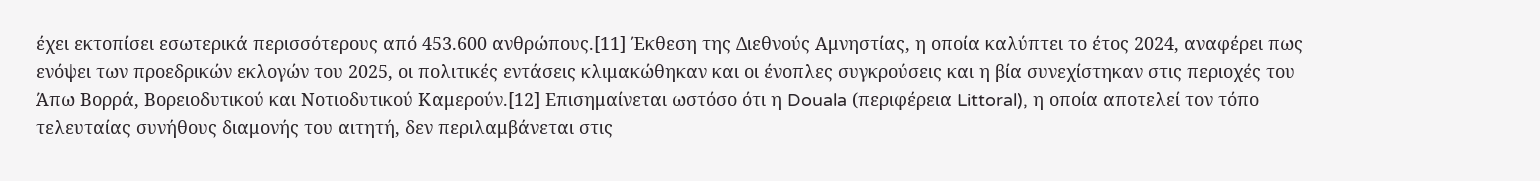έχει εκτοπίσει εσωτερικά περισσότερους από 453.600 ανθρώπους.[11] Έκθεση της Διεθνούς Αμνηστίας, η οποία καλύπτει το έτος 2024, αναφέρει πως ενόψει των προεδρικών εκλογών του 2025, οι πολιτικές εντάσεις κλιμακώθηκαν και οι ένοπλες συγκρούσεις και η βία συνεχίστηκαν στις περιοχές του Άπω Βορρά, Βορειοδυτικού και Νοτιοδυτικού Καμερούν.[12] Επισημαίνεται ωστόσο ότι η Douala (περιφέρεια Littoral), η οποία αποτελεί τον τόπο  τελευταίας συνήθους διαμονής του αιτητή, δεν περιλαμβάνεται στις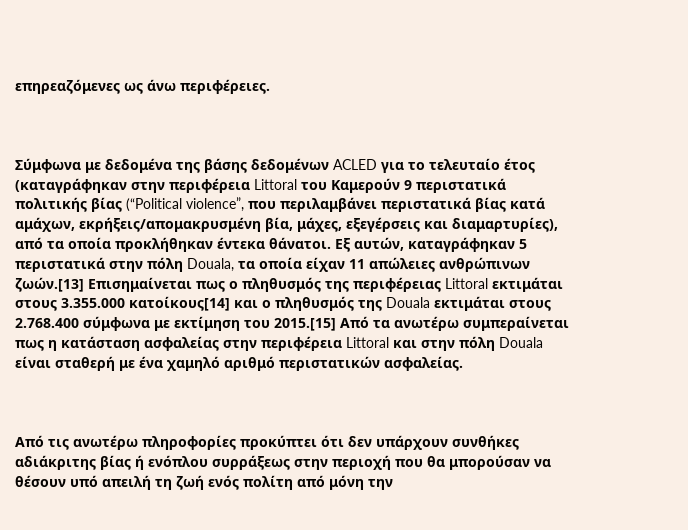επηρεαζόμενες ως άνω περιφέρειες.



Σύμφωνα με δεδομένα της βάσης δεδομένων ACLED για το τελευταίο έτος (καταγράφηκαν στην περιφέρεια Littoral του Καμερούν 9 περιστατικά πολιτικής βίας (“Political violence”, που περιλαμβάνει περιστατικά βίας κατά αμάχων, εκρήξεις/απομακρυσμένη βία, μάχες, εξεγέρσεις και διαμαρτυρίες), από τα οποία προκλήθηκαν έντεκα θάνατοι. Εξ αυτών, καταγράφηκαν 5 περιστατικά στην πόλη Douala, τα οποία είχαν 11 απώλειες ανθρώπινων ζωών.[13] Επισημαίνεται πως ο πληθυσμός της περιφέρειας Littoral εκτιμάται στους 3.355.000 κατοίκους[14] και ο πληθυσμός της Douala εκτιμάται στους 2.768.400 σύμφωνα με εκτίμηση του 2015.[15] Από τα ανωτέρω συμπεραίνεται πως η κατάσταση ασφαλείας στην περιφέρεια Littoral και στην πόλη Douala είναι σταθερή με ένα χαμηλό αριθμό περιστατικών ασφαλείας.



Από τις ανωτέρω πληροφορίες προκύπτει ότι δεν υπάρχουν συνθήκες αδιάκριτης βίας ή ενόπλου συρράξεως στην περιοχή που θα μπορούσαν να θέσουν υπό απειλή τη ζωή ενός πολίτη από μόνη την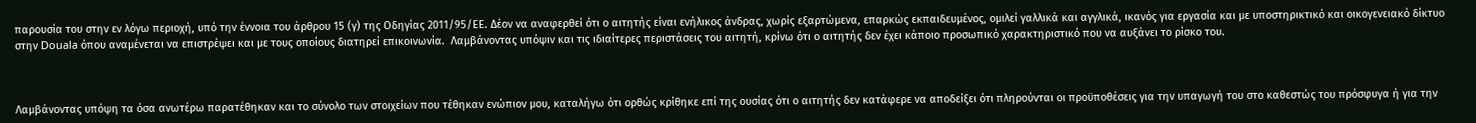παρουσία του στην εν λόγω περιοχή, υπό την έννοια του άρθρου 15 (γ) της Οδηγίας 2011/95/ΕΕ. Δέον να αναφερθεί ότι ο αιτητής είναι ενήλικος άνδρας, χωρίς εξαρτώμενα, επαρκώς εκπαιδευμένος, ομιλεί γαλλικά και αγγλικά, ικανός για εργασία και με υποστηρικτικό και οικογενειακό δίκτυο στην Douala όπου αναμένεται να επιστρέψει και με τους οποίους διατηρεί επικοινωνία.  Λαμβάνοντας υπόψιν και τις ιδιαίτερες περιστάσεις του αιτητή, κρίνω ότι ο αιτητής δεν έχει κάποιο προσωπικό χαρακτηριστικό που να αυξάνει το ρίσκο του.



Λαμβάνοντας υπόψη τα όσα ανωτέρω παρατέθηκαν και το σύνολο των στοιχείων που τέθηκαν ενώπιον μου, καταλήγω ότι ορθώς κρίθηκε επί της ουσίας ότι ο αιτητής δεν κατάφερε να αποδείξει ότι πληρούνται οι προϋποθέσεις για την υπαγωγή του στο καθεστώς του πρόσφυγα ή για την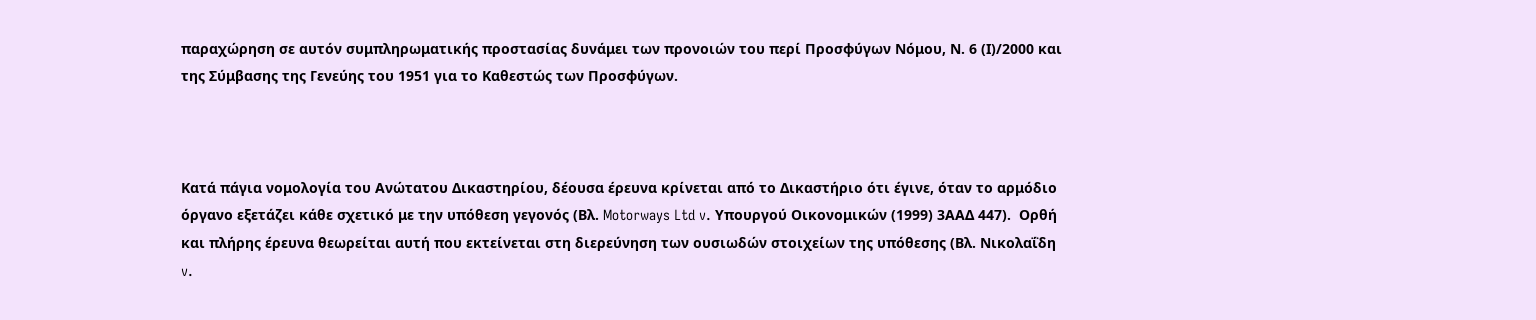παραχώρηση σε αυτόν συμπληρωματικής προστασίας δυνάμει των προνοιών του περί Προσφύγων Νόμου, Ν. 6 (Ι)/2000 και της Σύμβασης της Γενεύης του 1951 για το Καθεστώς των Προσφύγων.



Κατά πάγια νομολογία του Ανώτατου Δικαστηρίου, δέουσα έρευνα κρίνεται από το Δικαστήριο ότι έγινε, όταν το αρμόδιο όργανο εξετάζει κάθε σχετικό με την υπόθεση γεγονός (Βλ. Motorways Ltd v. Υπουργού Οικονομικών (1999) 3ΑΑΔ 447).  Ορθή και πλήρης έρευνα θεωρείται αυτή που εκτείνεται στη διερεύνηση των ουσιωδών στοιχείων της υπόθεσης (Βλ. Νικολαΐδη v.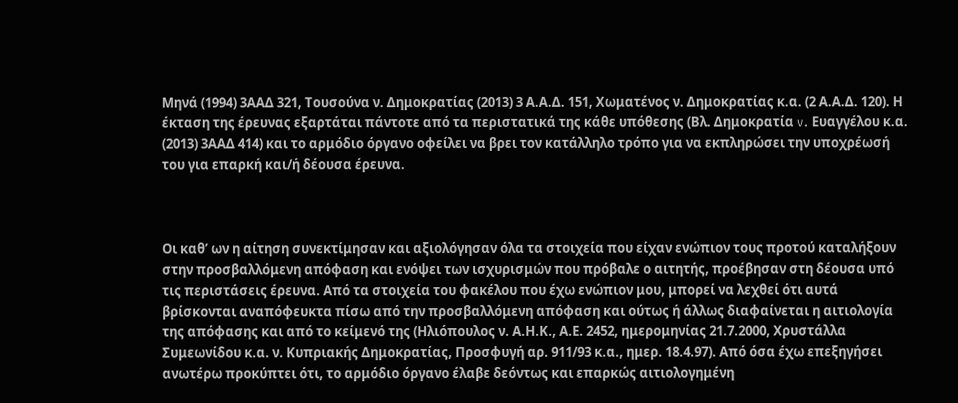Μηνά (1994) 3ΑΑΔ 321, Τουσούνα ν. Δημοκρατίας (2013) 3 Α.Α.Δ. 151, Χωματένος ν. Δημοκρατίας κ.α. (2 Α.Α.Δ. 120). Η έκταση της έρευνας εξαρτάται πάντοτε από τα περιστατικά της κάθε υπόθεσης (Βλ. Δημοκρατία v. Ευαγγέλου κ.α. (2013) 3ΑΑΔ 414) και το αρμόδιο όργανο οφείλει να βρει τον κατάλληλο τρόπο για να εκπληρώσει την υποχρέωσή του για επαρκή και/ή δέουσα έρευνα.



Οι καθ’ ων η αίτηση συνεκτίμησαν και αξιολόγησαν όλα τα στοιχεία που είχαν ενώπιον τους προτού καταλήξουν στην προσβαλλόμενη απόφαση και ενόψει των ισχυρισμών που πρόβαλε ο αιτητής, προέβησαν στη δέουσα υπό τις περιστάσεις έρευνα. Από τα στοιχεία του φακέλου που έχω ενώπιον μου, μπορεί να λεχθεί ότι αυτά βρίσκονται αναπόφευκτα πίσω από την προσβαλλόμενη απόφαση και ούτως ή άλλως διαφαίνεται η αιτιολογία της απόφασης και από το κείμενό της (Ηλιόπουλος ν. Α.Η.Κ., Α.Ε. 2452, ημερομηνίας 21.7.2000, Χρυστάλλα Συμεωνίδου κ.α. ν. Κυπριακής Δημοκρατίας, Προσφυγή αρ. 911/93 κ.α., ημερ. 18.4.97). Από όσα έχω επεξηγήσει ανωτέρω προκύπτει ότι, το αρμόδιο όργανο έλαβε δεόντως και επαρκώς αιτιολογημένη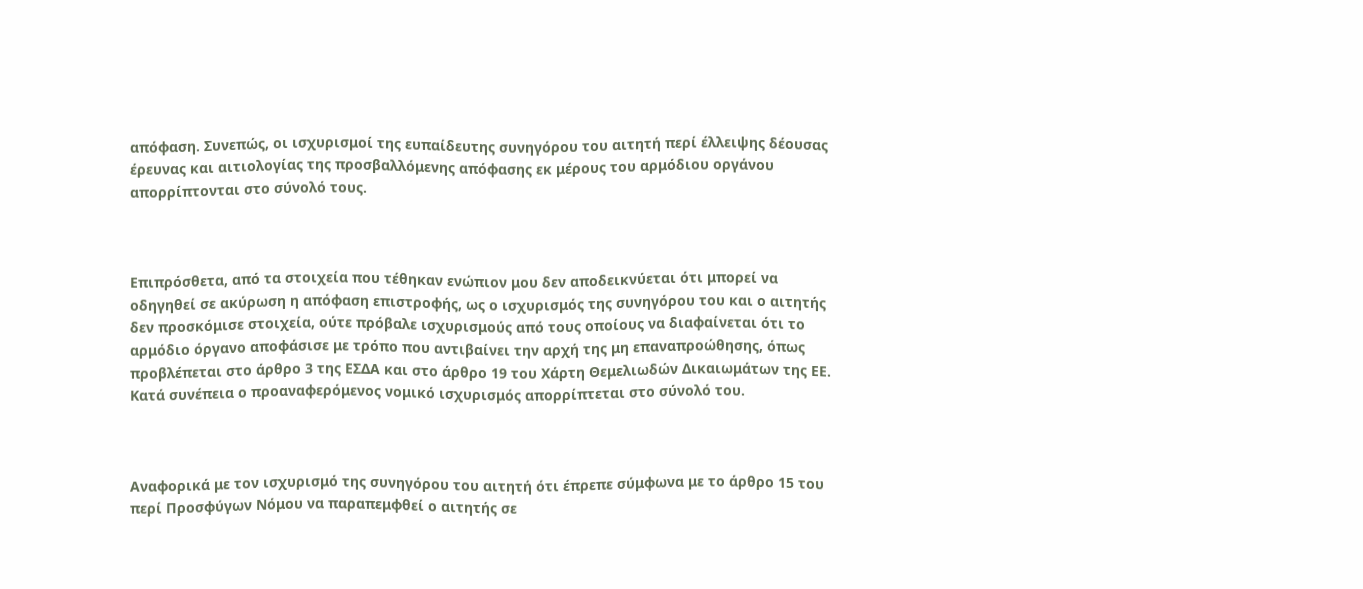απόφαση. Συνεπώς, οι ισχυρισμοί της ευπαίδευτης συνηγόρου του αιτητή περί έλλειψης δέουσας έρευνας και αιτιολογίας της προσβαλλόμενης απόφασης εκ μέρους του αρμόδιου οργάνου απορρίπτονται στο σύνολό τους.



Επιπρόσθετα, από τα στοιχεία που τέθηκαν ενώπιον μου δεν αποδεικνύεται ότι μπορεί να οδηγηθεί σε ακύρωση η απόφαση επιστροφής, ως ο ισχυρισμός της συνηγόρου του και ο αιτητής δεν προσκόμισε στοιχεία, ούτε πρόβαλε ισχυρισμούς από τους οποίους να διαφαίνεται ότι το αρμόδιο όργανο αποφάσισε με τρόπο που αντιβαίνει την αρχή της μη επαναπροώθησης, όπως προβλέπεται στο άρθρο 3 της ΕΣΔΑ και στο άρθρο 19 του Χάρτη Θεμελιωδών Δικαιωμάτων της ΕΕ. Κατά συνέπεια ο προαναφερόμενος νομικό ισχυρισμός απορρίπτεται στο σύνολό του.



Αναφορικά με τον ισχυρισμό της συνηγόρου του αιτητή ότι έπρεπε σύμφωνα με το άρθρο 15 του περί Προσφύγων Νόμου να παραπεμφθεί ο αιτητής σε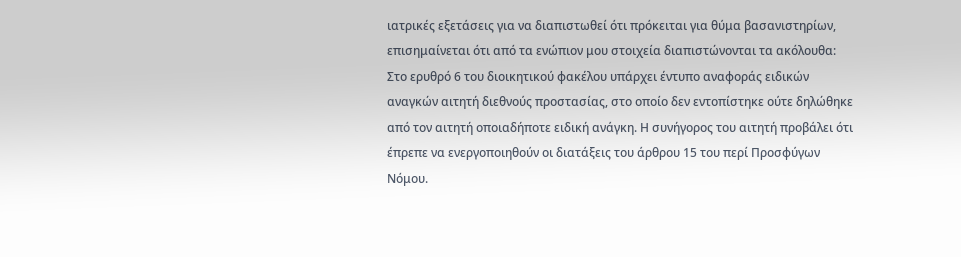ιατρικές εξετάσεις για να διαπιστωθεί ότι πρόκειται για θύμα βασανιστηρίων, επισημαίνεται ότι από τα ενώπιον μου στοιχεία διαπιστώνονται τα ακόλουθα: Στο ερυθρό 6 του διοικητικού φακέλου υπάρχει έντυπο αναφοράς ειδικών αναγκών αιτητή διεθνούς προστασίας, στο οποίο δεν εντοπίστηκε ούτε δηλώθηκε από τον αιτητή οποιαδήποτε ειδική ανάγκη. Η συνήγορος του αιτητή προβάλει ότι έπρεπε να ενεργοποιηθούν οι διατάξεις του άρθρου 15 του περί Προσφύγων Νόμου.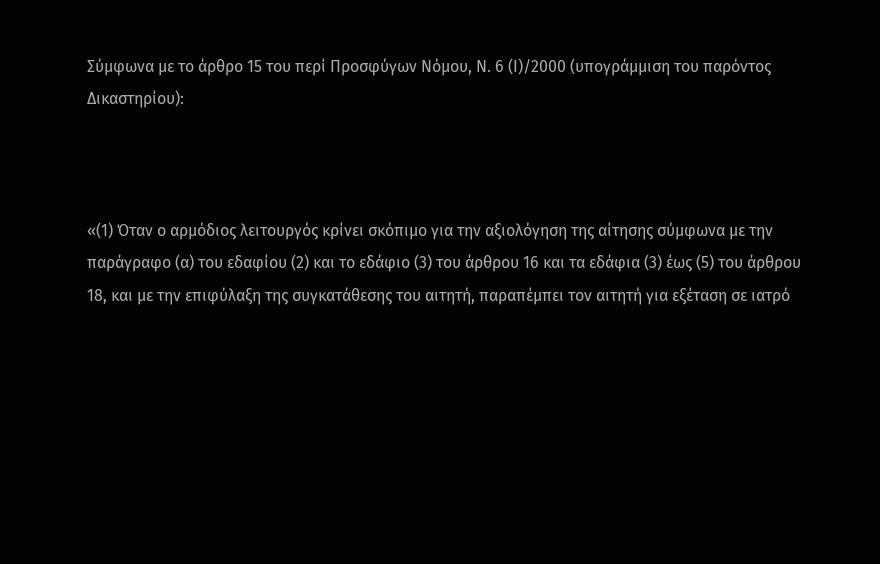Σύμφωνα με το άρθρο 15 του περί Προσφύγων Νόμου, Ν. 6 (Ι)/2000 (υπογράμμιση του παρόντος Δικαστηρίου):



«(1) Όταν ο αρμόδιος λειτουργός κρίνει σκόπιμο για την αξιολόγηση της αίτησης σύμφωνα με την παράγραφο (α) του εδαφίου (2) και το εδάφιο (3) του άρθρου 16 και τα εδάφια (3) έως (5) του άρθρου 18, και με την επιφύλαξη της συγκατάθεσης του αιτητή, παραπέμπει τον αιτητή για εξέταση σε ιατρό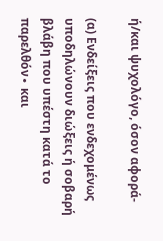ή/και ψυχολόγο, όσον αφορά-

(α) Ενδείξεις που ενδεχομένως υποδηλώνουν διώξεις ή σοβαρή βλάβη που υπέστη κατά το παρελθόν∙ και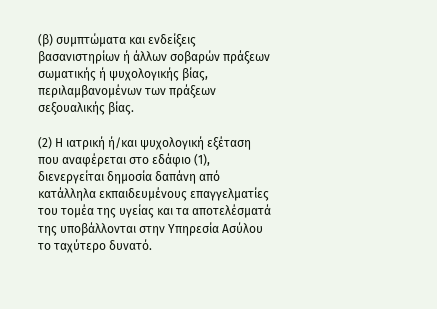(β) συμπτώματα και ενδείξεις βασανιστηρίων ή άλλων σοβαρών πράξεων σωματικής ή ψυχολογικής βίας, περιλαμβανομένων των πράξεων σεξουαλικής βίας.

(2) Η ιατρική ή/και ψυχολογική εξέταση που αναφέρεται στο εδάφιο (1), διενεργείται δημοσία δαπάνη από κατάλληλα εκπαιδευμένους επαγγελματίες του τομέα της υγείας και τα αποτελέσματά της υποβάλλονται στην Υπηρεσία Ασύλου το ταχύτερο δυνατό.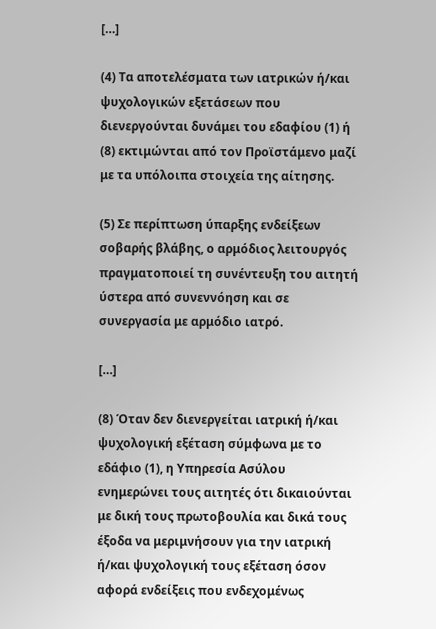[…]

(4) Τα αποτελέσματα των ιατρικών ή/και ψυχολογικών εξετάσεων που διενεργούνται δυνάμει του εδαφίου (1) ή (8) εκτιμώνται από τον Προϊστάμενο μαζί με τα υπόλοιπα στοιχεία της αίτησης.

(5) Σε περίπτωση ύπαρξης ενδείξεων σοβαρής βλάβης, ο αρμόδιος λειτουργός πραγματοποιεί τη συνέντευξη του αιτητή ύστερα από συνεννόηση και σε συνεργασία με αρμόδιο ιατρό.

[…]

(8) Όταν δεν διενεργείται ιατρική ή/και ψυχολογική εξέταση σύμφωνα με το εδάφιο (1), η Υπηρεσία Ασύλου ενημερώνει τους αιτητές ότι δικαιούνται με δική τους πρωτοβουλία και δικά τους έξοδα να μεριμνήσουν για την ιατρική ή/και ψυχολογική τους εξέταση όσον αφορά ενδείξεις που ενδεχομένως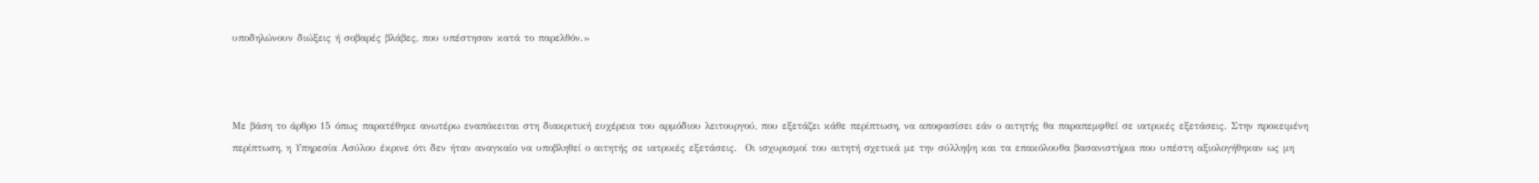υποδηλώνουν διώξεις ή σοβαρές βλάβες, που υπέστησαν κατά το παρελθόν.»



Με βάση το άρθρο 15 όπως παρατέθηκε ανωτέρω εναπόκειται στη διακριτική ευχέρεια του αρμόδιου λειτουργού, που εξετάζει κάθε περίπτωση, να αποφασίσει εάν ο αιτητής θα παραπεμφθεί σε ιατρικές εξετάσεις. Στην προκειμένη περίπτωση, η Υπηρεσία Ασύλου έκρινε ότι δεν ήταν αναγκαίο να υποβληθεί ο αιτητής σε ιατρικές εξετάσεις.  Οι ισχυρισμοί του αιτητή σχετικά με την σύλληψη και τα επακόλουθα βασανιστήρια που υπέστη αξιολογήθηκαν ως μη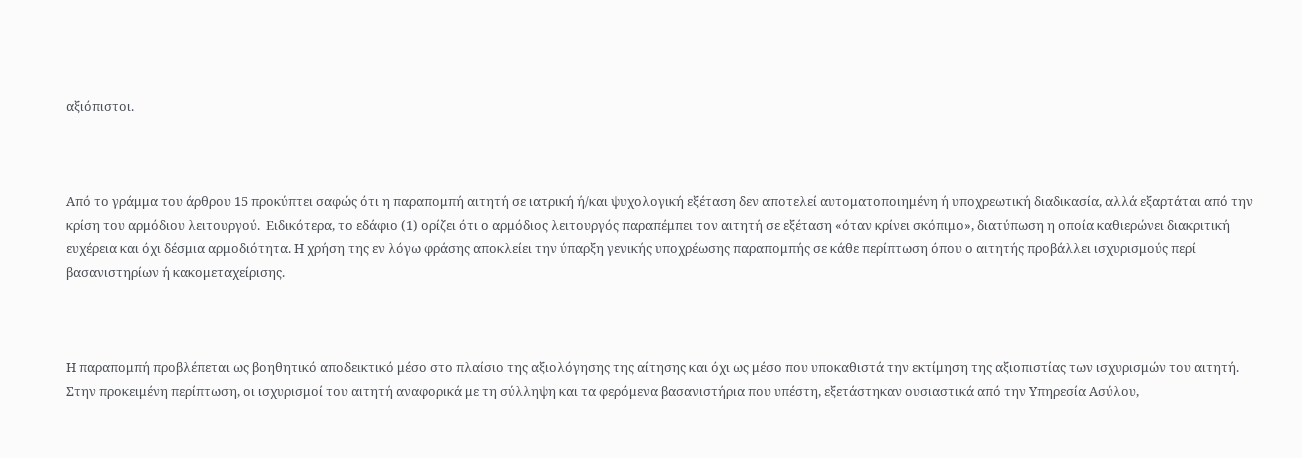αξιόπιστοι.



Από το γράμμα του άρθρου 15 προκύπτει σαφώς ότι η παραπομπή αιτητή σε ιατρική ή/και ψυχολογική εξέταση δεν αποτελεί αυτοματοποιημένη ή υποχρεωτική διαδικασία, αλλά εξαρτάται από την κρίση του αρμόδιου λειτουργού.  Ειδικότερα, το εδάφιο (1) ορίζει ότι ο αρμόδιος λειτουργός παραπέμπει τον αιτητή σε εξέταση «όταν κρίνει σκόπιμο», διατύπωση η οποία καθιερώνει διακριτική ευχέρεια και όχι δέσμια αρμοδιότητα. Η χρήση της εν λόγω φράσης αποκλείει την ύπαρξη γενικής υποχρέωσης παραπομπής σε κάθε περίπτωση όπου ο αιτητής προβάλλει ισχυρισμούς περί βασανιστηρίων ή κακομεταχείρισης.



Η παραπομπή προβλέπεται ως βοηθητικό αποδεικτικό μέσο στο πλαίσιο της αξιολόγησης της αίτησης και όχι ως μέσο που υποκαθιστά την εκτίμηση της αξιοπιστίας των ισχυρισμών του αιτητή.  Στην προκειμένη περίπτωση, οι ισχυρισμοί του αιτητή αναφορικά με τη σύλληψη και τα φερόμενα βασανιστήρια που υπέστη, εξετάστηκαν ουσιαστικά από την Υπηρεσία Ασύλου,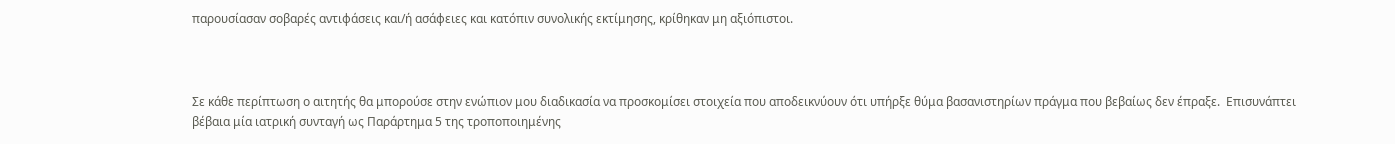παρουσίασαν σοβαρές αντιφάσεις και/ή ασάφειες και κατόπιν συνολικής εκτίμησης, κρίθηκαν μη αξιόπιστοι.



Σε κάθε περίπτωση ο αιτητής θα μπορούσε στην ενώπιον μου διαδικασία να προσκομίσει στοιχεία που αποδεικνύουν ότι υπήρξε θύμα βασανιστηρίων πράγμα που βεβαίως δεν έπραξε.  Επισυνάπτει βέβαια μία ιατρική συνταγή ως Παράρτημα 5 της τροποποιημένης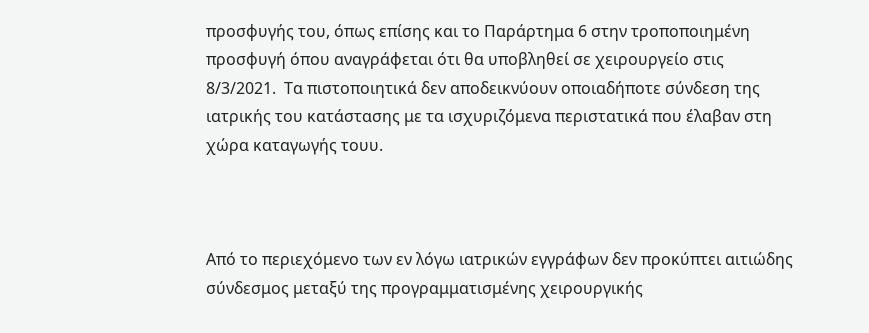προσφυγής του, όπως επίσης και το Παράρτημα 6 στην τροποποιημένη προσφυγή όπου αναγράφεται ότι θα υποβληθεί σε χειρουργείο στις 8/3/2021.  Τα πιστοποιητικά δεν αποδεικνύουν οποιαδήποτε σύνδεση της ιατρικής του κατάστασης με τα ισχυριζόμενα περιστατικά που έλαβαν στη χώρα καταγωγής τουυ.



Από το περιεχόμενο των εν λόγω ιατρικών εγγράφων δεν προκύπτει αιτιώδης σύνδεσμος μεταξύ της προγραμματισμένης χειρουργικής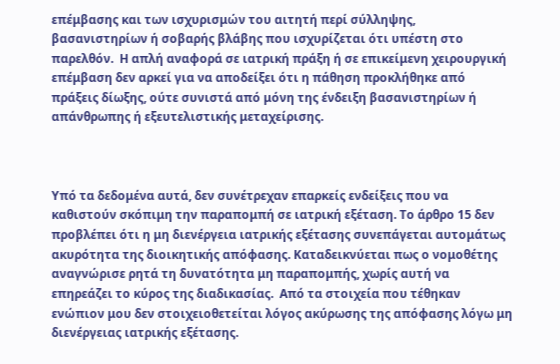επέμβασης και των ισχυρισμών του αιτητή περί σύλληψης, βασανιστηρίων ή σοβαρής βλάβης που ισχυρίζεται ότι υπέστη στο παρελθόν.  Η απλή αναφορά σε ιατρική πράξη ή σε επικείμενη χειρουργική επέμβαση δεν αρκεί για να αποδείξει ότι η πάθηση προκλήθηκε από πράξεις δίωξης, ούτε συνιστά από μόνη της ένδειξη βασανιστηρίων ή απάνθρωπης ή εξευτελιστικής μεταχείρισης.



Υπό τα δεδομένα αυτά, δεν συνέτρεχαν επαρκείς ενδείξεις που να καθιστούν σκόπιμη την παραπομπή σε ιατρική εξέταση. Το άρθρο 15 δεν προβλέπει ότι η μη διενέργεια ιατρικής εξέτασης συνεπάγεται αυτομάτως ακυρότητα της διοικητικής απόφασης. Καταδεικνύεται πως ο νομοθέτης αναγνώρισε ρητά τη δυνατότητα μη παραπομπής, χωρίς αυτή να επηρεάζει το κύρος της διαδικασίας.  Από τα στοιχεία που τέθηκαν ενώπιον μου δεν στοιχειοθετείται λόγος ακύρωσης της απόφασης λόγω μη διενέργειας ιατρικής εξέτασης.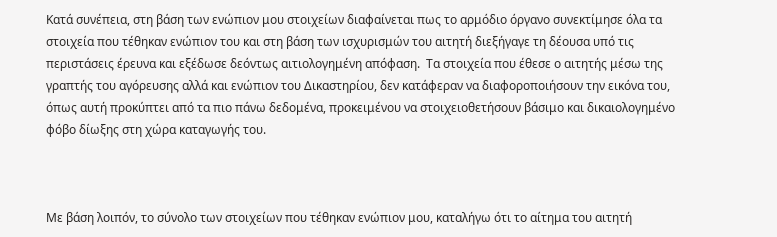Κατά συνέπεια, στη βάση των ενώπιον μου στοιχείων διαφαίνεται πως το αρμόδιο όργανο συνεκτίμησε όλα τα στοιχεία που τέθηκαν ενώπιον του και στη βάση των ισχυρισμών του αιτητή διεξήγαγε τη δέουσα υπό τις περιστάσεις έρευνα και εξέδωσε δεόντως αιτιολογημένη απόφαση.  Τα στοιχεία που έθεσε ο αιτητής μέσω της γραπτής του αγόρευσης αλλά και ενώπιον του Δικαστηρίου, δεν κατάφεραν να διαφοροποιήσουν την εικόνα του, όπως αυτή προκύπτει από τα πιο πάνω δεδομένα, προκειμένου να στοιχειοθετήσουν βάσιμο και δικαιολογημένο φόβο δίωξης στη χώρα καταγωγής του.



Με βάση λοιπόν, το σύνολο των στοιχείων που τέθηκαν ενώπιον μου, καταλήγω ότι το αίτημα του αιτητή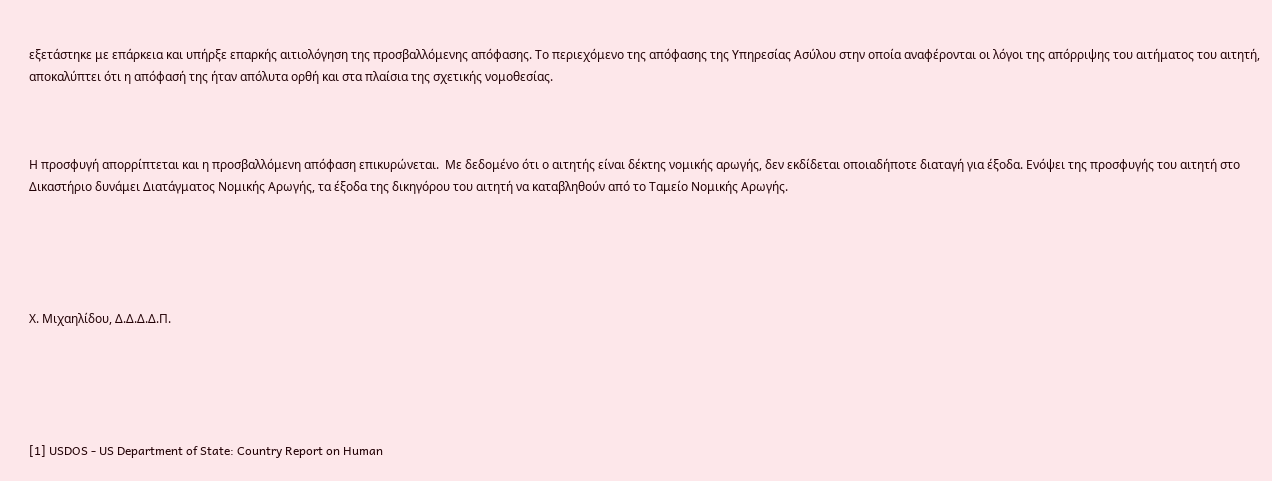εξετάστηκε με επάρκεια και υπήρξε επαρκής αιτιολόγηση της προσβαλλόμενης απόφασης. Το περιεχόμενο της απόφασης της Υπηρεσίας Ασύλου στην οποία αναφέρονται οι λόγοι της απόρριψης του αιτήματος του αιτητή, αποκαλύπτει ότι η απόφασή της ήταν απόλυτα ορθή και στα πλαίσια της σχετικής νομοθεσίας.



Η προσφυγή απορρίπτεται και η προσβαλλόμενη απόφαση επικυρώνεται.  Με δεδομένο ότι ο αιτητής είναι δέκτης νομικής αρωγής, δεν εκδίδεται οποιαδήποτε διαταγή για έξοδα. Ενόψει της προσφυγής του αιτητή στο Δικαστήριο δυνάμει Διατάγματος Νομικής Αρωγής, τα έξοδα της δικηγόρου του αιτητή να καταβληθούν από το Ταμείο Νομικής Αρωγής.





Χ. Μιχαηλίδου, Δ.Δ.Δ.Δ.Π.





[1] USDOS - US Department of State: Country Report on Human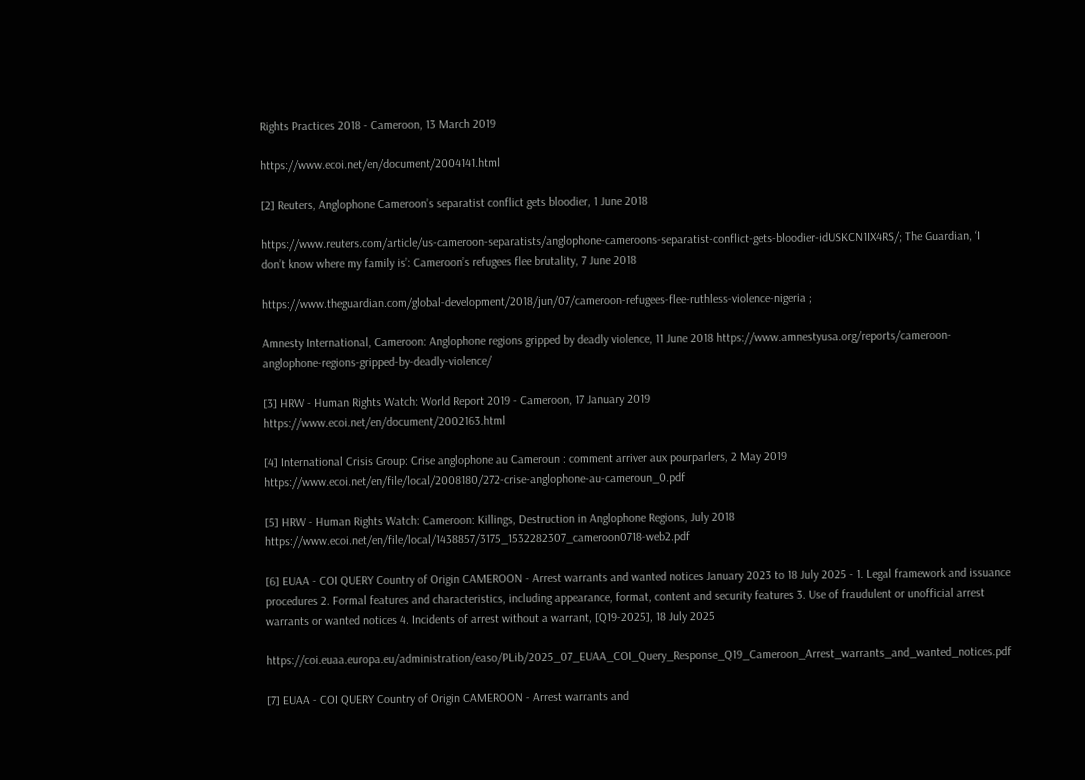Rights Practices 2018 - Cameroon, 13 March 2019

https://www.ecoi.net/en/document/2004141.html

[2] Reuters, Anglophone Cameroon’s separatist conflict gets bloodier, 1 June 2018

https://www.reuters.com/article/us-cameroon-separatists/anglophone-cameroons-separatist-conflict-gets-bloodier-idUSKCN1IX4RS/; The Guardian, ‘I don’t know where my family is’: Cameroon’s refugees flee brutality, 7 June 2018

https://www.theguardian.com/global-development/2018/jun/07/cameroon-refugees-flee-ruthless-violence-nigeria ;

Amnesty International, Cameroon: Anglophone regions gripped by deadly violence, 11 June 2018 https://www.amnestyusa.org/reports/cameroon-anglophone-regions-gripped-by-deadly-violence/

[3] HRW - Human Rights Watch: World Report 2019 - Cameroon, 17 January 2019
https://www.ecoi.net/en/document/2002163.html

[4] International Crisis Group: Crise anglophone au Cameroun : comment arriver aux pourparlers, 2 May 2019
https://www.ecoi.net/en/file/local/2008180/272-crise-anglophone-au-cameroun_0.pdf

[5] HRW - Human Rights Watch: Cameroon: Killings, Destruction in Anglophone Regions, July 2018
https://www.ecoi.net/en/file/local/1438857/3175_1532282307_cameroon0718-web2.pdf

[6] EUAA - COI QUERY Country of Origin CAMEROON - Arrest warrants and wanted notices January 2023 to 18 July 2025 - 1. Legal framework and issuance procedures 2. Formal features and characteristics, including appearance, format, content and security features 3. Use of fraudulent or unofficial arrest warrants or wanted notices 4. Incidents of arrest without a warrant, [Q19-2025], 18 July 2025

https://coi.euaa.europa.eu/administration/easo/PLib/2025_07_EUAA_COI_Query_Response_Q19_Cameroon_Arrest_warrants_and_wanted_notices.pdf

[7] EUAA - COI QUERY Country of Origin CAMEROON - Arrest warrants and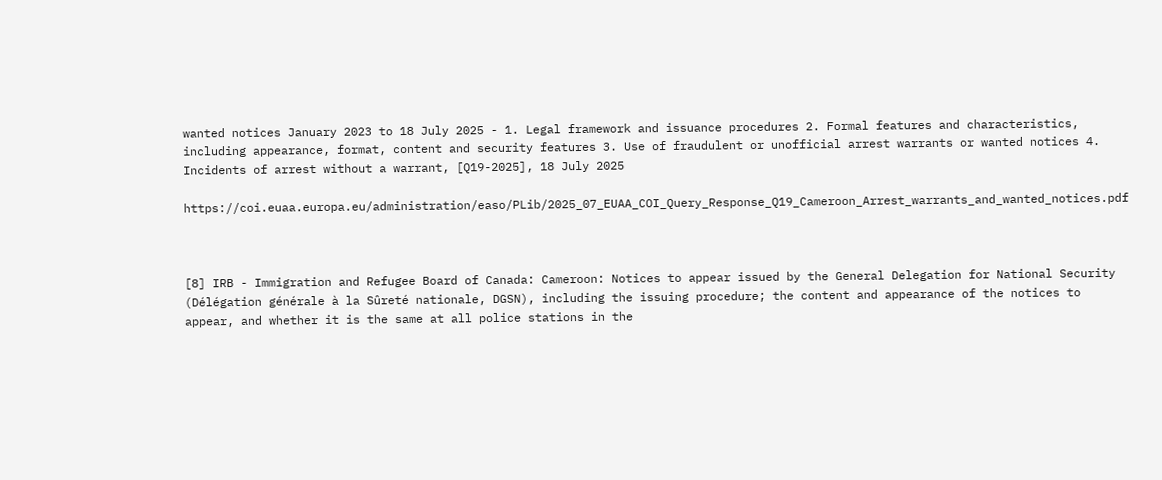wanted notices January 2023 to 18 July 2025 - 1. Legal framework and issuance procedures 2. Formal features and characteristics, including appearance, format, content and security features 3. Use of fraudulent or unofficial arrest warrants or wanted notices 4. Incidents of arrest without a warrant, [Q19-2025], 18 July 2025

https://coi.euaa.europa.eu/administration/easo/PLib/2025_07_EUAA_COI_Query_Response_Q19_Cameroon_Arrest_warrants_and_wanted_notices.pdf



[8] IRB - Immigration and Refugee Board of Canada: Cameroon: Notices to appear issued by the General Delegation for National Security (Délégation générale à la Sûreté nationale, DGSN), including the issuing procedure; the content and appearance of the notices to appear, and whether it is the same at all police stations in the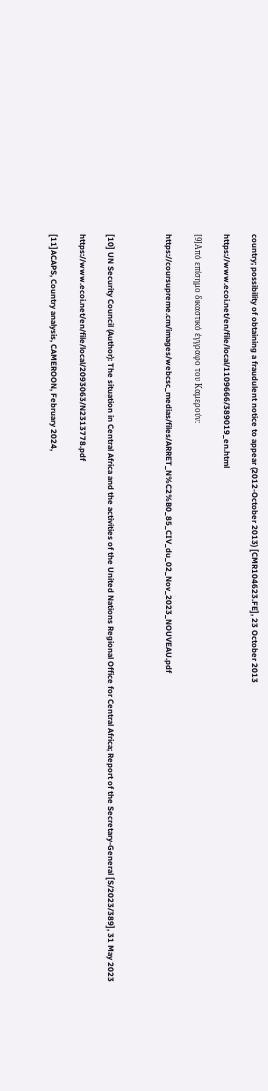country; possibility of obtaining a fraudulent notice to appear (2012-October 2013) [CMR104623.FE], 23 October 2013

https://www.ecoi.net/en/file/local/1109666/389019_en.html

[9]Από επίσημο δικαστικό έγγραφο του Καμερούν:

https://coursupreme.cm/images/webcsc_medias/files/ARRET_N%C2%B0_85_CIV_du_02_Nov_2023_NOUVEAU.pdf



[10] UN Security Council (Author): The situation in Central Africa and the activities of the United Nations Regional Office for Central Africa; Report of the Secretary-General [S/2023/389], 31 May 2023

https://www.ecoi.net/en/file/local/2093063/N2313778.pdf

[11]ACAPS, Country analysis, CAMEROON, February 2024,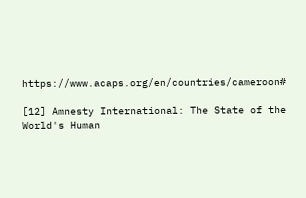https://www.acaps.org/en/countries/cameroon#

[12] Amnesty International: The State of the World's Human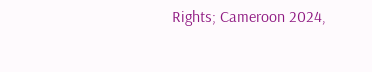Rights; Cameroon 2024,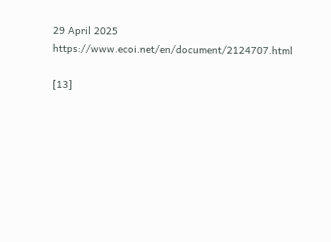29 April 2025
https://www.ecoi.net/en/document/2124707.html

[13]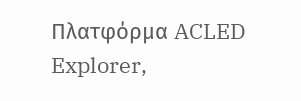Πλατφόρμα ACLED Explorer,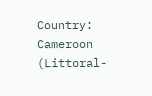Country: Cameroon (Littoral-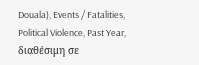Douala), Events / Fatalities, Political Violence, Past Year, διαθέσιμη σε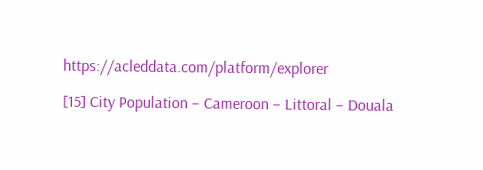https://acleddata.com/platform/explorer

[15] City Population – Cameroon – Littoral – Douala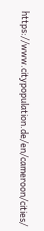https://www.citypopulation.de/en/cameroon/cities/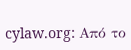cylaw.org: Από το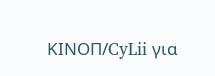ΚΙΝOΠ/CyLii για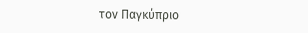τον Παγκύπριο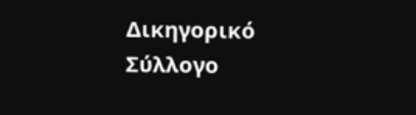Δικηγορικό Σύλλογο